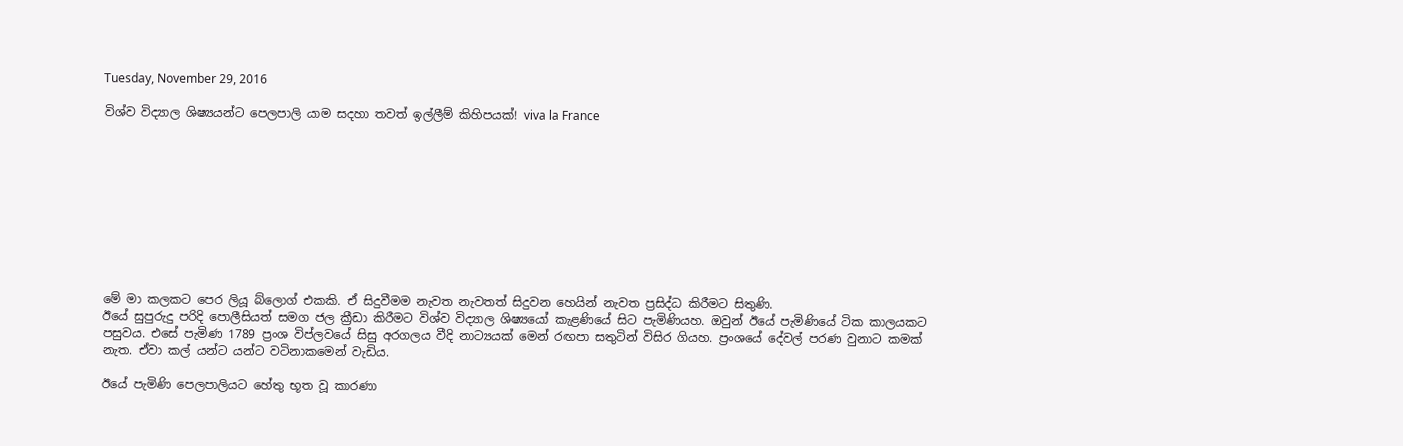Tuesday, November 29, 2016

විශ්ව විද්‍යාල ශිෂ්‍යයන්ට පෙලපාලි යාම සදහා තවත් ඉල්ලීම් කිහිපයක්! viva la France










මේ මා කලකට පෙර ලියූ බ්ලොග් එකකි. ඒ සිදුවීමම නැවත නැවතත් සිදුවන හෙයින් නැවත ප්‍රසිද්ධ කිරීමට සිතුණි.
ඊයේ සුපුරුදු පරිදි පොලීසියත් සමග ජල ක්‍රීඩා කිරීමට විශ්ව විද්‍යාල ශිෂ්‍යයෝ කැළණියේ සිට පැමිණියහ. ඔවුන් ඊයේ පැමිණියේ ටික කාලයකට පසුවය. එසේ පැමිණ 1789 ප්‍රංශ විප්ලවයේ සිසු අරගලය වීදි නාට්‍යයක් මෙන් රඟපා සතුටින් විසිර ගියහ. ප්‍රංශයේ දේවල් පරණ වුනාට කමක් නැත. ඒවා කල් යන්ට යන්ට වටිනාකමෙන් වැඩිය.

ඊයේ පැමිණි පෙලපාලියට හේතු භූත වූ කාරණා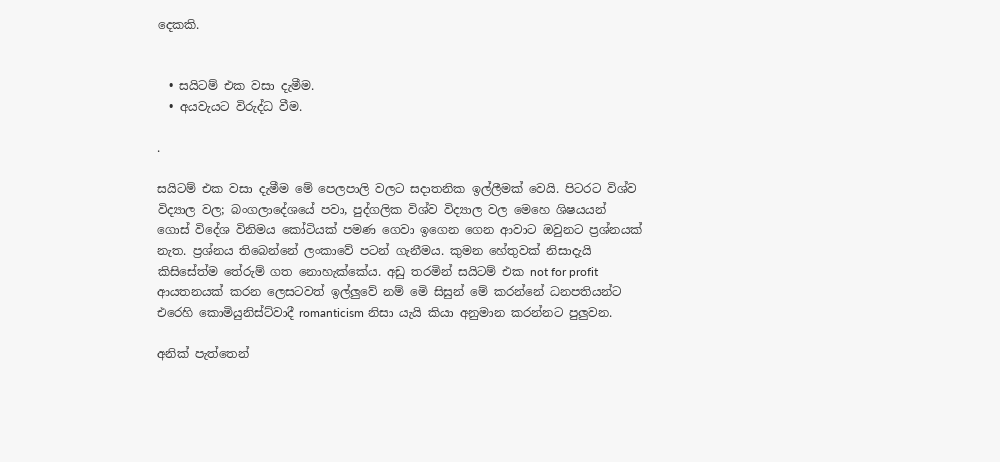දෙකකි.


  • සයිටම් එක වසා දැමීම.
  • අයවැයට විරුද්ධ වීම.

.

සයිටම් එක වසා දැමීම මේ පෙලපාලි වලට සදාතනික ඉල්ලීමක් වෙයි. පිටරට විශ්ව විද්‍යාල වල; බංගලාදේශයේ පවා, පුද්ගලික විශ්ව විද්‍යාල වල මෙහෙ ශිෂයයන් ගොස් විදේශ විනිමය කෝටියක් පමණ ගෙවා ඉගෙන ගෙන ආවාට ඔවුනට ප්‍රශ්නයක් නැත. ප්‍රශ්නය තිබෙන්නේ ලංකාවේ පටන් ගැනීමය. කුමන හේතුවක් නිසාදැයි කිසිසේත්ම තේරුම් ගත නොහැක්කේය. අඩු තරමින් සයිටම් එක not for profit ආයතනයක් කරන ලෙසටවත් ඉල්ලුවේ නම් මෙි සිසුන් මේ කරන්නේ ධනපතියන්ට එරෙහි කොමියුනිස්ට්වාදී romanticism නිසා යැයි කියා අනුමාන කරන්නට පුලුවන.

අනික් පැත්තෙන්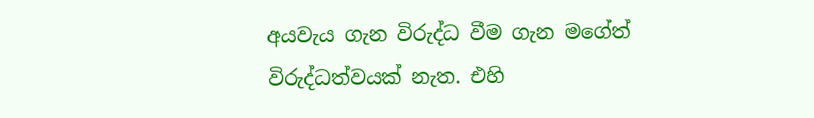අයවැය ගැන විරුද්ධ වීම ගැන මගේත් විරුද්ධත්වයක් නැත. එහි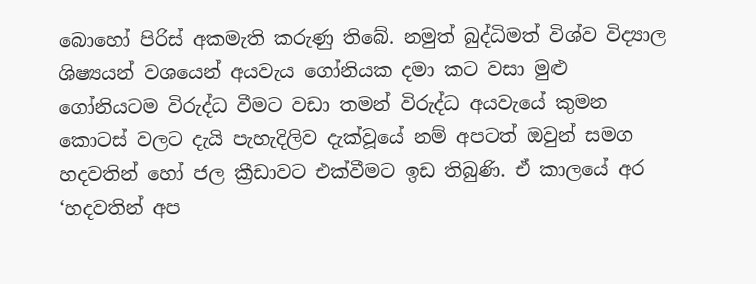බොහෝ පිරිස් අකමැති කරුණු තිබේ. නමුත් බුද්ධිමත් විශ්ව විද්‍යාල ශිෂ්‍යයන් වශයෙන් අයවැය ගෝනියක දමා කට වසා මුළු ගෝනියටම විරුද්ධ වීමට වඩා තමන් විරුද්ධ අයවැයේ කුමන කොටස් වලට දැයි පැහැදිලිව දැක්වූයේ නම් අපටත් ඔවුන් සමග හදවතින් හෝ ජල ක්‍රීඩාවට එක්වීමට ඉඩ තිබුණි. ඒ කාලයේ අර ‘හදවතින් අප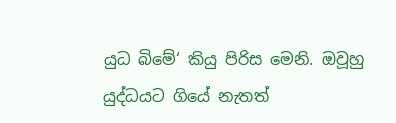යුධ බිමේ‘ කියු පිරිස මෙනි. ඔවූහු යුද්ධයට ගියේ නැතත්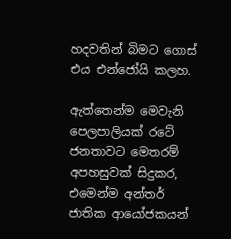හදවතින් බිමට ගොස් එය එන්ජෝයි කලහ.

ඇත්තෙන්ම මෙවැනි පෙලපාලියක් රටේ ජනතාවට මෙතරම් අපහසුවක් සිදුකර, එමෙන්ම අන්තර් ජාතික ආයෝජකයන්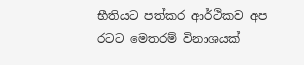භීතියට පත්කර ආර්ථිකව අප රටට මෙතරම් විනාශයක්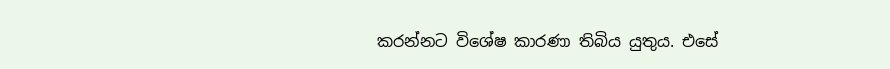කරන්නට විශේෂ කාරණා තිබිය යුතුය. එසේ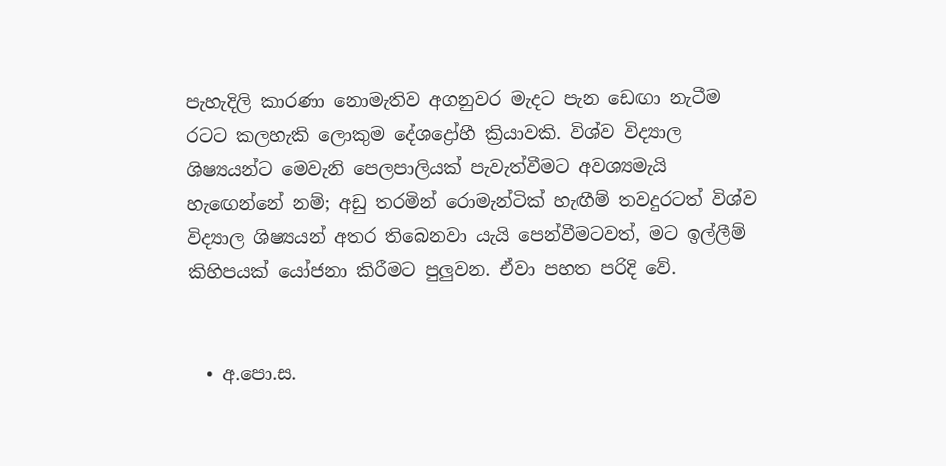පැහැදිලි කාරණා නොමැතිව අගනුවර මැදට පැන ඩෙඟා නැටීම රටට කලහැකි ලොකුම දේශද්‍රෝහී ක්‍රියාවකි. විශ්ව විද්‍යාල ශිෂ්‍යයන්ට මෙවැනි පෙලපාලියක් පැවැත්වීමට අවශ්‍යමැයි හැඟෙන්නේ නම්; අඩු තරමින් රොමැන්ටික් හැඟීම් තවදුරටත් විශ්ව විද්‍යාල ශිෂ්‍යයන් අතර තිබෙනවා යැයි පෙන්වීමටවත්, මට ඉල්ලීම් කිහිපයක් යෝජනා කිරීමට පුලුවන. ඒවා පහත පරිදි වේ.


  • අ.පො.ස.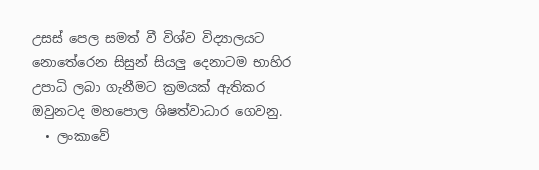උසස් පෙල සමත් වී විශ්ව විද්‍යාලයට නොතේරෙන සිසුන් සියලු දෙනාටම භාහිර උපාධි ලබා ගැනීමට ක්‍රමයක් ඇතිකර ඔවුනටද මහපොල ශිෂත්වාධාර ගෙවනු.
  • ලංකාවේ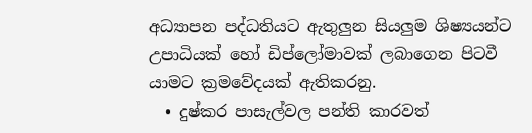අධ්‍යාපන පද්ධතියට ඇතුලුන සියලුම ශිෂ්‍යයන්ට උපාධියක් හෝ ඩිප්ලෝමාවක් ලබාගෙන පිටවී යාමට ක්‍රමවේදයක් ඇතිකරනු.
  • දුෂ්කර පාසැල්වල පන්ති කාරවත්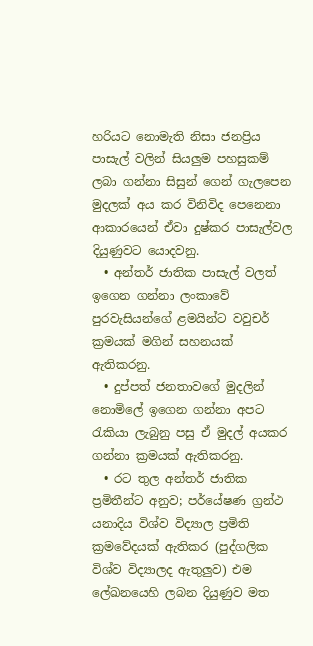හරියට නොමැති නිසා ජනප්‍රිය පාසැල් වලින් සියලුම පහසුකම් ලබා ගන්නා සිසුන් ගෙන් ගැලපෙන මුදලක් අය කර විනිවිද පෙනෙනා ආකාරයෙන් ඒවා දුෂ්කර පාසැල්වල දියුණුවට යොදවනු.
  • අන්තර් ජාතික පාසැල් වලත් ඉගෙන ගන්නා ලංකාවේ පුරවැසියන්ගේ ළමයින්ට වවුචර් ක්‍රමයක් මගින් සහනයක් ඇතිකරනු.
  • දුප්පත් ජනතාවගේ මුදලින් නොමිලේ ඉගෙන ගන්නා අපට රැකියා ලැබුනු පසු ඒ මුදල් අයකර ගන්නා ක්‍රමයක් ඇතිකරනු.
  • රට තුල අන්තර් ජාතික ප්‍රමිතීන්ට අනුව; පර්යේෂණ ග්‍රන්ථ යනාදිය විශ්ව විද්‍යාල ප්‍රමිති ක්‍රමවේදයක් ඇතිකර (පුද්ගලික විශ්ව විද්‍යාලද ඇතුලුව) එම ලේඛනයෙහි ලබන දියුණුව මත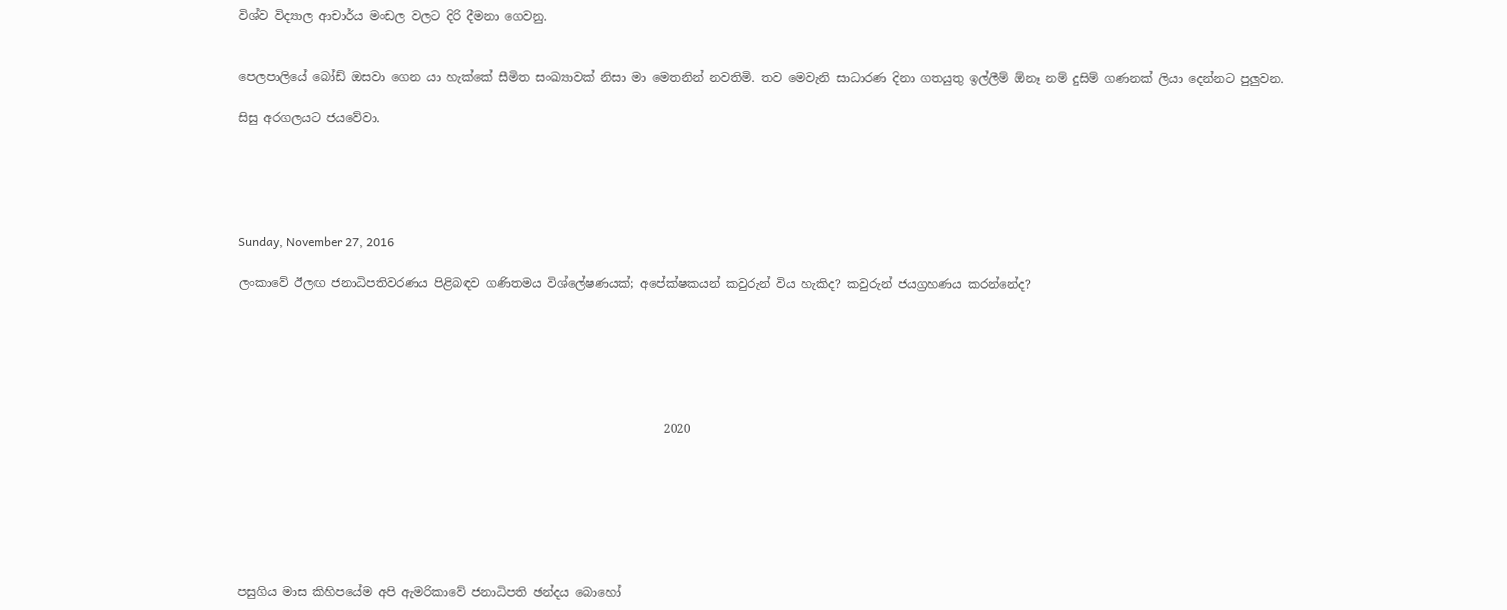විශ්ව විද්‍යාල ආචාර්ය මංඩල වලට දිරි දීමනා ගෙවනු.


පෙලපාලියේ බෝඩ් ඔසවා ගෙන යා හැක්කේ සීමිත සංඛ්‍යාවක් නිසා මා මෙතනින් නවතිමි. තව මෙවැනි සාධාරණ දිනා ගතයුතු ඉල්ලීම් ඕනෑ නම් දුසිම් ගණනක් ලියා දෙන්නට පුලුවන.

සිසු අරගලයට ජයවේවා.





Sunday, November 27, 2016

ලංකාවේ ඊලඟ ජනාධිපතිවරණය පිළිබඳව ගණිතමය විශ්ලේෂණයක්; අපේක්ෂකයන් කවුරුන් විය හැකිද? කවුරුන් ජයග්‍රහණය කරන්නේද?






                                                                       2020







පසුගිය මාස කිහිපයේම අපි ඇමරිකාවේ ජනාධිපති ඡන්දය බොහෝ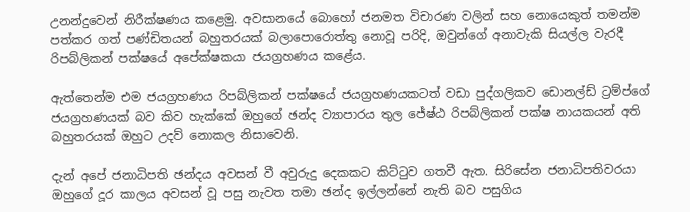උනන්දුවෙන් නිරීක්ෂණය කළෙමු. අවසානයේ බොහෝ ජනමත විචාරණ වලින් සහ නොයෙකුත් තමන්ම පත්කර ගත් පණ්ඩිතයන් බහුතරයක් බලාපොරොත්තු නොවූ පරිදි, ඔවුන්ගේ අනාවැකි සියල්ල වැරදී රිපබ්ලිකන් පක්ෂයේ අපේක්ෂකයා ජයග්‍රහණය කළේය.

ඇත්තෙන්ම එම ජයග්‍රහණය රිපබ්ලිකන් පක්ෂයේ ජයග්‍රහණයකටත් වඩා පුද්ගලිකව ඩොනල්ඩ් ට්‍රම්ප්ගේ ජයග්‍රහණයක් බව කිව හැක්කේ ඔහුගේ ඡන්ද ව්‍යාපාරය තුල ජේෂ්ඨ රිපබ්ලිකන් පක්ෂ නායකයන් අති බහුතරයක් ඔහුට උදව් නොකල නිසාවෙනි.

දැන් අපේ ජනාධිපති ඡන්දය අවසන් වී අවුරුදු දෙකකට කිට්ටුව ගතවී ඇත. සිරිසේන ජනාධිපතිවරයා ඔහුගේ දූර කාලය අවසන් වූ පසු නැවත තමා ඡන්ද ඉල්ලන්නේ නැති බව පසුගිය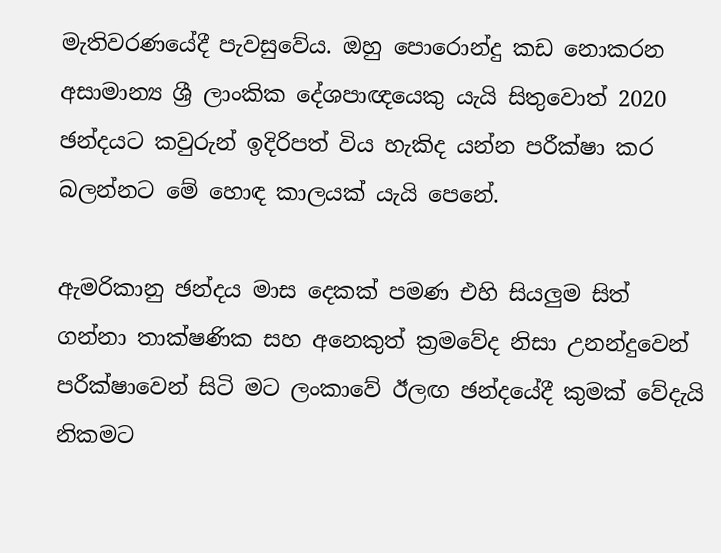මැතිවරණයේදී පැවසුවේය. ඔහු පොරොන්දු කඩ නොකරන අසාමාන්‍ය ශ්‍රී ලාංකික දේශපාඥයෙකු යැයි සිතුවොත් 2020 ඡන්දයට කවුරුන් ඉදිරිපත් විය හැකිද යන්න පරීක්ෂා කර බලන්නට මේ හොඳ කාලයක් යැයි පෙනේ.

ඇමරිකානු ඡන්දය මාස දෙකක් පමණ එහි සියලුම සිත් ගන්නා තාක්ෂණික සහ අනෙකුත් ක්‍රමවේද නිසා උනන්දුවෙන් පරීක්ෂාවෙන් සිටි මට ලංකාවේ ඊලඟ ඡන්දයේදී කුමක් වේදැයි නිකමට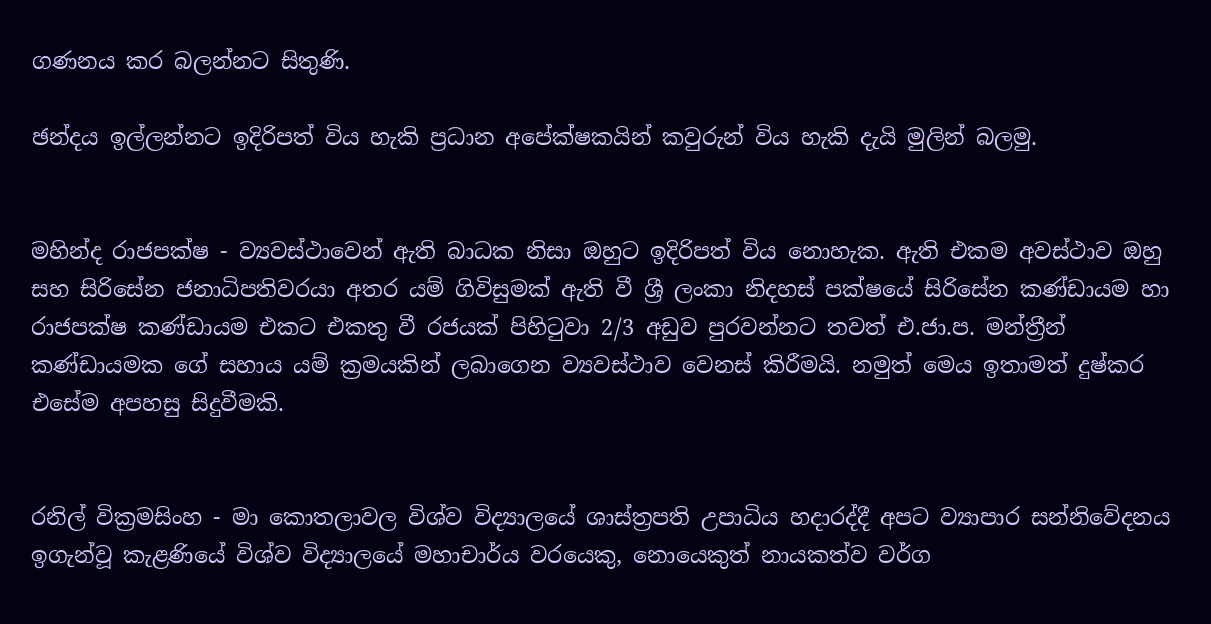ගණනය කර බලන්නට සිතුණි.

ඡන්දය ඉල්ලන්නට ඉදිරිපත් විය හැකි ප්‍රධාන අපේක්ෂකයින් කවුරුන් විය හැකි දැයි මුලින් බලමු.


මහින්ද රාජපක්ෂ - ව්‍යවස්ථාවෙන් ඇති බාධක නිසා ඔහුට ඉදිරිපත් විය නොහැක. ඇති එකම අවස්ථාව ඔහු සහ සිරිසේන ජනාධිපතිවරයා අතර යම් ගිවිසුමක් ඇති වී ශ්‍රී ලංකා නිදහස් පක්ෂයේ සිරිසේන කණ්ඩායම හා රාජපක්ෂ කණ්ඩායම එකට එකතු වී රජයක් පිහිටුවා 2/3 අඩුව පුරවන්නට තවත් එ.ජා.ප. මන්ත්‍රීන් කණ්ඩායමක ගේ සහාය යම් ක්‍රමයකින් ලබාගෙන ව්‍යවස්ථාව වෙනස් කිරීමයි. නමුත් මෙය ඉතාමත් දුෂ්කර එසේම අපහසු සිදුවීමකි.


රනිල් වික්‍රමසිංහ - මා කොතලාවල විශ්ව විද්‍යාලයේ ශාස්ත්‍රපති උපාධිය හදාරද්දී අපට ව්‍යාපාර සන්නිවේදනය ඉගැන්වූ කැළණියේ විශ්ව විද්‍යාලයේ මහාචාර්ය වරයෙකු, නොයෙකුත් නායකත්ව වර්ග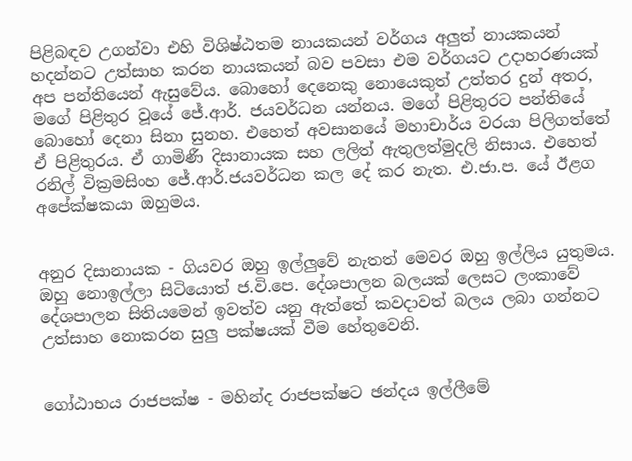පිළිබඳව උගන්වා එහි විශිෂ්ඨතම නායකයන් වර්ගය අලුත් නායකයන් හදන්නට උත්සාහ කරන නායකයන් බව පවසා එම වර්ගයට උදාහරණයක් අප පන්තියෙන් ඇසුවේය. බොහෝ දෙනෙකු නොයෙකුත් උත්තර දුන් අතර, මගේ පිළිතුර වූයේ ජේ.ආර්. ජයවර්ධන යන්නය. මගේ පිළිතුරට පන්තියේ බොහෝ දෙනා සිනා සුනහ. එහෙත් අවසානයේ මහාචාර්ය වරයා පිලිගත්තේ ඒ පිළිතුරය. ඒ ගාමිණී දිසානායක සහ ලලිත් ඇතුලත්මුදලි නිසාය. එහෙත් රනිල් වික්‍රමසිංහ ජේ.ආර්.ජයවර්ධන කල දේ කර නැත. එ.ජා.ප. යේ ඊළග අපේක්ෂකයා ඔහුමය.


අනුර දිසානායක - ගියවර ඔහු ඉල්ලුවේ නැතත් මෙවර ඔහු ඉල්ලිය යුතුමය. ඔහු නොඉල්ලා සිටියොත් ජ.වි.පෙ. දේශපාලන බලයක් ලෙසට ලංකාවේ දේශපාලන සිතියමෙන් ඉවත්ව යනු ඇත්තේ කවදාවත් බලය ලබා ගන්නට උත්සාහ නොකරන සුලු පක්ෂයක් වීම හේතුවෙනි.


ගෝඨාභය රාජපක්ෂ - මහින්ද රාජපක්ෂට ඡන්දය ඉල්ලීමේ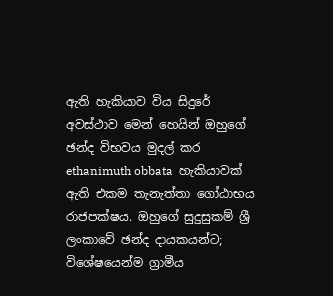ඇති හැකියාව විය සිදුරේ අවස්ථාව මෙන් හෙයින් ඔහුගේ ඡන්ද විභවය මුදල් කර ethanimuth obbata  හැකියාවක් ඇති එකම තැනැත්තා ගෝඨාභය රාජපක්ෂය. ඔහුගේ සුදුසුකම් ශ්‍රී ලංකාවේ ඡන්ද දායකයන්ට; විශේෂයෙන්ම ග්‍රාමීය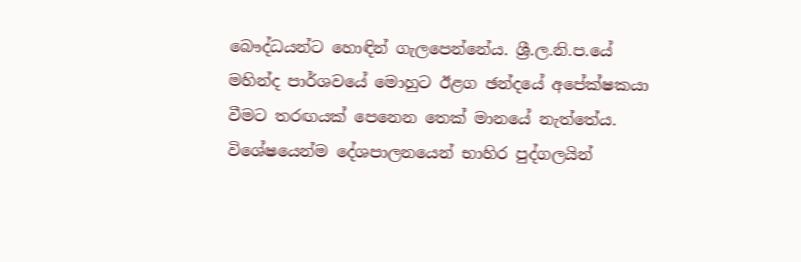බෞද්ධයන්ට හොඳින් ගැලපෙන්නේය. ශ්‍රී.ල.නි.ප.යේ මහින්ද පාර්ශවයේ මොහුට ඊළග ඡන්දයේ අපේක්ෂකයා වීමට තරඟයක් පෙනෙන තෙක් මානයේ නැත්තේය. විශේෂයෙන්ම දේශපාලනයෙන් භාහිර පුද්ගලයින්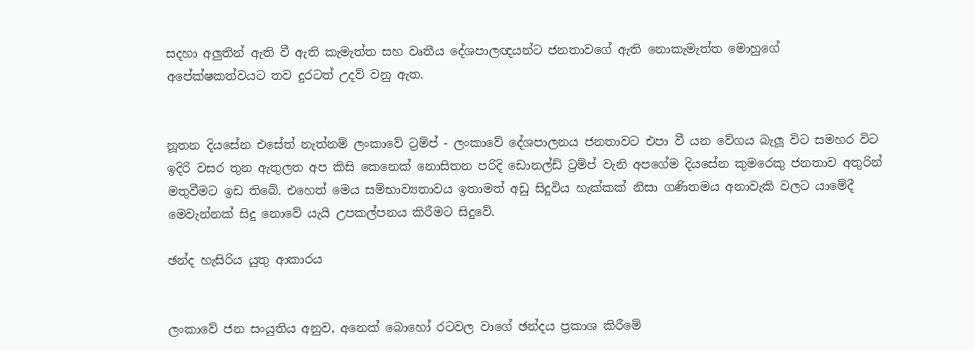සදහා අලුතින් ඇති වී ඇති කැමැත්ත සහ වෘතීය දේශපාලඥයන්ට ජනතාවගේ ඇති නොකැමැත්ත මොහුගේ අපේක්ෂකත්වයට තව දුරටත් උදව් වනු ඇත.


නූතන දියසේන එසේත් නැත්නම් ලංකාවේ ට්‍රම්ප් - ලංකාවේ දේශපාලනය ජනතාවට එපා වී යන වේගය බැලූ විට සමහර විට ඉදිරි වසර තුන ඇතුලත අප කිසි කෙනෙක් නොසිතන පරිදි ඩොනල්ඩ් ට්‍රම්ප් වැනි අපගේම දියසේන කුමරෙකු ජනතාව අතුරින් මතුවීමට ඉඩ තිබේ. එහෙත් මෙය සම්භාව්‍යතාවය ඉතාමත් අඩු සිදුවිය හැක්කක් නිසා ගණිතමය අනාවැකි වලට යාමේදී මෙවැන්නක් සිදු නොවේ යැයි උපකල්පනය කිරීමට සිදුවේ.

ඡන්ද හැසිරිය යුතු ආකාරය


ලංකාවේ ජන සංයුතිය අනුව, අනෙක් බොහෝ රටවල වාගේ ඡන්දය ප්‍රකාශ කිරීමේ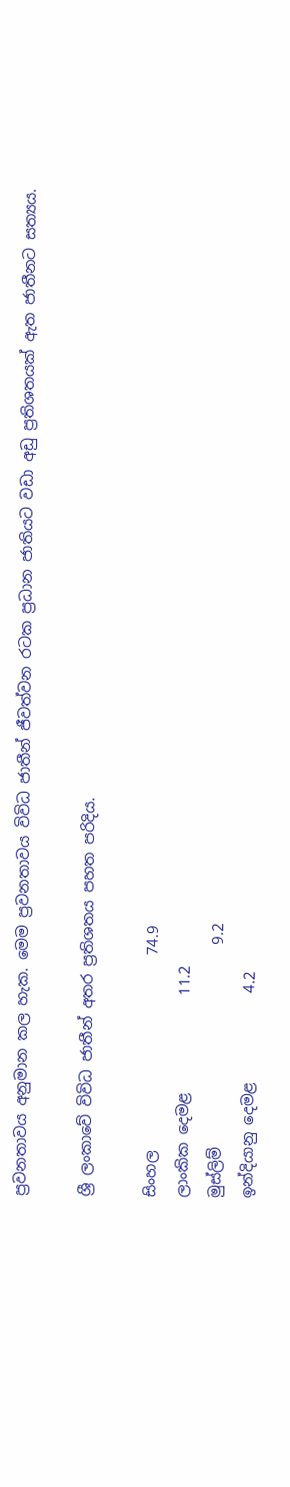ප්‍රවනතාවය අනුමාන කල හැක. මෙම ප්‍රවනතාවය විවිධ ජාතීන් ජීවත්වන රටක ප්‍රධාන ජාතියට වඩා අඩු ප්‍රතිශතයක් ඇත ජාතීනට සත්‍යය.

ශ්‍රී ලංකාවේ විවිධ ජාතීන් අතර ප්‍රතිශතය පහත පරිදිය.

සිංහල                          74.9
ලාංකික දෙමළ             11.2
මුස්ලිම්                           9.2
ඉන්දියානු දෙමළ            4.2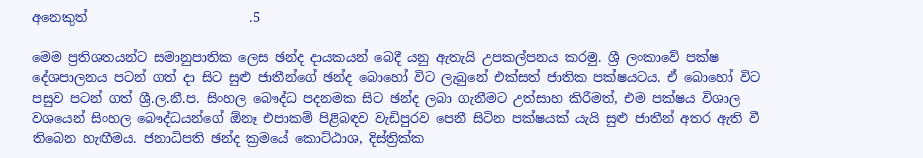අනෙකුත්                         .5

මෙම ප්‍රතිශතයන්ට සමානුපාතික ලෙස ඡන්ද දායකයන් බෙදී යනු ඇතැයි උපකල්පනය කරමු. ශ්‍රී ලංකාවේ පක්ෂ දේශපාලනය පටන් ගත් දා සිට සුළු ජාතීන්ගේ ඡන්ද බොහෝ විට ලැබුනේ එක්සත් ජාතික පක්ෂයටය. ඒ බොහෝ විට පසුව පටන් ගත් ශ්‍රී.ල.නී.ප. සිංහල බෞද්ධ පදනමක සිට ඡන්ද ලබා ගැනීමට උත්සාහ කිරීමත්, එම පක්ෂය විශාල වශයෙන් සිංහල බෞද්ධයන්ගේ ඕනෑ එපාකම් පිළිබඳව වැඩිපුරව පෙනී සිටින පක්ෂයක් යැයි සුළු ජාතීන් අතර ඇති වී තිබෙන හැඟීමය. ජනාධිපති ඡන්ද ක්‍රමයේ කොට්ඨාශ, දිස්ත්‍රික්ක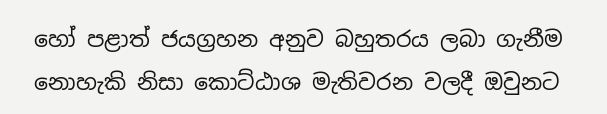හෝ පළාත් ජයග්‍රහන අනුව බහුතරය ලබා ගැනීම නොහැකි නිසා කොට්ඨාශ මැතිවරන වලදී ඔවුනට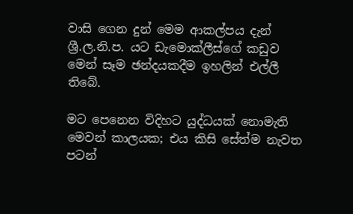වාසි ගෙන දුන් මෙම ආකල්පය දැන් ශ්‍රී.ල.නි.ප. යට ඩැමොක්ලීස්ගේ කඩුව මෙන් සෑම ඡන්දයකදීම ඉහලින් එල්ලී තිබේ.

මට පෙනෙන විදිහට යුද්ධයක් නොමැති මෙවන් කාලයක; එය කිසි සේත්ම නැවත පටන්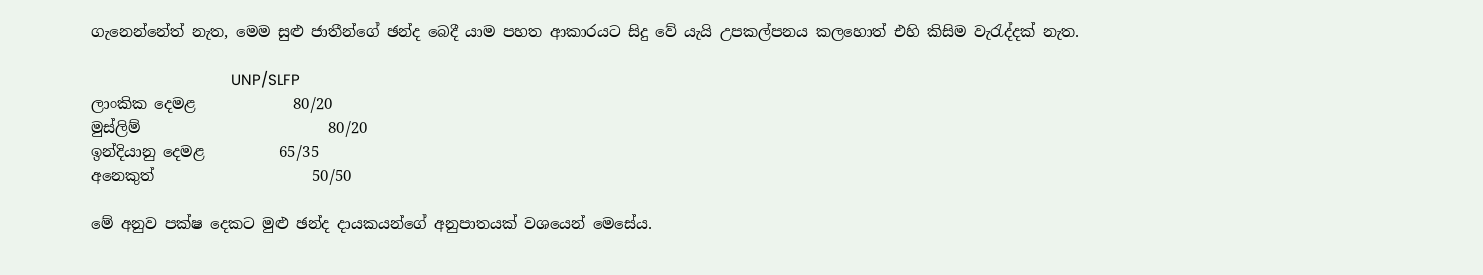ගැනෙන්නේත් නැත, මෙම සුළු ජාතීන්ගේ ඡන්ද බෙදී යාම පහත ආකාරයට සිදු වේ යැයි උපකල්පනය කලහොත් එහි කිසිම වැරැද්දක් නැත.

                                   UNP/SLFP
ලාංකික දෙමළ             80/20
මුස්ලිම්                         80/20
ඉන්දියානු දෙමළ          65/35
අනෙකුත්                     50/50

මේ අනුව පක්ෂ දෙකට මුළු ඡන්ද දායකයන්ගේ අනුපාතයක් වශයෙන් මෙසේය.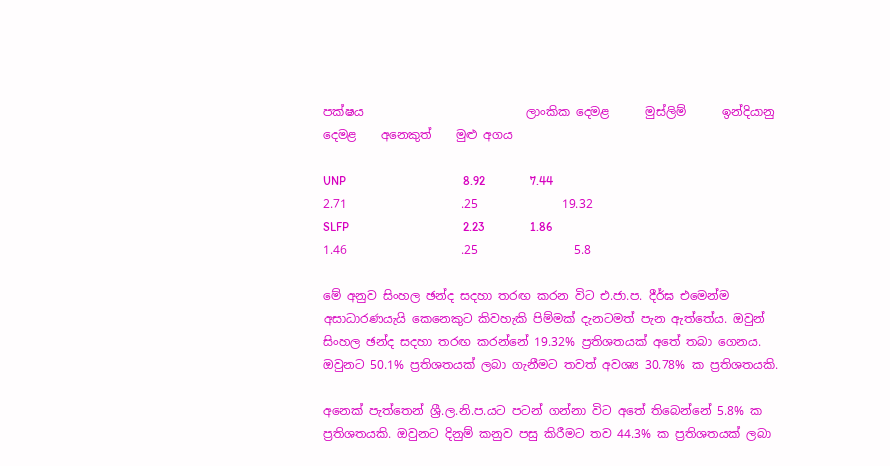පක්ෂය                           ලාංකික දෙමළ      මුස්ලිම්      ඉන්දියානු දෙමළ    අනෙකුත්    මුළු අගය

UNP                                       8.92               7.44               2.71                   .25              19.32
SLFP                                      2.23               1.86               1.46                   .25                5.8

මේ අනුව සිංහල ඡන්ද සදහා තරඟ කරන විට එ.ජා.ප. දීර්ඝ එමෙන්ම අසාධාරණයැයි කෙනෙකුට කිවහැකි පිම්මක් දැනටමත් පැන ඇත්තේය. ඔවුන් සිංහල ඡන්ද සදහා තරඟ කරන්නේ 19.32% ප්‍රතිශතයක් අතේ තබා ගෙනය. ඔවුනට 50.1% ප්‍රතිශතයක් ලබා ගැනීමට තවත් අවශ්‍ය 30.78% ක ප්‍රතිශතයකි.

අනෙක් පැත්තෙන් ශ්‍රී.ල.නි.ප.යට පටන් ගන්නා විට අතේ තිබෙන්නේ 5.8% ක ප්‍රතිශතයකි. ඔවුනට දිනුම් කනුව පසු කිරීමට තව 44.3% ක ප්‍රතිශතයක් ලබා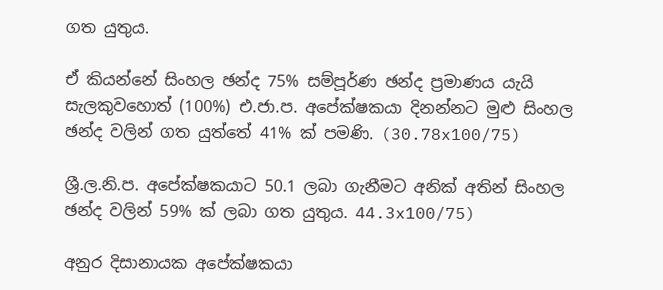ගත යුතුය.

ඒ කියන්නේ සිංහල ඡන්ද 75% සම්පූර්ණ ඡන්ද ප්‍රමාණය යැයි සැලකුවහොත් (100%) එ.ජා.ප. අපේක්ෂකයා දිනන්නට මුළු සිංහල ඡන්ද වලින් ගත යුත්තේ 41% ක් පමණි. (30.78x100/75)

ශ්‍රී.ල.නි.ප. අපේක්ෂකයාට 50.1 ලබා ගැනීමට අනික් අතින් සිංහල ඡන්ද වලින් 59% ක් ලබා ගත යුතුය. 44.3x100/75)

අනුර දිසානායක අපේක්ෂකයා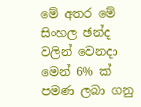මේ අතර මේ සිංහල ඡන්ද වලින් වෙනදා මෙන් 6% ක් පමණ ලබා ගනු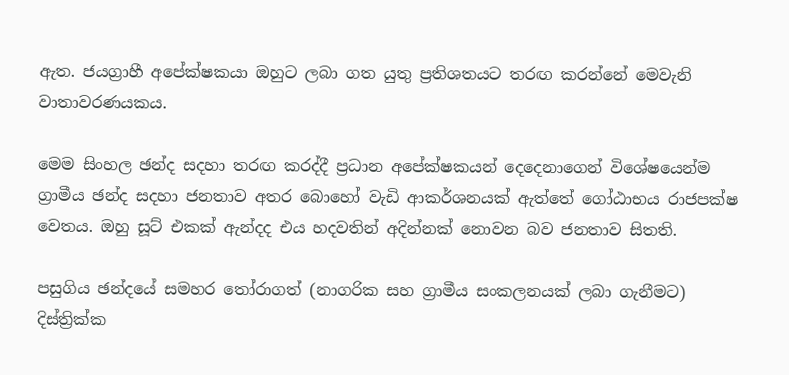ඇත. ජයග්‍රාහී අපේක්ෂකයා ඔහුට ලබා ගත යුතු ප්‍රතිශතයට තරඟ කරන්නේ මෙවැනි වාතාවරණයකය.

මෙම සිංහල ඡන්ද සදහා තරඟ කරද්දී ප්‍රධාන අපේක්ෂකයන් දෙදෙනාගෙන් විශේෂයෙන්ම ග්‍රාමීය ඡන්ද සදහා ජනතාව අතර බොහෝ වැඩි ආකර්ශනයක් ඇත්තේ ගෝඨාභය රාජපක්ෂ වෙතය. ඔහු සූට් එකක් ඇන්දද එය හදවතින් අදින්නක් නොවන බව ජනතාව සිතති.

පසුගිය ඡන්දයේ සමහර තෝරාගත් (නාගරික සහ ග්‍රාමීය සංකලනයක් ලබා ගැනීමට) දිස්ත්‍රික්ක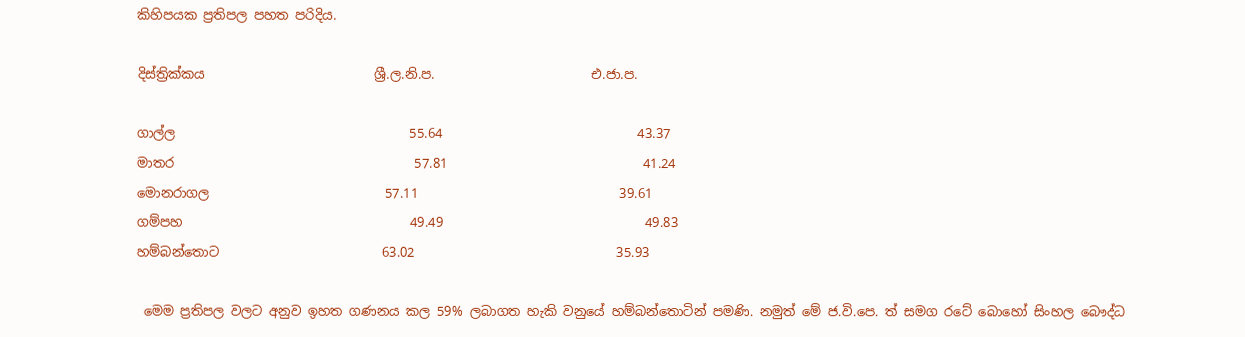කිහිපයක ප්‍රතිපල පහත පරිදිය.

දිස්ත්‍රික්කය                          ශ්‍රී.ල.නි.ප.                        එ.ජා.ප.

ගාල්ල                                    55.64                              43.37
මාතර                                     57.81                              41.24
මොනරාගල                           57.11                               39.61
ගම්පහ                                   49.49                               49.83
හම්බන්තොට                         63.02                               35.93

 මෙම ප්‍රතිපල වලට අනුව ඉහත ගණනය කල 59% ලබාගත හැකි වනුයේ හම්බන්තොටින් පමණි. නමුත් මේ ජ.වි.පෙ. ත් සමග රටේ බොහෝ සිංහල බෞද්ධ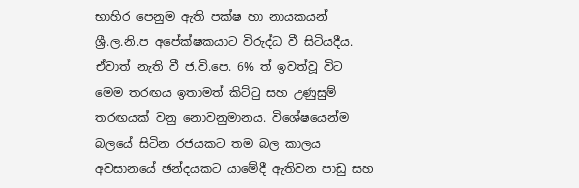භාහිර පෙනුම ඇති පක්ෂ හා නායකයන් ශ්‍රී.ල.නි.ප අපේක්ෂකයාට විරුද්ධ වී සිටියදීය. ඒවාත් නැති වී ජ.වි.පෙ. 6% ත් ඉවත්වූ විට මෙම තරඟය ඉතාමත් කිට්ටු සහ උණුසුම් තරඟයක් වනු නොවනුමානය. විශේෂයෙන්ම බලයේ සිටින රජයකට තම බල කාලය අවසානයේ ඡන්දයකට යාමේදී ඇතිවන පාඩු සහ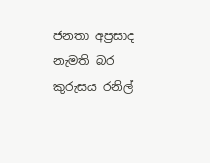ජනතා අප්‍රසාද නැමති බර කුරුසය රනිල්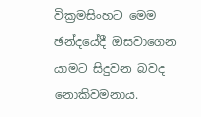වික්‍රමසිංහට මෙම ඡන්දයේදී ඔසවාගෙන යාමට සිදුවන බවද නොකිවමනාය.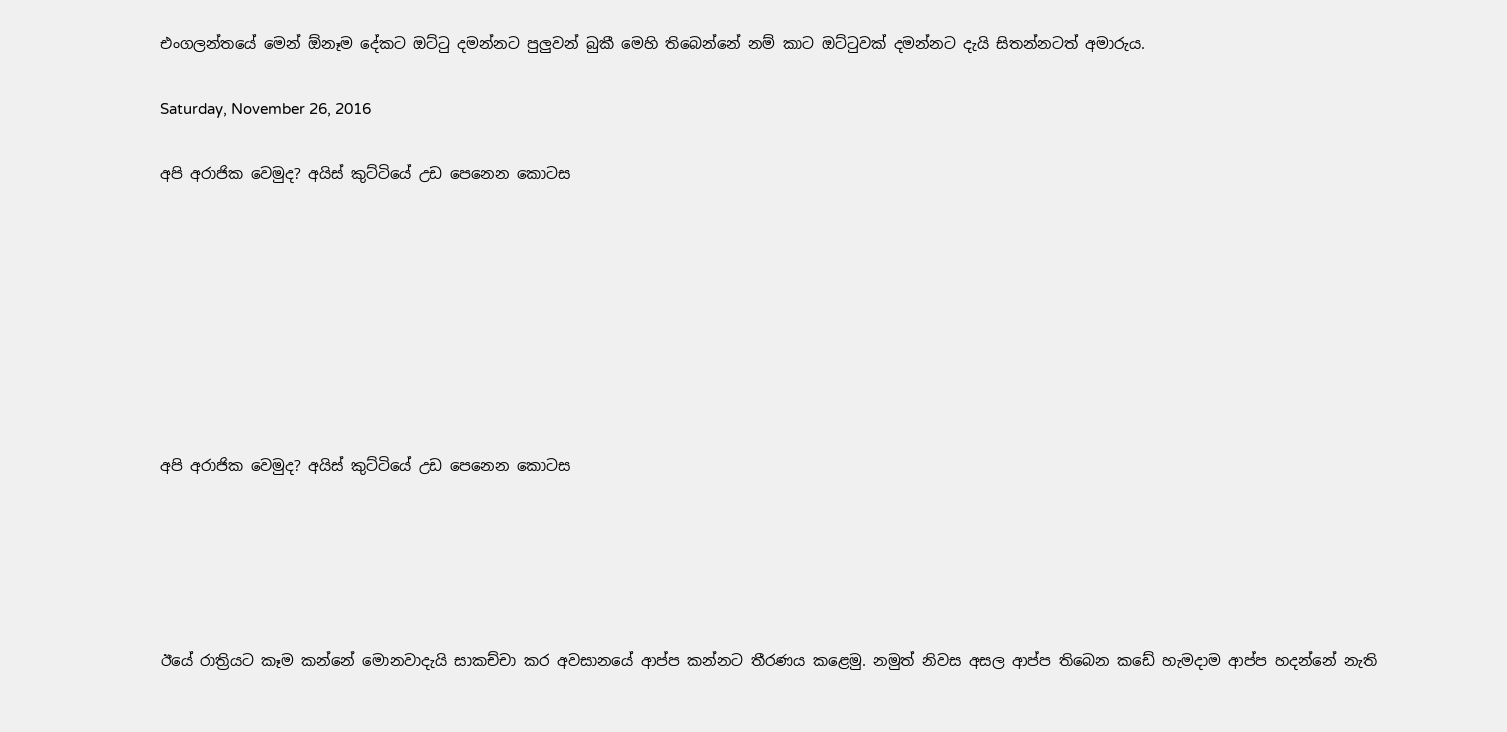එංගලන්තයේ මෙන් ඕනෑම දේකට ඔට්ටු දමන්නට පුලුවන් බුකී මෙහි තිබෙන්නේ නම් කාට ඔට්ටුවක් දමන්නට දැයි සිතන්නටත් අමාරුය.

Saturday, November 26, 2016

අපි අරාජික වෙමුද? අයිස් කුට්ටියේ උඩ පෙනෙන කොටස








අපි අරාජික වෙමුද? අයිස් කුට්ටියේ උඩ පෙනෙන කොටස





ඊයේ රාත්‍රියට කෑම කන්නේ මොනවාදැයි සාකච්චා කර අවසානයේ ආප්ප කන්නට තීරණය කළෙමු. නමුත් නිවස අසල ආප්ප තිබෙන කඩේ හැමදාම ආප්ප හදන්නේ නැති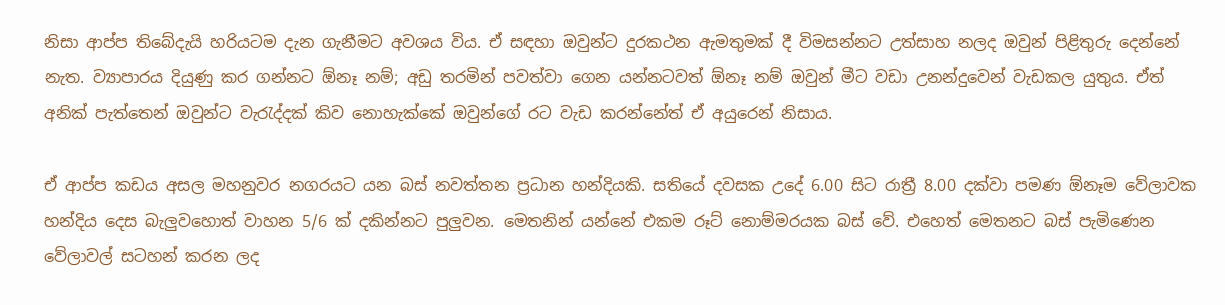නිසා ආප්ප තිබේදැයි හරියටම දැන ගැනීමට අවශය විය. ඒ සඳහා ඔවුන්ට දුරකථන ඇමතුමක් දී විමසන්නට උත්සාහ නලද ඔවුන් පිළිතුරු දෙන්නේ නැත. ව්‍යාපාරය දියුණු කර ගන්නට ඕනෑ නම්; අඩු තරමින් පවත්වා ගෙන යන්නටවත් ඕනෑ නම් ඔවුන් මීට වඩා උනන්දුවෙන් වැඩකල යුතුය. ඒත් අනික් පැත්තෙන් ඔවුන්ට වැරැද්දක් කිව නොහැක්කේ ඔවුන්ගේ රට වැඩ කරන්නේත් ඒ අයුරෙන් නිසාය.

ඒ ආප්ප කඩය අසල මහනුවර නගරයට යන බස් නවත්තන ප්‍රධාන හන්දියකි. සතියේ දවසක උදේ 6.00 සිට රාත්‍රී 8.00 දක්වා පමණ ඕනෑම වේලාවක හන්දිය දෙස බැලුවහොත් වාහන 5/6 ක් දකින්නට පුලුවන. මෙතනින් යන්නේ එකම රූට් නොම්මරයක බස් වේ. එහෙත් මෙතනට බස් පැමිණෙන වේලාවල් සටහන් කරන ලද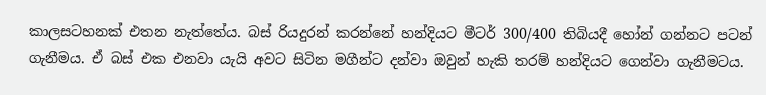කාලසටහනක් එතන නැත්තේය. බස් රියදුරන් කරන්නේ හන්දියට මීටර් 300/400 තිබියදී හෝන් ගන්නට පටන් ගැනීමය. ඒ බස් එක එනවා යැයි අවට සිටින මගීන්ට දන්වා ඔවුන් හැකි තරම් හන්දියට ගෙන්වා ගැනීමටය.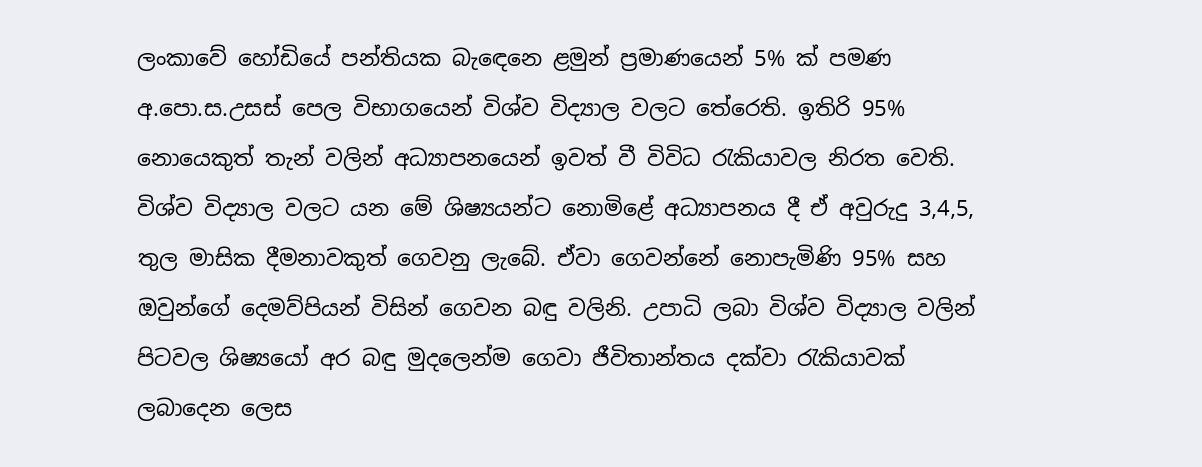ලංකාවේ හෝඩියේ පන්තියක බැඳෙන‍ෙ ළමුන් ප්‍රමාණයෙන් 5% ක් පමණ අ.පො.ස.උසස් පෙල විභාගයෙන් විශ්ව විද්‍යාල වලට තේරෙති. ඉතිරි 95% නොයෙකුත් තැන් වලින් අධ්‍යාපනයෙන් ඉවත් වී විවිධ රැකියාවල නිරත වෙති. විශ්ව විද්‍යාල වලට යන මේ ශිෂ්‍යයන්ට නොමිළේ අධ්‍යාපනය දී ඒ අවුරුදු 3,4,5, තුල මාසික දීමනාවකුත් ගෙවනු ලැබේ. ඒවා ගෙවන්නේ නොපැමිණි 95% සහ ඔවුන්ගේ දෙමව්පියන් විසින් ගෙවන බඳු වලිනි. උපාධි ලබා විශ්ව විද්‍යාල වලින් පිටවල ශිෂ්‍යයෝ අර බඳු මුදලෙන්ම ගෙවා ජීවිතාන්තය දක්වා රැකියාවක් ලබාදෙන ලෙස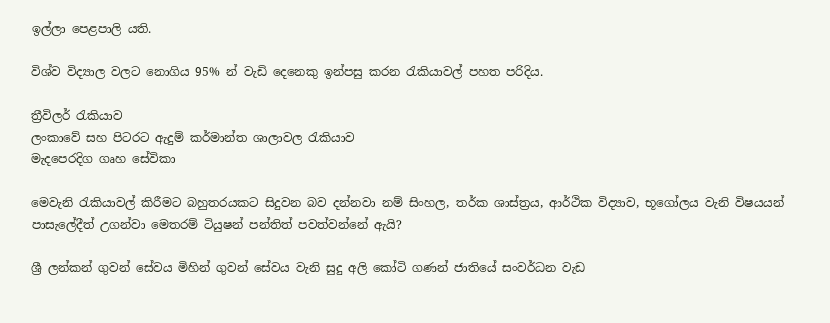ඉල්ලා පෙළපාලි යති.

විශ්ව විද්‍යාල වලට නොගිය 95% න් වැඩි දෙනෙකු ඉන්පසු කරන රැකියාවල් පහත පරිදිය.

ත්‍රීවිලර් රැකියාව
ලංකාවේ සහ පිටරට ඇදුම් කර්මාන්ත ශාලාවල රැකියාව
මැදපෙරදිග ගෘහ සේවිකා

මෙවැනි රැකියාවල් කිරීමට බහුතරයකට සිදුවන බව දන්නවා නම් සිංහල, තර්ක ශාස්ත්‍රය, ආර්ථික විද්‍යාව, භූගෝලය වැනි විෂයයන් පාසැලේදීත් උගන්වා මෙතරම් ටියුෂන් පන්තිත් පවත්වන්නේ ඇයි?

ශ්‍රී ලන්කන් ගුවන් සේවය මිහින් ගුවන් සේවය වැනි සුදු අලි කෝටි ගණන් ජාතියේ සංවර්ධන වැඩ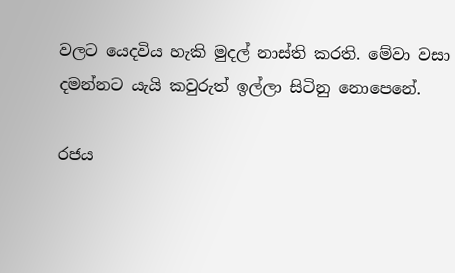වලට යෙදවිය හැකි මුදල් නාස්ති කරති. මේවා වසා දමන්නට යැයි කවුරුත් ඉල්ලා සිටිනු නොපෙනේ.

රජය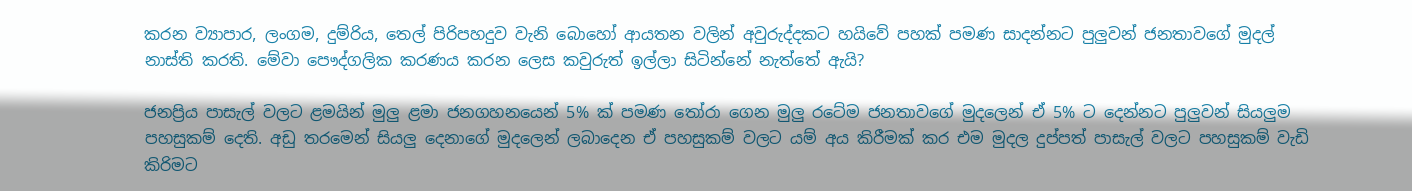කරන ව්‍යාපාර, ලංගම, දුම්රිය, තෙල් පිරිපහදුව වැනි බොහෝ ආයතන වලින් අවුරුද්දකට හයිවේ පහක් පමණ සාදන්නට පුලුවන් ජනතාවගේ මුදල් නාස්ති කරති. මේවා පෞද්ගලික කරණය කරන ලෙස කවුරුත් ඉල්ලා සිටින්නේ නැත්තේ ඇයි?

ජනප්‍රිය පාසැල් වලට ළමයින් මුලු ළමා ජනගහනයෙන් 5% ක් පමණ තෝරා ගෙන මුලු රටේම ජනතාවගේ මුදලෙන් ඒ 5% ට දෙන්නට පුලුවන් සියලුම පහසුකම් දෙති. අඩු තරමෙන් සියලු දෙනාගේ මුදලෙන් ලබාදෙන ඒ පහසුකම් වලට යම් අය කිරීමක් කර එම මුදල දුප්පත් පාසැල් වලට පහසුකම් වැඩි කිරිමට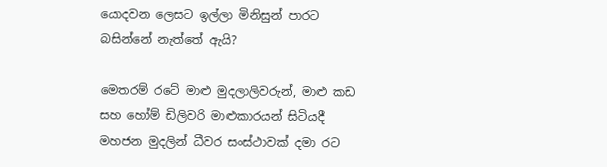යොදවන ලෙසට ඉල්ලා මිනිසුන් පාරට බසින්නේ නැත්තේ ඇයි?

මෙතරම් රටේ මාළු මුදලාලිවරුන්, මාළු කඩ සහ හෝම් ඩිලිවරි මාළුකාරයන් සිටියදී මහජන මුදලින් ධීවර සංස්ථාවක් දමා රට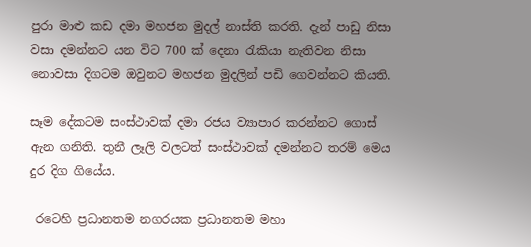පුරා මාළු කඩ දමා මහජන මුදල් නාස්ති කරති. දැන් පාඩු නිසා වසා දමන්නට යන විට 700 ක් දෙනා රැකියා නැතිවන නිසා  නොවසා දිගටම ඔවුනට මහජන මුදලින් පඩි ගෙවන්නට කියති.

සෑම දේකටම සංස්ථාවක් දමා රජය ව්‍යාපාර කරන්නට ගොස් ඇන ගනිති. තුනී ලෑලි වලටත් සංස්ථාවක් දමන්නට තරම් මෙය දුර දිග ගියේය.

 රටෙහි ප්‍රධානතම නගරයක ප්‍රධානතම මහා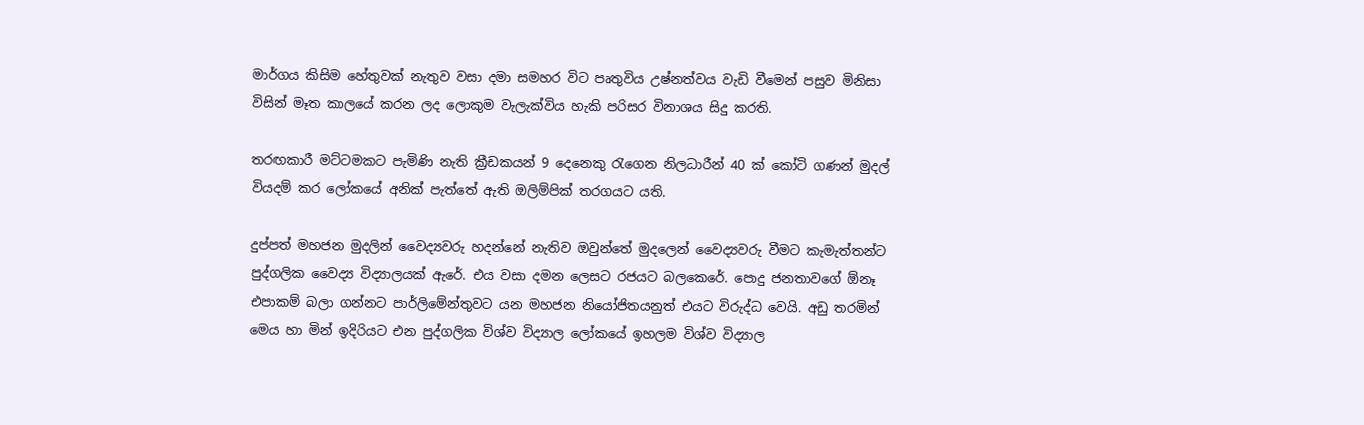මාර්ගය කිසිම හේතුවක් නැතුව වසා දමා සමහර විට පෘතුවිය උෂ්නත්වය වැඩි වීමෙන් පසුව මිනිසා විසින් මෑත කාලයේ කරන ලද ලොකුම වැලැක්විය හැකි පරිසර විනාශය සිදු කරති.

තරඟකාරී මට්ටමකට පැමිණි නැති ක්‍රීඩකයන් 9 දෙනෙකු රැගෙන නිලධාරීන් 40 ක් කෝටි ගණන් මුදල් වියදම් කර ලෝකයේ අනික් පැත්තේ ඇති ඔලිම්පික් තරගයට යති.

දුප්පත් මහජන මුදලින් වෛද්‍යවරු හදන්නේ නැතිව ඔවුන්තේ මුදලෙන් වෛද්‍යවරු වීමට කැමැත්තන්ට පුද්ගලික වෛද්‍ය විද්‍යාලයක් ඇරේ. එය වසා දමන ලෙසට රජයට බලකෙරේ. පොදු ජනතාවගේ ඕනෑ එපාකම් බලා ගන්නට පාර්ලිමේන්තුවට යන මහජන නියෝජිතයනුත් එයට විරුද්ධ වෙයි. අඩු තරමින් මෙය හා මින් ඉදිරියට එන පුද්ගලික විශ්ව විද්‍යාල ලෝකයේ ඉහලම විශ්ව විද්‍යාල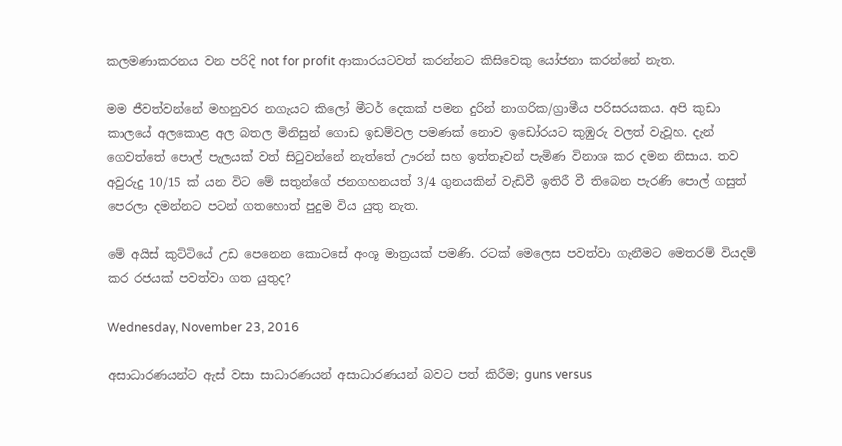කලමණාකරනය වන පරිදි not for profit ආකාරයටවත් කරන්නට කිසිවෙකු යෝජනා කරන්නේ නැත.

මම ජීවත්වන්නේ මහනුවර නගැයට කිලෝ මීටර් දෙකක් පමන දුරින් නාගරික/ග්‍රාමීය පරිසරයකය. අපි කුඩා කාලයේ අලකොළ අල බතල මිනිසුන් ගොඩ ඉඩම්වල පමණක් නොව ඉඩෝරයට කුඹුරු වලත් වැවූහ. දැන් ගෙවත්තේ පොල් පැලයක් වත් සිටුවන්නේ නැත්තේ ඌරන් සහ ඉත්තෑවන් පැමිණ විනාශ කර දමන නිසාය. තව අවුරුදු 10/15 ක් යන විට මේ සතුන්ගේ ජනගහනයත් 3/4 ගුනයකින් වැඩිවී ඉතිරී වී තිබෙන පැරණි පොල් ගසුත් පෙරලා දමන්නට පටන් ගතහොත් පුදුම විය යුතු නැත.

මේ අයිස් කුට්ටියේ උඩ පෙනෙන කොටසේ අංශූ මාත්‍රයක් පමණි. රටක් මෙලෙස පවත්වා ගැනීමට මෙතරම් වියදම් කර රජයක් පවත්වා ගත යුතුද?

Wednesday, November 23, 2016

අසාධාරණයන්ට ඇස් වසා සාධාරණයන් අසාධාරණයන් බවට පත් කිරීම; guns versus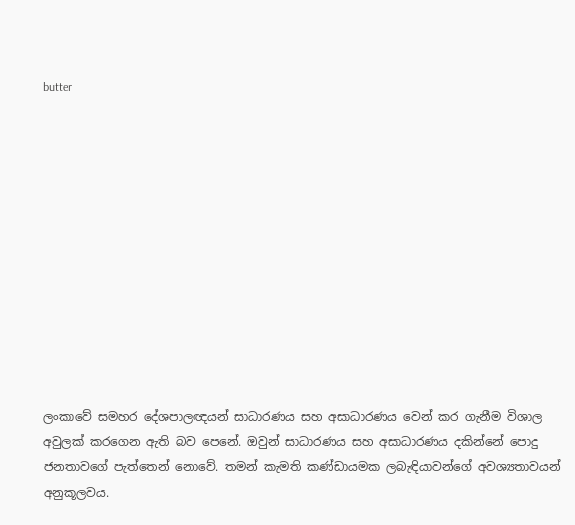butter












ලංකාවේ සමහර දේශපාලඥයන් සාධාරණය සහ අසාධාරණය වෙන් කර ගැනීම විශාල අවුලක් කරගෙන ඇති බව පෙනේ. ඔවුන් සාධාරණය සහ අසාධාරණය දකින්නේ පොදු ජනතාවගේ පැත්තෙන් නොවේ. තමන් කැමති කණ්ඩායමක ලබැඳියාවන්ගේ අවශ්‍යතාවයන් අනුකූලවය.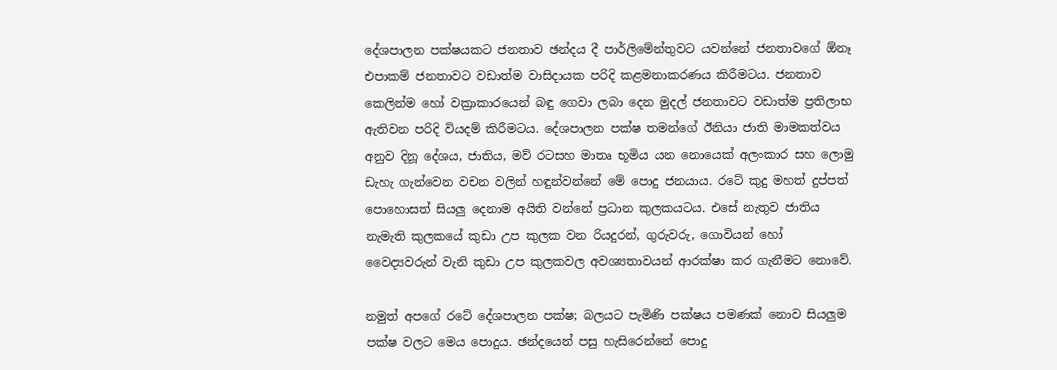දේශපාලන පක්ෂයකට ජනතාව ඡන්දය දී පාර්ලිමේන්තුවට යවන්නේ ජනතාවගේ ඕනෑ එපාකම් ජනතාවට වඩාත්ම වාසිදායක පරිදි කළමනාකරණය කිරීමටය. ජනතාව කෙලින්ම හෝ වක්‍රාකාරයෙන් බඳු ගෙවා ලබා දෙන මුදල් ජනතාවට වඩාත්ම ප්‍රතිලාභ ඇතිවන පරිදි වියදම් කිරීමටය. දේශපාලන පක්ෂ තමන්ගේ ඊනියා ජාති මාමකත්වය අනුව දිනූ දේශය, ජාතිය, මව් රටසහ මාතෘ භූමිය යන නොයෙක් අලංකාර සහ ලොමු ඩැහැ ගැන්වෙන වචන වලින් හඳුන්වන්නේ මේ පොදු ජනයාය. රටේ කුදු මහත් දුප්පත් පොහොසත් සියලු දෙනාම අයිති වන්නේ ප්‍රධාන කුලකයටය. එසේ නැතුව ජාතිය නැමැති කුලකයේ කුඩා උප කුලක වන රියදුරන්, ගුරුවරු, ගොවියන් හෝ වෛද්‍යවරුන් වැනි කුඩා උප කුලකවල අවශ්‍යතාවයන් ආරක්ෂා කර ගැනීමට නොවේ.

නමුත් අපගේ රටේ දේශපාලන පක්ෂ; බලයට පැමිණි පක්ෂය පමණක් නොව සියලුම පක්ෂ වලට මෙය පොදුය. ඡන්දයෙන් පසු හැසිරෙන්නේ පොදු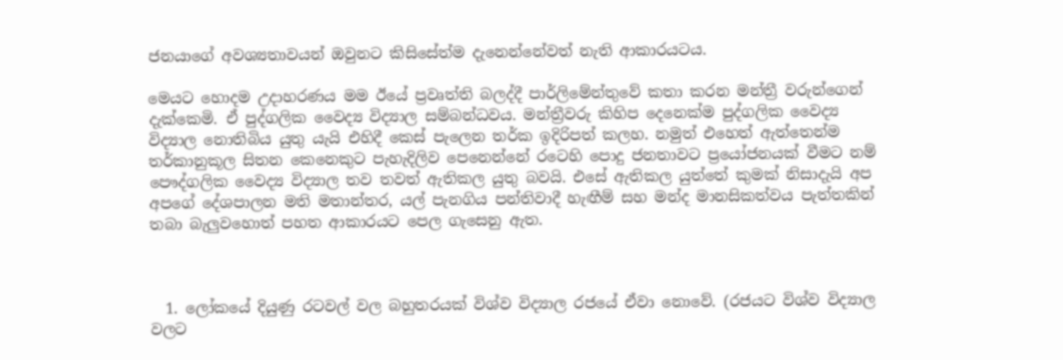ජනයාගේ අවශ්‍යතාවයන් ඔවුනට කිසිසේත්ම දැනෙන්නේවත් නැති ආකාරයටය.

මෙයට හොදම උදාහරණය මම ඊයේ ප්‍රවෘත්ති බලද්දී පාර්ලිමේන්තුවේ කතා කරන මන්ත්‍රී වරුන්ගෙන් දැක්කෙමි. ඒ පුද්ගලික වෛද්‍ය විද්‍යාල සම්බන්ධවය. මන්ත්‍රීවරු කිහිප දෙනෙක්ම පුද්ගලික වෛද්‍ය විද්‍යාල නොතිබිය යුතු යැයි එහිදී කෙස් පැලෙන තර්ක ඉදිරිපත් කලහ. නමුත් එහෙත් ඇත්තෙන්ම තර්කානුකූල සිතන කෙනෙකුට පැහැදිලිව පෙනෙන්නේ රටෙහි පොදු ජනතාවට ප්‍රයෝජනයක් වීමට නම් පෞද්ගලික වෛද්‍ය විද්‍යාල තව තවත් ඇතිකල යුතු බවයි. එසේ ඇතිකල යුත්තේ කුමක් නිසාදැයි අප අපගේ දේශපාලන මති මතාන්තර, යල් පැනගිය පන්තිවාදී හැඟීම් සහ මන්ද මානසිකත්වය පැත්තකින් තබා බැලුවහොත් පහත ආකාරයට පෙල ගැසෙනු ඇත.



  1. ලෝකයේ දියුණු රටවල් වල බහුතරයක් විශ්ව විද්‍යාල රජයේ ඒවා නොවේ. (රජයට විශ්ව විද්‍යාල වලට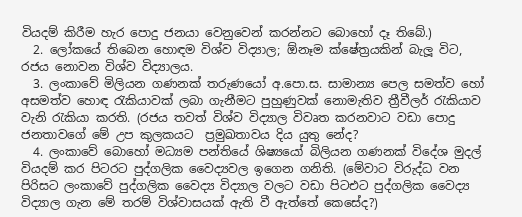වියදම් කිරීම හැර පොදු ජනයා වෙනුවෙන් කරන්නට බොහෝ දෑ තිබේ.)
  2. ලෝකයේ තිබෙන හොඳම විශ්ව විද්‍යාල; ඕනෑම ක්ෂේත්‍රයකින් බැලූ විට, රජය නොවන විශ්ව විද්‍යාලය.
  3. ලංකාවේ මිලියන ගණනක් තරුණයෝ අ.පො.ස. සාමාන්‍ය පෙල සමත්ව හෝ අසමත්ව හොඳ රැකියාවක් ලබා ගැනීමට පුහුණුවක් නොමැතිව ත්‍රීවීලර් රැකියාව වැනි රැකියා කරති. (රජය තවත් විශ්ව විද්‍යාල විවෘත කරනවාට වඩා පොදු ජනතාවගේ මේ උප කුලකයට  ප්‍රමුඛතාවය දිය යුතු නේද?
  4. ලංකාවේ බොහෝ මධ්‍යම පන්තියේ ශිෂ්‍යයෝ බිලියන ගණනක් විදේශ මුදල් වියදම් කර පිටරට පුද්ගලික වෛද්‍යවල ඉගෙන ගනිති. (මේවාට විරුද්ධ වන පිරිසට ලංකාවේ පුද්ගලික වෛද්‍ය විද්‍යාල වලට වඩා පිටඑට පුද්ගලික වෛද්‍ය විද්‍යාල ගැන මේ තරම් විශ්වාසයක් ඇති වී ඇත්තේ කෙසේද?)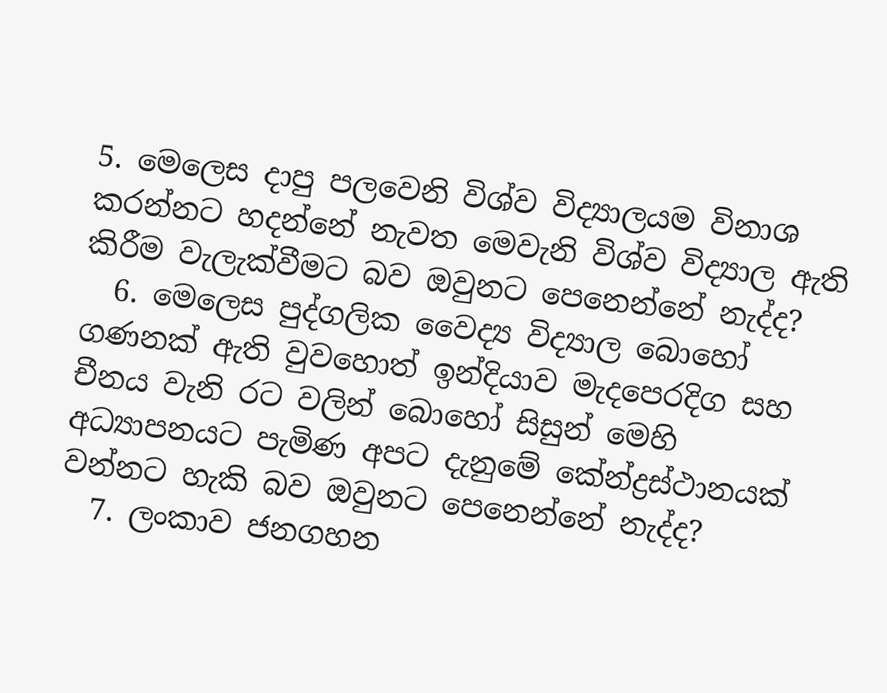5. මෙලෙස දාපු පලවෙනි විශ්ව විද්‍යාලයම විනාශ කරන්නට හදන්නේ නැවත මෙවැනි විශ්ව විද්‍යාල ඇති කිරීම වැලැක්වීමට බව ඔවුනට පෙනෙන්නේ නැද්ද?
  6. මෙලෙස පුද්ගලික වෛද්‍ය විද්‍යාල බොහෝ ගණනක් ඇති වුවහොත් ඉන්දියාව මැදපෙරදිග සහ චීනය වැනි රට වලින් බොහෝ සිසුන් මෙහි අධ්‍යාපනයට පැමිණ අපට දැනුමේ කේන්ද්‍රස්ථානයක් වන්නට හැකි බව ඔවුනට පෙනෙන්නේ නැද්ද?
  7. ලංකාව ජනගහන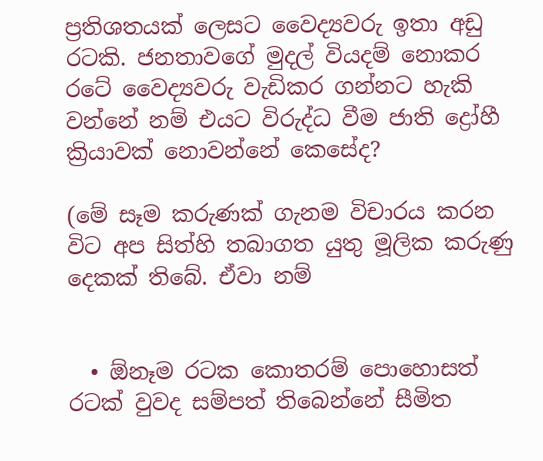ප්‍රතිශතයක් ලෙසට වෛද්‍යවරු ඉතා අඩු රටකි. ජනතාවගේ මුදල් වියදම් නොකර රටේ වෛද්‍යවරු වැඩිකර ගන්නට හැකි වන්නේ නම් එයට විරුද්ධ වීම ජාති ද්‍රෝහී ක්‍රියාවක් නොවන්නේ කෙසේද?

(මේ සෑම කරුණක් ගැනම විචාරය කරන විට අප සිත්හි තබාගත යුතු මූලික කරුණු දෙකක් තිබේ. ඒවා නම්


  • ඕනෑම රටක කොතරම් පොහොසත් රටක් වුවද සම්පත් තිබෙන්නේ සීමිත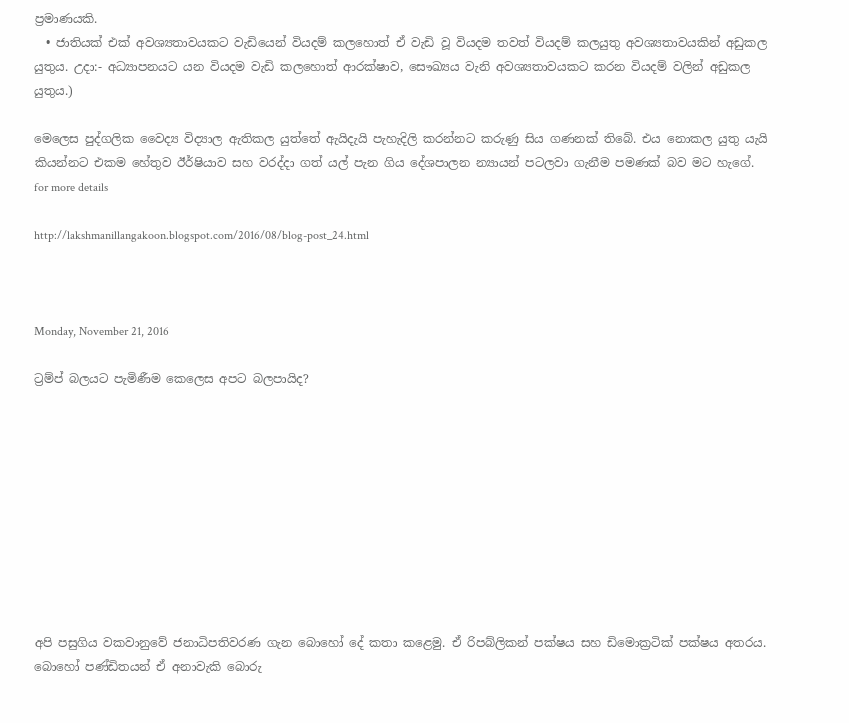ප්‍රමාණයකි.
  • ජාතියක් එක් අවශ්‍යතාවයකට වැඩියෙන් වියදම් කලහොත් ඒ වැඩි වූ වියදම තවත් වියදම් කලයුතු අවශ්‍යතාවයකින් අඩුකල යුතුය. උදා:- අධ්‍යාපනයට යන වියදම වැඩි කලහොත් ආරක්ෂාව, සෞඛ්‍යය වැනි අවශ්‍යතාවයකට කරන වියදම් වලින් අඩුකල යුතුය.)

මෙලෙස පුද්ගලික වෛද්‍ය විද්‍යාල ඇතිකල යුත්තේ ඇයිදැයි පැහැදිලි කරන්නට කරුණු සිය ගණනක් තිබේ. එය නොකල යුතු යැයි කියන්නට එකම හේතුව ඊර්ෂියාව සහ වරද්දා ගත් යල් පැන ගිය දේශපාලන න්‍යායන් පටලවා ගැනීම පමණක් බව මට හැගේ.
for more details

http://lakshmanillangakoon.blogspot.com/2016/08/blog-post_24.html



Monday, November 21, 2016

ට්‍රම්ප් බලයට පැමිණීම කෙලෙස අපට බලපායිද?










අපි පසුගිය වකවානුවේ ජනාධිපතිවරණ ගැන බොහෝ දේ කතා කළෙමු. ඒ රිපබ්ලිකන් පක්ෂය සහ ඩිමොක්‍රටික් පක්ෂය අතරය. බොහෝ පණ්ඩිතයන් ඒ අනාවැකි බොරු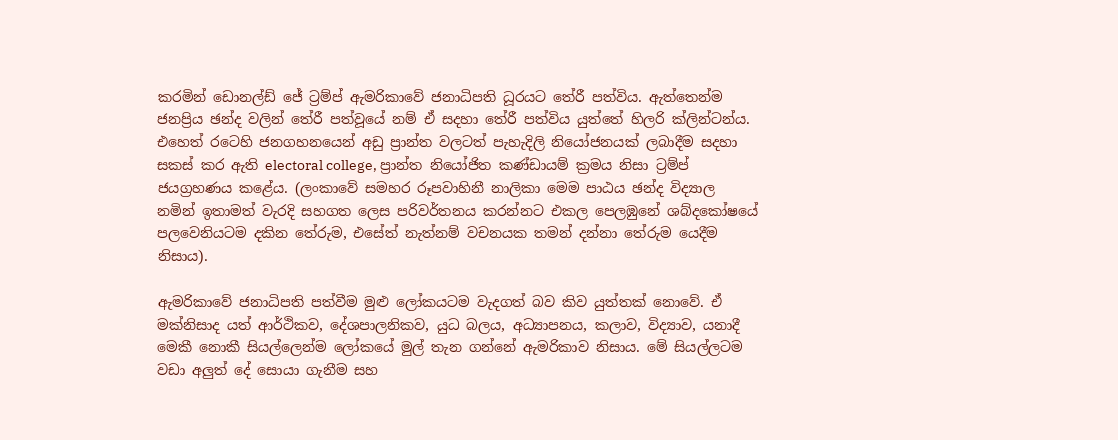කරමින් ඩොනල්ඩ් ජේ ට්‍රම්ප් ඇමරිකාවේ ජනාධිපති ධූරයට තේරී පත්විය. ඇත්තෙන්ම ජනප්‍රිය ඡන්ද වලින් තේරී පත්වූයේ නම් ඒ සදහා තේරී පත්විය යුත්තේ හිලරි ක්ලින්ටන්ය. එහෙත් රටෙහි ජනගහනයෙන් අඩු ප්‍රාන්ත වලටත් පැහැදිලි නියෝජනයක් ලබාදීම සදහා සකස් කර ඇති electoral college, ප්‍රාන්ත නියෝජිත කණ්ඩායම් ක්‍රමය නිසා ට්‍රම්ප් ජයග්‍රහණය කළේය. (ලංකාවේ සමහර රූපවාහිනී නාලිකා මෙම පාඨය ඡන්ද විද්‍යාල නමින් ඉතාමත් වැරදි සහගත ලෙස පරිවර්තනය කරන්නට එකල පෙලඹුනේ ශබ්දකෝෂයේ පලවෙනියටම දකින තේරුම, එසේත් නැත්නම් වචනයක තමන් දන්නා තේරුම යෙදීම නිසාය).

ඇමරිකාවේ ජනාධිපති පත්වීම මුළු ලෝකයටම වැදගත් බව කිව යුත්තක් නොවේ. ඒ මක්නිසාද යත් ආර්ථිකව, දේශපාලනිකව, යුධ බලය, අධ්‍යාපනය, කලාව, විද්‍යාව, යනාදී මෙකී නොකී සියල්ලෙන්ම ලෝකයේ මුල් තැන ගන්නේ ඇමරිකාව නිසාය. මේ සියල්ලටම වඩා අලුත් දේ සොයා ගැනීම සහ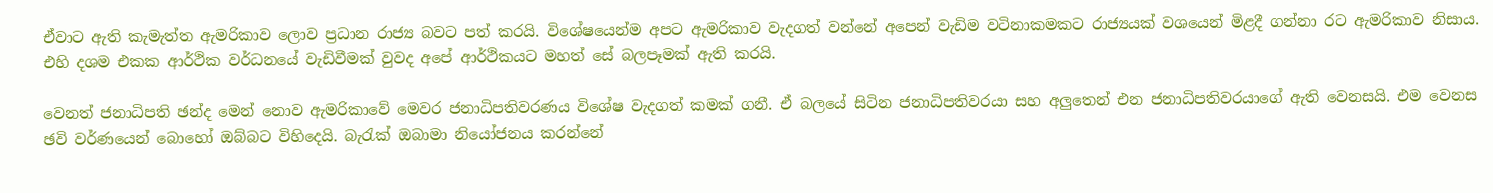ඒවාට ඇති කැමැත්ත ඇමරිකාව ලොව ප්‍රධාන රාජ්‍ය බවට පත් කරයි. විශේෂයෙන්ම අපට ඇමරිකාව වැදගත් වන්නේ අපෙන් වැඩිම වටිනාකමකට රාජ්‍යයක් වශයෙන් මිළදී ගන්නා රට ඇමරිකාව නිසාය. එහි දශම එකක ආර්ථික වර්ධනයේ වැඩිවීමක් වුවද අපේ ආර්ථිකයට මහත් සේ බලපෑමක් ඇති කරයි.

වෙනත් ජනාධිපති ඡන්ද මෙන් නොව ඇමරිකාවේ මෙවර ජනාධිපතිවරණය විශේෂ වැදගත් කමක් ගනී. ඒ බලයේ සිටින ජනාධිපතිවරයා සහ අලුතෙන් එන ජනාධිපතිවරයාගේ ඇති වෙනසයි. එම වෙනස ඡවි වර්ණයෙන් බොහෝ ඔබ්බට විහිදෙයි. බැරැක් ඔබාමා නියෝජනය කරන්නේ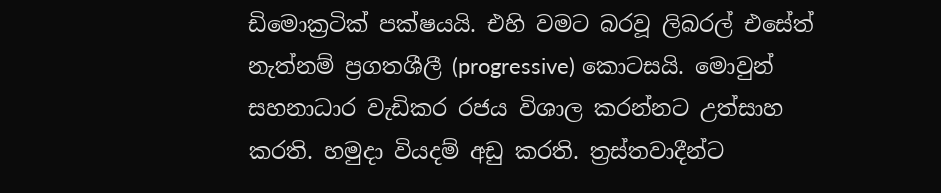ඩිමොක්‍රටික් පක්ෂයයි. එහි වමට බරවූ ලිබරල් එසේත් නැත්නම් ප්‍රගතශීලී (progressive) කොටසයි. මොවුන් සහනාධාර වැඩිකර රජය විශාල කරන්නට උත්සාහ කරති. හමුදා වියදම් අඩු කරති. ත්‍රස්තවාදීන්ට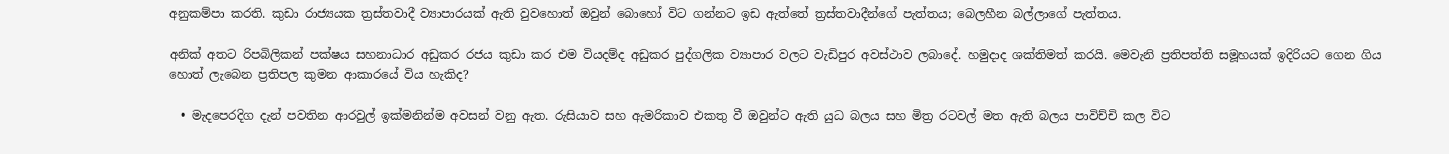අනුකම්පා කරති. කුඩා රාජ්‍යයක ත්‍රස්තවාදී ව්‍යාපාරයක් ඇති වුවහොත් ඔවුන් බොහෝ විට ගන්නට ඉඩ ඇත්තේ ත්‍රස්තවාදීන්ගේ පැත්තය; බෙලහීන බල්ලාගේ පැත්තය.

අනික් අතට රිපබිලිකන් පක්ෂය සහනාධාර අඩුකර රජය කුඩා කර එම වියදම්ද අඩුකර පුද්ගලික ව්‍යාපාර වලට වැඩිපුර අවස්ථාව ලබාදේ. හමුදාද ශක්තිමත් කරයි. මෙවැනි ප්‍රතිපත්ති සමූහයක් ඉදිරියට ගෙන ගිය හොත් ලැබෙන ප්‍රතිපල කුමන ආකාරයේ විය හැකිද?

  • මැදපෙරදිග දැන් පවතින ආරවුල් ඉක්මනින්ම අවසන් වනු ඇත. රුසියාව සහ ඇමරිකාව එකතු වී ඔවුන්ට ඇති යුධ බලය සහ මිත්‍ර රටවල් මත ඇති බලය පාවිච්චි කල විට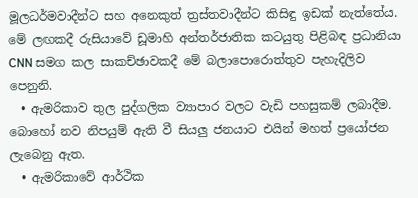මූලධර්මවාදීන්ට සහ අනෙකුත් ත්‍රස්තවාදීන්ට කිසිඳු ඉඩක් නැත්තේය. මේ ලඟකදී රුසියාවේ ඩූමාහි අන්තර්ජාතික කටයුතු පිළිබඳ ප්‍රධානියා CNN සමග කල සාකච්ඡාවකදී මේ බලාපොරොත්තුව පැහැදිලිව පෙනුනි.
  • ඇමරිකාව තුල පුද්ගලික ව්‍යාපාර වලට වැඩි පහසුකම් ලබාදීම. බොහෝ නව නිපයුම් ඇති වී සියලු ජනයාට එයින් මහත් ප්‍රයෝජන ලැබෙනු ඇත.
  • ඇමරිකාවේ ආර්ථික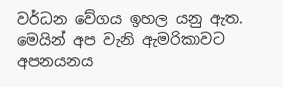වර්ධන වේගය ඉහල යනු ඇත. මෙයින් අප වැනි ඇමරිකාවට අපනයනය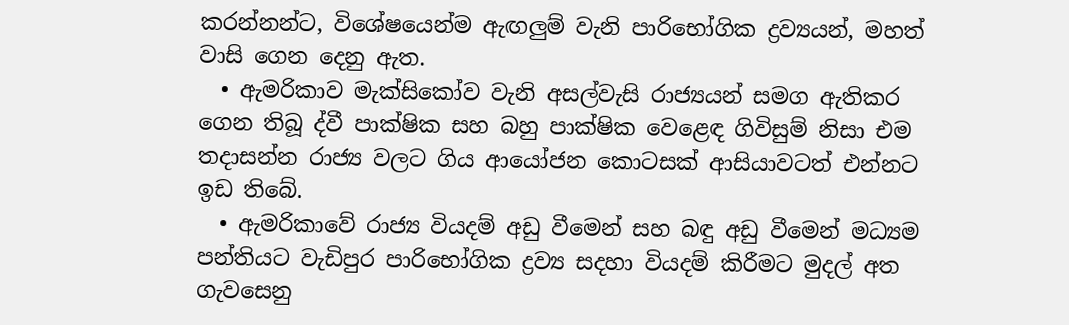කරන්නන්ට, විශේෂයෙන්ම ඇඟලුම් වැනි පාරිභෝගික ද්‍රව්‍යයන්, මහත් වාසි ගෙන දෙනු ඇත.
  • ඇමරිකාව මැක්සිකෝව වැනි අසල්වැසි රාජ්‍යයන් සමග ඇතිකර ගෙන තිබූ ද්වී පාක්ෂික සහ බහු පාක්ෂික වෙළෙඳ ගිවිසුම් නිසා එම තදාසන්න රාජ්‍ය වලට ගිය ආයෝජන කොටසක් ආසියාවටත් එන්නට ඉඩ තිබේ.
  • ඇමරිකාවේ රාජ්‍ය වියදම් අඩු වීමෙන් සහ බඳු අඩු වීමෙන් මධ්‍යම පන්තියට වැඩිපුර පාරිභෝගික ද්‍රව්‍ය සදහා වියදම් කිරීමට මුදල් අත ගැවසෙනු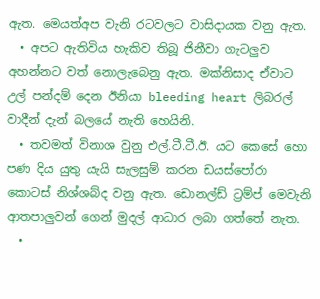ඇත. මෙයත්අප වැනි රටවලට වාසිදායක වනු ඇත.
  • අපට ඇතිවිය හැකිව තිබූ ජිනීවා ගැටලුව අහන්නට වත් නොලැබෙනු ඇත. මක්නිසාද ඒවාට උල් පන්දම් දෙන ඊනියා bleeding heart ලිබරල් වාදීන් දැන් බලයේ නැති හෙයිනි.
  • තවමත් විනාශ වුනු එල්.ටී.ටී.ඊ. යට කෙසේ හො පණ දිය යුතු යැයි සැලසුම් කරන ඩයස්පෝරා කොටස් නිශ්ශබ්ද වනු ඇත. ඩොනල්ඩ් ට්‍රම්ප් මෙවැනි ආතපාලුවන් ගෙන් මුදල් ආධාර ලබා ගත්තේ නැත.
  •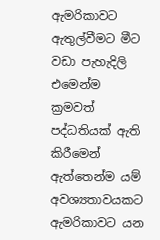ඇමරිකාවට ඇතුල්වීමට මීට වඩා පැහැදිලි එමෙන්ම ක්‍රමවත් පද්ධතියක් ඇති කිරීමෙන් ඇත්තෙන්ම යම් අවශ්‍යතාවයකට ඇමරිකාවට යන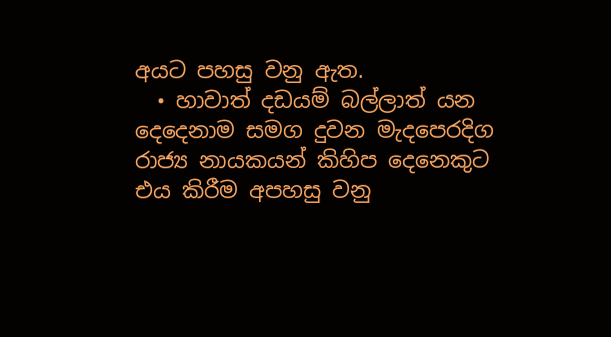අයට පහසු වනු ඇත.
  • හාවාත් දඩයම් බල්ලාත් යන දෙදෙනාම සමග දුවන මැදපෙරදිග රාජ්‍ය නායකයන් කිහිප දෙනෙකුට එය කිරීම අපහසු වනු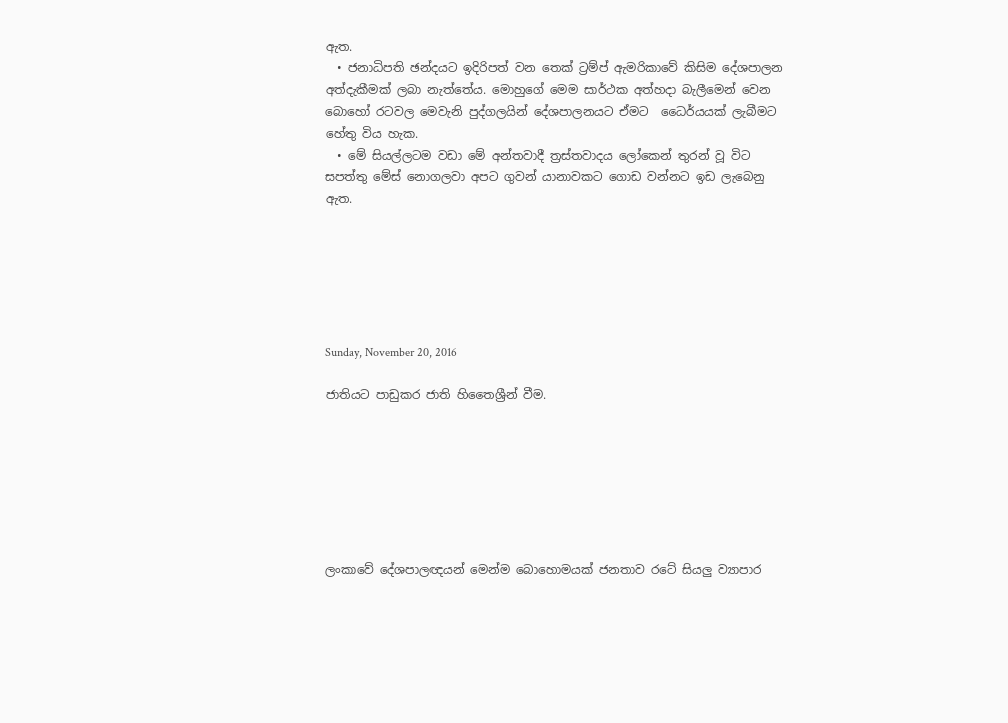ඇත.
  • ජනාධිපති ඡන්දයට ඉදිරිපත් වන තෙක් ට්‍රම්ප් ඇමරිකාවේ කිසිම දේශපාලන අත්දැකීමක් ලබා නැත්තේය. මොහුගේ මෙම සාර්ථක අත්හදා බැලීමෙන් වෙන බොහෝ රටවල මෙවැනි පුද්ගලයින් දේශපාලනයට ඒමට  ධෛර්යයක් ලැබීමට හේතු විය හැක.
  • මේ සියල්ලටම වඩා මේ අන්තවාදී ත්‍රස්තවාදය ලෝකෙන් තුරන් වූ විට සපත්තු මේස් නොගලවා අපට ගුවන් යානාවකට ගොඩ වන්නට ඉඩ ලැබෙනු ඇත.






Sunday, November 20, 2016

ජාතියට පාඩුකර ජාති හිතෛශ්‍රීන් වීම.







ලංකාවේ දේශපාලඥයන් මෙන්ම බොහොමයක් ජනතාව රටේ සියලු ව්‍යාපාර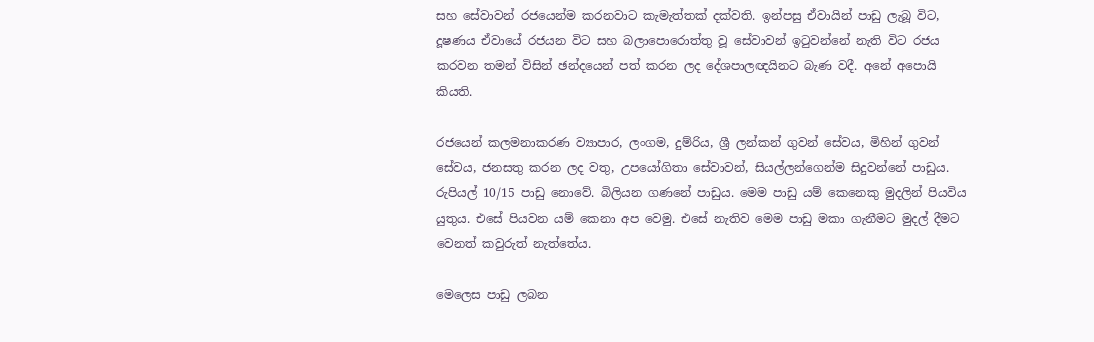සහ සේවාවන් රජයෙන්ම කරනවාට කැමැත්තක් දක්වති. ඉන්පසු ඒවායින් පාඩු ලැබූ විට, දූෂණය ඒවායේ රජයන විට සහ බලාපොරොත්තු වූ සේවාවන් ඉටුවන්නේ නැති විට රජය කරවන තමන් විසින් ඡන්දයෙන් පත් කරන ලද දේශපාලඥයිනට බැණ වදී. අනේ අපොයි කියති.

රජයෙන් කලමනාකරණ ව්‍යාපාර, ලංගම, දුම්රිය, ශ්‍රී ලන්කන් ගුවන් සේවය, මිහින් ගුවන් සේවය, ජනසතු කරන ලද වතු, උපයෝගිතා සේවාවන්, සියල්ලන්ගෙන්ම සිදුවන්නේ පාඩුය. රුපියල් 10/15 පාඩු නොවේ. බිලියන ගණනේ පාඩුය. මෙම පාඩු යම් කෙනෙකු මුදලින් පියවිය යුතුය. එසේ පියවන යම් කෙනා අප වෙමු. එසේ නැතිව මෙම පාඩු මකා ගැනීමට මුදල් දීමට වෙනත් කවුරුත් නැත්තේය.

මෙලෙස පාඩු ලබන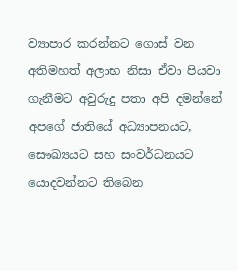ව්‍යාපාර කරන්නට ගොස් වන අතිමහත් අලාභ නිසා ඒවා පියවා ගැනීමට අවුරුදු පතා අපි දමන්නේ අපගේ ජාතියේ අධ්‍යාපනයට, සෞඛ්‍යයට සහ සංවර්ධනයට යොදවන්නට තිබෙන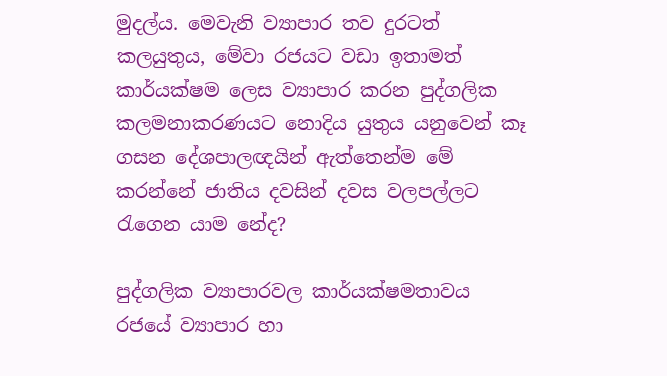මුදල්ය. මෙවැනි ව්‍යාපාර තව දුරටත් කලයුතුය, මේවා රජයට වඩා ඉතාමත් කාර්යක්ෂම ලෙස ව්‍යාපාර කරන පුද්ගලික කලමනාකරණයට නොදිය යුතුය යනුවෙන් කෑ ගසන දේශපාලඥයින් ඇත්තෙන්ම මේ කරන්නේ ජාතිය දවසින් දවස වලපල්ලට රැගෙන යාම නේද?

පුද්ගලික ව්‍යාපාරවල කාර්යක්ෂමතාවය රජයේ ව්‍යාපාර හා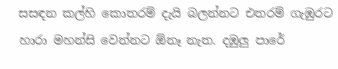සසඳන කල්හි කොතරම් දැයි බලන්නට එතරම් ගැඹුරට හාරා මහන්සි වෙන්නට ඕනෑ නැත. දඹුලු පාරේ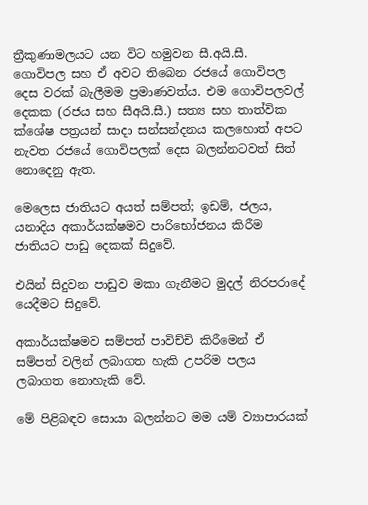ත්‍රීකුණාමලයට යන විට හමුවන සී.අයි.සී. ගොවිපල සහ ඒ අවට තිබෙන රජයේ ගොවිපල දෙස වරක් බැලීමම ප්‍රමාණවත්ය. එම ගොවිපලවල් දෙකක (රජය සහ සීඅයි.සී.) සත්‍ය සහ තාත්වික ක්ශේෂ පත්‍රයන් සාදා සන්සන්දනය කලහොත් අපට නැවත රජයේ ගොවිපලක් දෙස බලන්නටවත් සිත් නොදෙනු ඇත.

මෙලෙස ජාතියට අයත් සම්පත්; ඉඩම්, ජලය, යනාදිය අකාර්යක්ෂමව පාරිභෝජනය කිරීම ජාතියට පාඩු දෙකක් සිදුවේ.

එයින් සිදුවන පාඩුව මකා ගැනීමට මුදල් නිරපරාදේ යෙදීමට සිදුවේ.

අකාර්යක්ෂමව සම්පත් පාවිච්චි කිරීමෙන් ඒ සම්පත් වලින් ලබාගත හැකි උපරිම පලය ලබාගත නොහැකි වේ.

මේ පිළිබඳව සොයා බලන්නට මම යම් ව්‍යාපාරයක්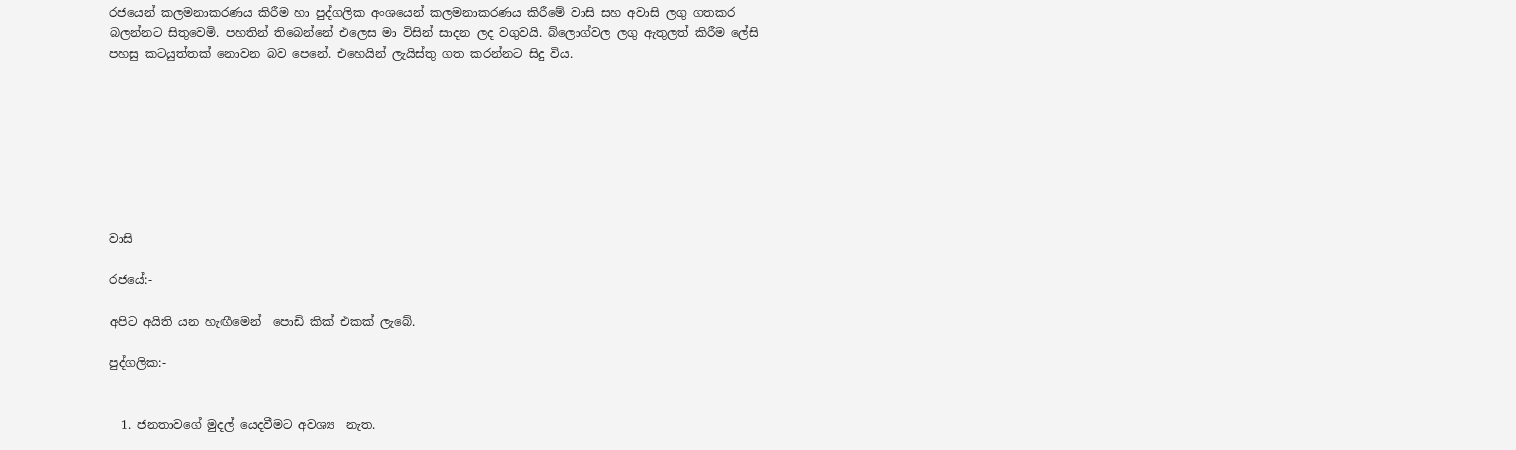රජයෙන් කලමනාකරණය කිරීම හා පුද්ගලික අංශයෙන් කලමනාකරණය කිරීමේ වාසි සහ අවාසි ලගු ගතකර බලන්නට සිතුවෙමි. පහතින් තිබෙන්නේ එලෙස මා විසින් සාදන ලද වගුවයි. බ්ලොග්වල ලගු ඇතුලත් කිරීම ලේසි පහසු කටයුත්තක් නොවන බව පෙනේ. එහෙයින් ලැයිස්තු ගත කරන්නට සිදු විය.








වාසි

රජයේ:-

අපිට අයිති යන හැඟීමෙන්  පොඩි කික් එකක් ලැබේ.

පුද්ගලික:-


  1. ජනතාවගේ මුදල් යෙදවීමට අවශ්‍ය  නැත.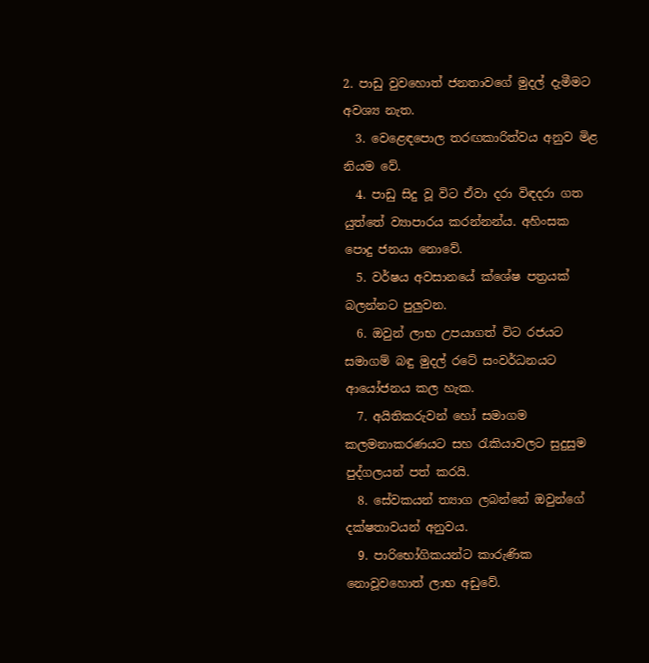2. පාඩු වුවහොත් ජනතාවගේ මුදල් දැමීමට අවශ්‍ය නැත.
  3. වෙළෙඳපොල තරඟකාරිත්වය අනුව මිළ නියම වේ.
  4. පාඩු සිදු වූ විට ඒවා දරා විඳදරා ගත යුත්තේ ව්‍යාපාරය කරන්නන්ය. අහිංසක පොදු ජනයා නොවේ.
  5. වර්ෂය අවසානයේ ක්ශේෂ පත්‍රයක් බලන්නට පුලුවන.
  6. ඔවුන් ලාභ උපයාගත් විට රජයට සමාගම් බඳු මුදල් රටේ සංවර්ධනයට ආයෝජනය කල හැක.
  7. අයිතිකරුවන් හෝ සමාගම කලමනාකරණයට සහ රැකියාවලට සුදුසුම පුද්ගලයන් පත් කරයි.
  8. සේවකයන් ත්‍යාග ලබන්නේ ඔවුන්ගේ දක්ෂතාවයන් අනුවය.
  9. පාරිභෝගිකයන්ට කාරුණික නොවූවහොත් ලාභ අඩුවේ.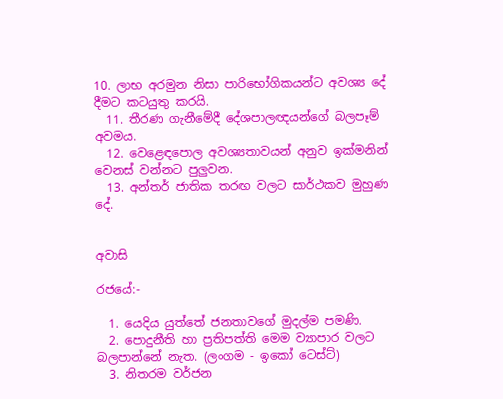10. ලාභ අරමුන නිසා පාරිභෝගිකයන්ට අවශ්‍ය දේ දීමට කටයුතු කරයි.
  11. තීරණ ගැනීමේදී දේශපාලඥයන්ගේ බලපෑම් අවමය.
  12. වෙළෙඳපොල අවශ්‍යතාවයන් අනුව ඉක්මනින් වෙනස් වන්නට පුලුවන.
  13. අන්තර් ජාතික තරඟ වලට සාර්ථකව මුහුණ දේ.


අවාසි

රජයේ:-

  1. යෙදිය යුත්තේ ජනතාවගේ මුදල්ම පමණි.
  2. පොදුනීති හා ප්‍රතිපත්ති මෙම ව්‍යාපාර වලට බලපාන්නේ නැත. (ලංගම - ඉකෝ ටෙස්ට්)
  3. නිතරම වර්ජන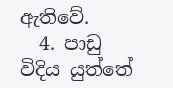ඇතිවේ.
  4. පාඩු විදිය යුත්තේ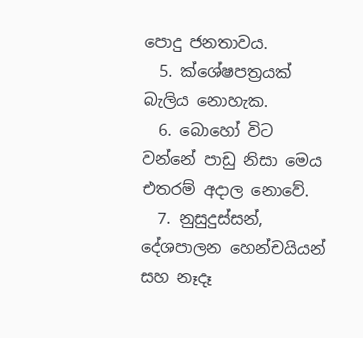පොදු ජනතාවය.
  5. ක්ශේෂපත්‍රයක් බැලිය නොහැක.
  6. බොහෝ විට වන්නේ පාඩු නිසා මෙය එතරම් අදාල නොවේ.
  7. නුසුදුස්සන්, දේශපාලන හෙන්චයියන් සහ නෑදෑ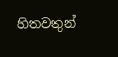හිතවතුන්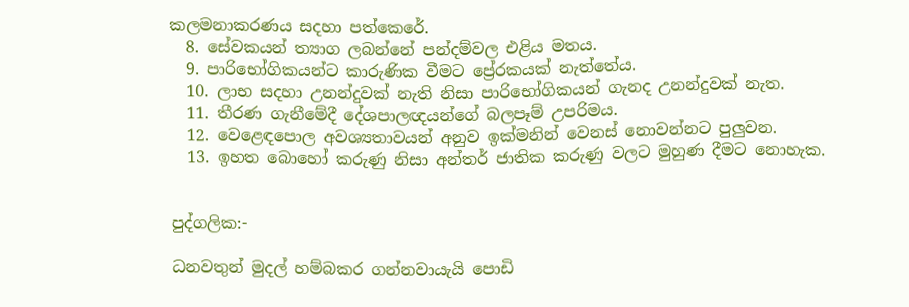කලමනාකරණය සදහා පත්කෙරේ.
  8. සේවකයන් ත්‍යාග ලබන්නේ පන්දම්වල එළිය මතය.
  9. පාරිභෝගිකයන්ට කාරුණික වීමට ප්‍රේරකයක් නැත්තේය.
  10. ලාභ සදහා උනන්දුවක් නැති නිසා පාරිභෝගිකයන් ගැනද උනන්දුවක් නැත.
  11. තීරණ ගැනීමේදී දේශපාලඥයන්ගේ බලපෑම් උපරිමය.
  12. වෙළෙඳපොල අවශ්‍යතාවයන් අනුව ඉක්මනින් වෙනස් නොවන්නට පුලුවන.
  13. ඉහත බොහෝ කරුණු නිසා අන්තර් ජාතික කරුණු වලට මුහුණ දීමට නොහැක.


පුද්ගලික:-

ධනවතුන් මුදල් හම්බකර ගන්නවායැයි පොඩි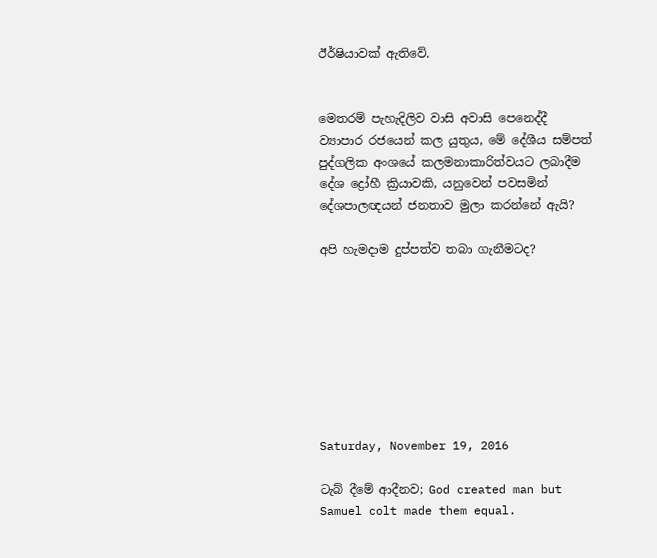ඊර්ෂියාවක් ඇතිවේ.


මෙතරම් පැහැදිලිව වාසි අවාසි පෙනෙද්දී ව්‍යාපාර රජයෙන් කල යුතුය, මේ දේශීය සම්පත් පුද්ගලික අංශයේ කලමනාකාරිත්වයට ලබාදීම දේශ ද්‍රෝහී ක්‍රියාවකි, යනුවෙන් පවසමින් දේශපාලඥයන් ජනතාව මුලා කරන්නේ ඇයි?

අපි හැමදාම දුප්පත්ව තබා ගැනීමටද?








Saturday, November 19, 2016

ටැබ් දීමේ ආදීනව; God created man but Samuel colt made them equal.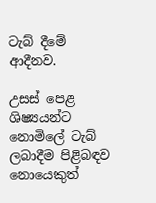ටැබ් දීමේ ආදීනව.

උසස් පෙළ ශිෂ්‍යයන්ට නොමිලේ ටැබ් ලබාදීම පිළිබඳව නොයෙකුත්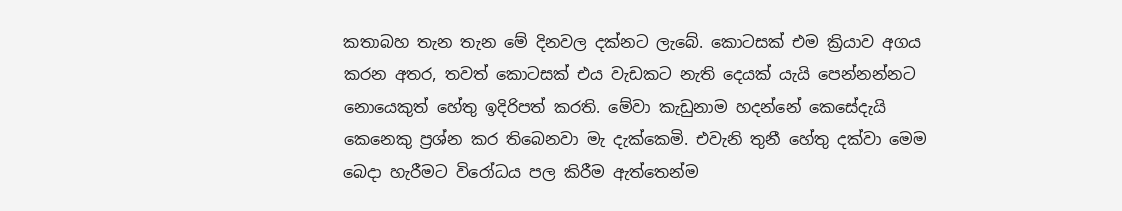කතාබහ තැන තැන මේ දිනවල දක්නට ලැබේ. කොටසක් එම ක්‍රියාව අගය කරන අතර, තවත් කොටසක් එය වැඩකට නැති දෙයක් යැයි පෙන්නන්නට නොයෙකුත් හේතු ඉදිරිපත් කරති. මේවා කැඩුනාම හදන්නේ කෙසේදැයි කෙනෙකු ප්‍රශ්න කර තිබෙනවා මැ දැක්කෙමි. එවැනි තුනී හේතු දක්වා මෙම බෙදා හැරීමට විරෝධය පල කිරීම ඇත්තෙන්ම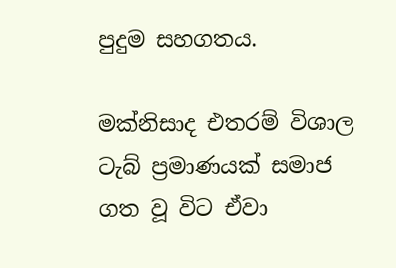පුදුම සහගතය.

මක්නිසාද එතරම් විශාල ටැබ් ප්‍රමාණයක් සමාජ ගත වූ විට ඒවා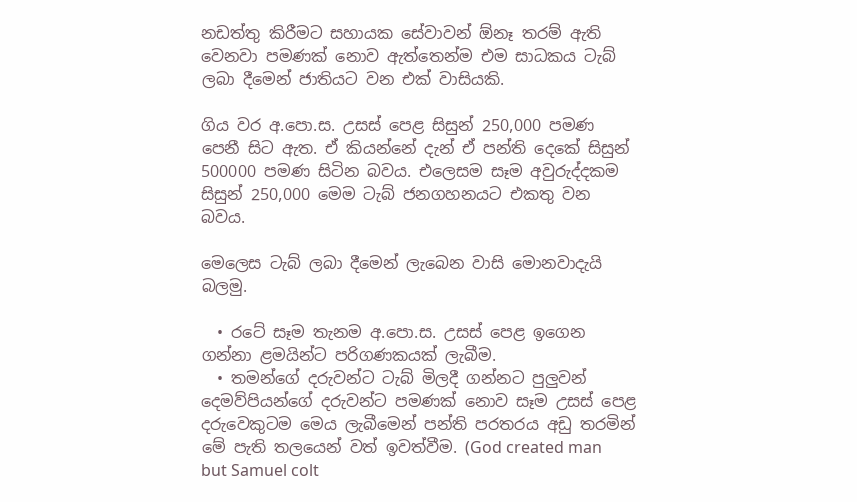නඩත්තු කිරීමට සහායක සේවාවන් ඕනෑ තරම් ඇති වෙනවා පමණක් නොව ඇත්තෙන්ම එම සාධකය ටැබ් ලබා දීමෙන් ජාතියට වන එක් වාසියකි.

ගිය වර අ.පො.ස. උසස් පෙළ සිසුන් 250,000 පමණ පෙනී සිට ඇත. ඒ කියන්නේ දැන් ඒ පන්ති දෙකේ සිසුන් 500000 පමණ සිටින බවය. එලෙසම සෑම අවුරුද්දකම සිසුන් 250,000 මෙම ටැබ් ජනගහනයට එකතු වන බවය.

මෙලෙස ටැබ් ලබා දීමෙන් ලැබෙන වාසි මොනවාදැයි බලමු.

  • රටේ සෑම තැනම අ.පො.ස. උසස් පෙළ ඉගෙන ගන්නා ළමයින්ට පරිගණකයක් ලැබීම.
  • තමන්ගේ දරුවන්ට ටැබ් මිලදී ගන්නට පුලුවන් දෙමව්පියන්ගේ දරුවන්ට පමණක් නොව සෑම උසස් පෙළ දරුවෙකුටම මෙය ලැබීමෙන් පන්ති පරතරය අඩු තරමින් මේ පැති තලයෙන් වත් ඉවත්වීම. (God created man but Samuel colt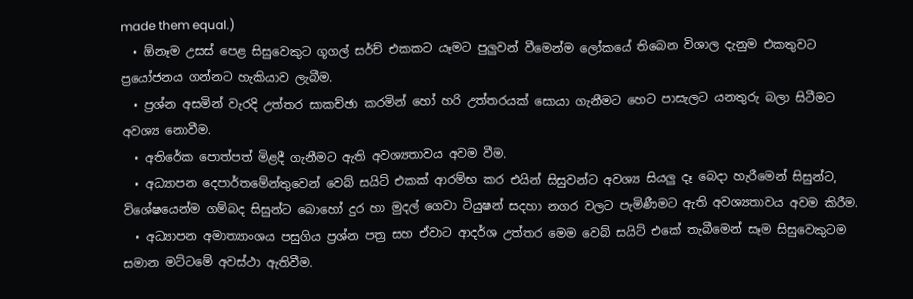made them equal.)
  • ඕනෑම උසස් පෙළ සිසුවෙකුට ගූගල් සර්ච් එකකට යෑමට පුලුවන් වීමෙන්ම ලෝකයේ තිබෙන විශාල දැනුම එකතුවට ප්‍රයෝජනය ගන්නට හැකියාව ලැබීම.
  • ප්‍රශ්න අසමින් වැරදි උත්තර සාකච්ඡා කරමින් හෝ හරි උත්තරයක් සොයා ගැනීමට හෙට පාසැලට යනතුරු බලා සිටීමට අවශ්‍ය නොවීම.
  • අතිරේක පොත්පත් මිළදී ගැනීමට ඇති අවශ්‍යතාවය අවම වීම.
  • අධ්‍යාපන දෙපාර්තමේන්තුවෙන් වෙබ් සයිට් එකක් ආරම්භ කර එයින් සිසුවන්ට අවශ්‍ය සියලු දෑ බෙදා හැරීමෙන් සිසුන්ට, විශේෂයෙන්ම ගම්බද සිසුන්ට බොහෝ දුර හා මුදල් ගෙවා ටියුෂන් සදහා නගර වලට පැමිණීමට ඇති අවශ්‍යතාවය අවම කිරීම.
  • අධ්‍යාපන අමාත්‍යාංශය පසුගිය ප්‍රශ්න පත්‍ර සහ ඒවාට ආදර්ශ උත්තර මෙම වෙබ් සයිට් එකේ තැබීමෙන් සෑම සිසුවෙකුටම සමාන මට්ටමේ අවස්ථා ඇතිවීම.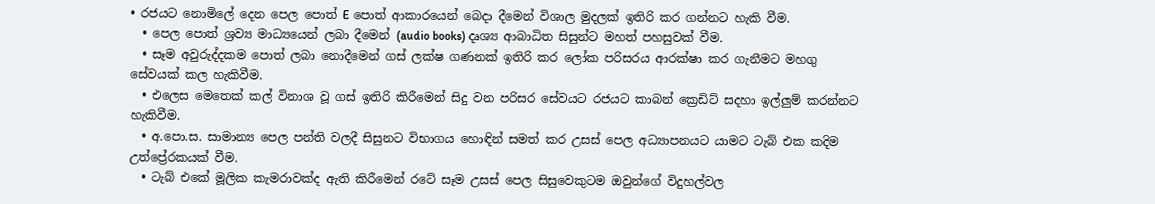• රජයට නොමිලේ දෙන පෙල පොත් E පොත් ආකාරයෙන් බෙදා දීමෙන් විශාල මුදලක් ඉතිරි කර ගන්නට හැකි වීම.
  • පෙල පොත් ශ්‍රව්‍ය මාධ්‍යයෙන් ලබා දීමෙන් (audio books) දෘශ්‍ය ආබාධිත සිසුන්ට මහත් පහසුවක් වීම.
  • සෑම අවුරුද්දකම පොත් ලබා නොදීමෙන් ගස් ලක්ෂ ගණනක් ඉතිරි කර ලෝක පරිසරය ආරක්ෂා කර ගැනීමට මහගු සේවයක් කල හැකිවීම.
  • එලෙස මෙතෙක් කල් විනාශ වූ ගස් ඉතිරි කිරීමෙන් සිදු වන පරිසර සේවයට රජයට කාබන් ක්‍රෙඩිට් සදහා ඉල්ලුම් කරන්නට හැකිවීම.
  • අ.පො.ස. සාමාන්‍ය පෙල පන්ති වලදී සිසුනට විභාගය හොඳින් සමත් කර උසස් පෙල අධ්‍යාපනයට යාමට ටැබ් එක කදිම උත්ප්‍රේරකයක් වීම.
  • ටැබ් එකේ මූලික කැමරාවක්ද ඇති කිරීමෙන් රටේ සෑම උසස් පෙල සිසුවෙකුටම ඔවුන්ගේ විදුහල්වල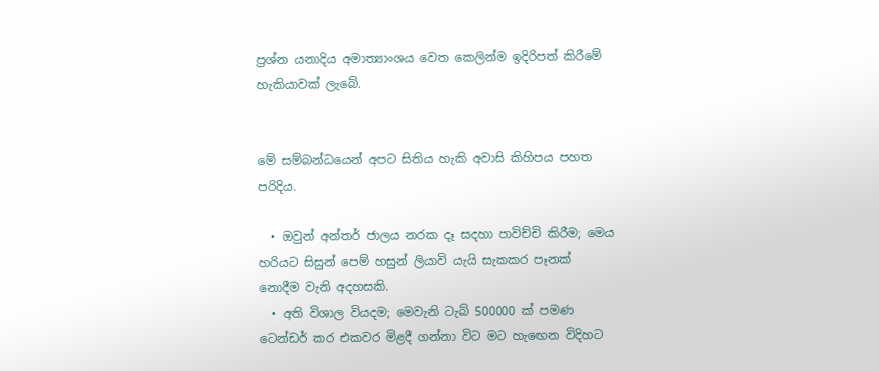ප්‍රශ්න යනාදිය අමාත්‍යාංශය වෙත කෙලින්ම ඉදිරිපත් කිරීමේ හැකියාවක් ලැබේ.


මේ සම්බන්ධයෙන් අපට සිතිය හැකි අවාසි කිහිපය පහත පරිදිය.

  • ඔවුන් අන්තර් ජාලය නරක දෑ සදහා පාවිච්චි කිරීම; මෙය හරියට සිසුන් පෙම් හසුන් ලියාවි යැයි සැකකර පෑනක් නොදීම වැනි අදහසකි.
  • අති විශාල වියදම; මෙවැනි ටැබ් 500000 ක් පමණ ටෙන්ඩර් කර එකවර මිළදී ගන්නා විට මට හැඟෙන විදිහට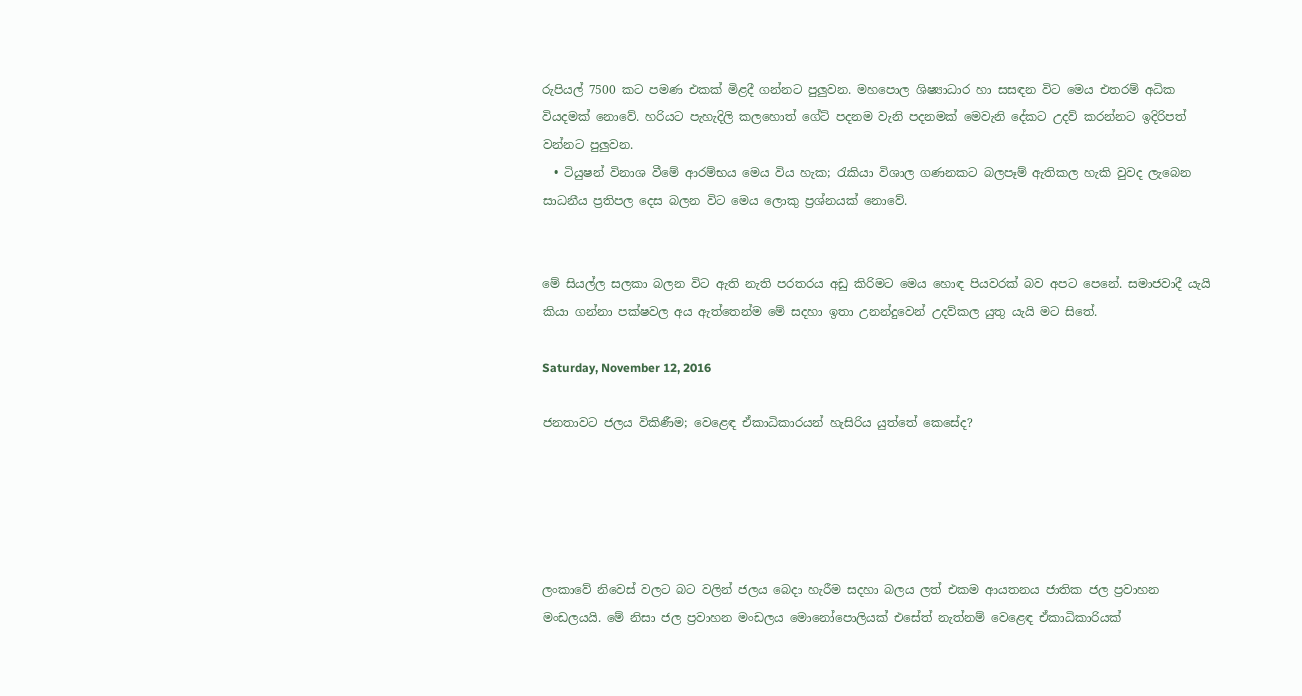රුපියල් 7500 කට පමණ එකක් මිළදී ගන්නට පුලුවන. මහපොල ශිෂ්‍යාධාර හා සසඳන විට මෙය එතරම් අධික වියදමක් නොවේ. හරියට පැහැදිලි කලහොත් ගේට් පදනම වැනි පදනමක් මෙවැනි දේකට උදව් කරන්නට ඉදිරිපත් වන්නට පුලුවන.
  • ටියුෂන් විනාශ වීමේ ආරම්භය මෙය විය හැක; රැකියා විශාල ගණනකට බලපෑම් ඇතිකල හැකි වුවද ලැබෙන සාධනීය ප්‍රතිපල දෙස බලන විට මෙය ලොකු ප්‍රශ්නයක් නොවේ.


මේ සියල්ල සලකා බලන විට ඇති නැති පරතරය අඩු කිරිමට මෙය හොඳ පියවරක් බව අපට පෙනේ. සමාජවාදී යැයි කියා ගන්නා පක්ෂවල අය ඇත්තෙන්ම මේ සදහා ඉතා උනන්දුවෙන් උදව්කල යුතු යැයි මට සිතේ.

Saturday, November 12, 2016

ජනතාවට ජලය විකිණීම; වෙළෙඳ ඒකාධිකාරයන් හැසිරිය යුත්තේ කෙසේද?





ලංකාවේ නිවෙස් වලට බට වලින් ජලය බෙදා හැරීම සදහා බලය ලත් එකම ආයතනය ජාතික ජල ප්‍රවාහන මංඩලයයි. මේ නිසා ජල ප්‍රවාහන මංඩලය මොනෝපොලියක් එසේත් නැත්නම් වෙළෙඳ ඒකාධිකාරියක්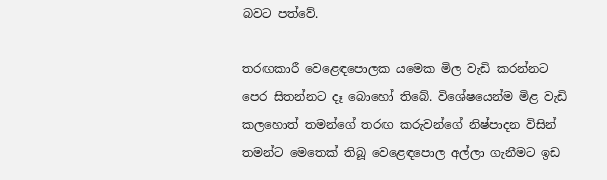බවට පත්වේ.

තරඟකාරී වෙළෙඳපොලක යමෙක මිල වැඩි කරන්නට පෙර සිතන්නට දෑ බොහෝ තිබේ. විශේෂයෙන්ම මිළ වැඩි කලහොත් තමන්ගේ තරඟ කරුවන්ගේ නිෂ්පාදන විසින් තමන්ට මෙතෙක් තිබූ වෙළෙඳපොල අල්ලා ගැනීමට ඉඩ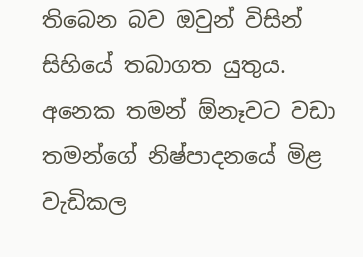තිබෙන බව ඔවුන් විසින් සිහියේ තබාගත යුතුය. අනෙක තමන් ඕනෑවට වඩා තමන්ගේ නිෂ්පාදනයේ මිළ වැඩිකල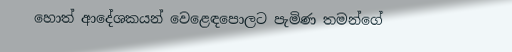හොත් ආදේශකයන් වෙළෙඳපොලට පැමිණ තමන්ගේ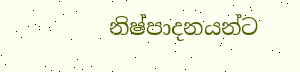නිෂ්පාදනයන්ට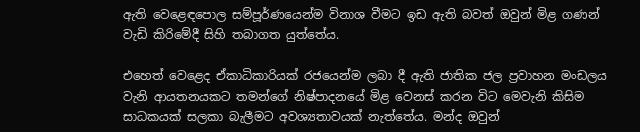ඇති වෙළෙඳපොල සම්පූර්ණයෙන්ම විනාශ වීමට ඉඩ ඇති බවත් ඔවුන් මිළ ගණන් වැඩි කිරිමේදී සිහි තබාගත යුත්තේය.

එහෙත් වෙළෙද ඒකාධිකාරියක් රජයෙන්ම ලබා දී ඇති ජාතික ජල ප්‍රවාහන මංඩලය වැනි ආයතනයකට තමන්ගේ නිෂ්පාදනයේ මිළ වෙනස් කරන විට මෙවැනි කිසිම සාධකයක් සලකා බැලීමට අවශ්‍යතාවයක් නැත්තේය. මන්ද ඔවුන්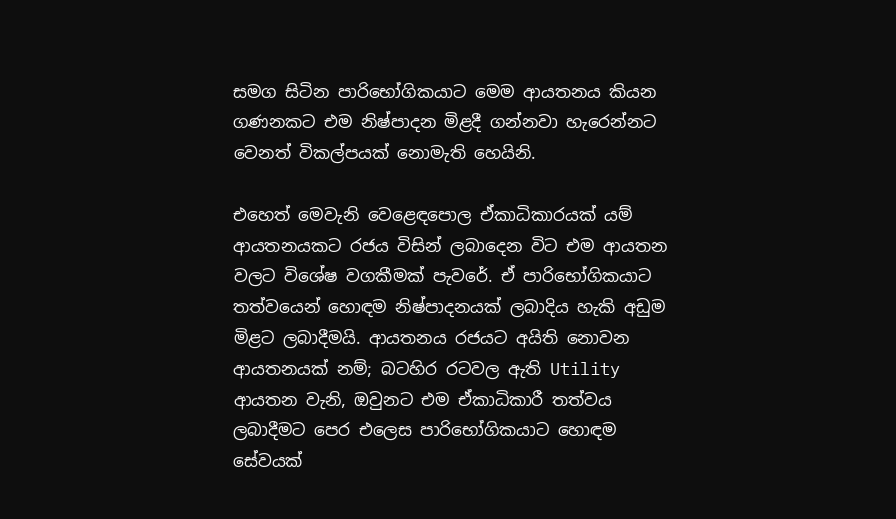සමග සිටින පාරිභෝගිකයාට මෙම ආයතනය කියන ගණනකට එම නිෂ්පාදන මිළදී ගන්නවා හැරෙන්නට වෙනත් විකල්පයක් නොමැති හෙයිනි.

එහෙත් මෙවැනි වෙළෙඳපොල ඒකාධිකාරයක් යම් ආයතනයකට රජය විසින් ලබාදෙන විට එම ආයතන වලට විශේෂ වගකීමක් පැවරේ. ඒ පාරිභෝගිකයාට තත්වයෙන් හොඳම නිෂ්පාදනයක් ලබාදිය හැකි අඩුම මිළට ලබාදීමයි. ආයතනය රජයට අයිති නොවන ආයතනයක් නම්; බටහිර රටවල ඇති Utility ආයතන වැනි, ඔවුනට එම ඒකාධිකාරී තත්වය ලබාදීමට පෙර එලෙස පාරිභෝගිකයාට හොඳම සේවයක්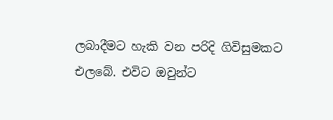ලබාදීමට හැකි වන පරිදි ගිවිසුමකට එලබේ. එවිට ඔවුන්ට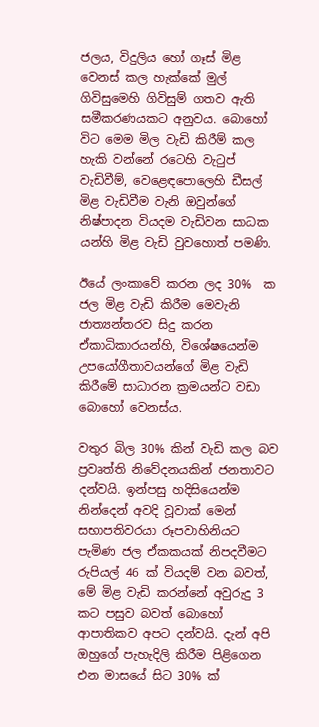ජලය, විදුලිය හෝ ගෑස් මිළ වෙනස් කල හැක්කේ මුල් ගිවිසුමෙහි ගිවිසුම් ගතව ඇති සමීකරණයකට අනුවය. බොහෝ විට මෙම මිල වැඩි කිරීම් කල හැකි වන්නේ රටෙහි වැටුප් වැඩිවීම්, වෙළෙඳපොලෙහි ඩීසල් මිළ වැඩිවීම වැනි ඔවුන්ගේ නිෂ්පාදන වියදම වැඩිවන සාධක යන්හි මිළ වැඩි වුවහොත් පමණි.

ඊයේ ලංකාවේ කරන ලද 30%  ක ජල මිළ වැඩි කිරීම මෙවැනි ජාත්‍යන්තරව සිදු කරන ඒකාධිකාරයන්හි, විශේෂයෙන්ම උපයෝගීතාවයන්ගේ මිළ වැඩි කිරීමේ සාධාරන ක්‍රමයන්ට වඩා බොහෝ වෙනස්ය.

වතුර බිල 30% කින් වැඩි කල බව ප්‍රවෘත්ති නිවේදනයකින් ජනතාවට දන්වයි. ඉන්පසු හදිසියෙන්ම නින්දෙන් අවදි වූවාක් මෙන් සභාපතිවරයා රූපවාහිනියට පැමිණ ජල ඒකකයක් නිපදවීමට රුපියල් 46 ක් වියදම් වන බවත්, මේ මිළ වැඩි කරන්නේ අවුරුදු 3 කට පසුව බවත් බොහෝ ආපාතිකව අපට දන්වයි. දැන් අපි ඔහුගේ පැහැදිලි කිරීම පිළිගෙන එන මාසයේ සිට 30% ක්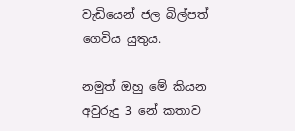වැඩියෙන් ජල බිල්පත් ගෙවිය යුතුය.

නමුත් ඔහු මේ කියන අවුරුදු 3 නේ කතාව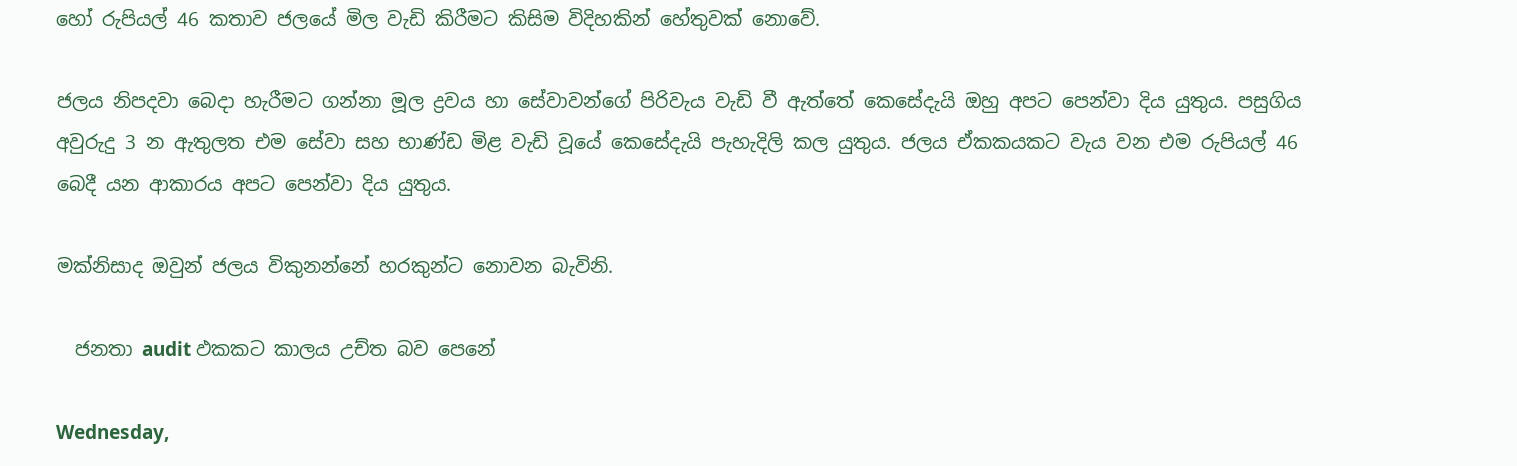හෝ රුපියල් 46 කතාව ජලයේ මිල වැඩි කිරීමට කිසිම විදිහකින් හේතුවක් නොවේ.

ජලය නිපදවා බෙදා හැරීමට ගන්නා මූල ද්‍රවය හා සේවාවන්ගේ පිරිවැය වැඩි වී ඇත්තේ කෙසේදැයි ඔහු අපට පෙන්වා දිය යුතුය. පසුගිය අවුරුදු 3 න ඇතුලත එම සේවා සහ භාණ්ඩ මිළ වැඩි වූයේ කෙසේදැයි පැහැදිලි කල යුතුය. ජලය ඒකකයකට වැය වන එම රුපියල් 46 බෙදී යන ආකාරය අපට පෙන්වා දිය යුතුය.

මක්නිසාද ඔවුන් ජලය විකුනන්නේ හරකුන්ට නොවන බැවිනි.

  ජනතා audit ඵකකට කාලය උච්ත බව පෙනේ

Wednesday,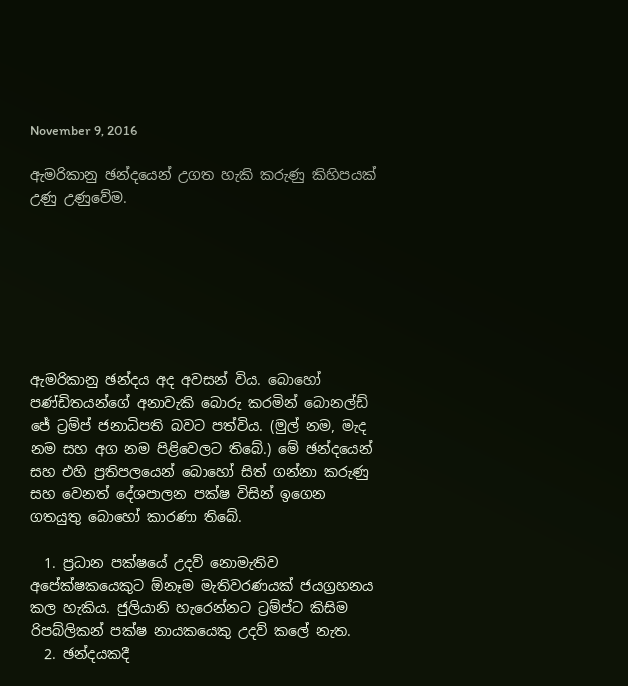November 9, 2016

ඇමරිකානු ඡන්දයෙන් උගත හැකි කරුණු කිහිපයක් උණු උණුවේම.







ඇමරිකානු ඡන්දය අද අවසන් විය. බොහෝ පණ්ඩිතයන්ගේ අනාවැකි බොරු කරමින් බොනල්ඩ් ජේ ට්‍රම්ප් ජනාධිපති බවට පත්විය. (මුල් නම, මැද නම සහ අග නම පිළිවෙලට තිබේ.) මේ ඡන්දයෙන් සහ එහි ප්‍රතිපලයෙන් බොහෝ සිත් ගන්නා කරුණු සහ වෙනත් දේශපාලන පක්ෂ විසින් ඉගෙන ගතයුතු බොහෝ කාරණා තිබේ.

  1. ප්‍රධාන පක්ෂයේ උදව් නොමැතිව අපේක්ෂකයෙකුට ඕනෑම මැතිවරණයක් ජයග්‍රහනය කල හැකිය. ජුලියානි හැරෙන්නට ට්‍රම්ප්ට කිසිම රිපබ්ලිකන් පක්ෂ නායකයෙකු උදව් කලේ නැත.
  2. ඡන්දයකදී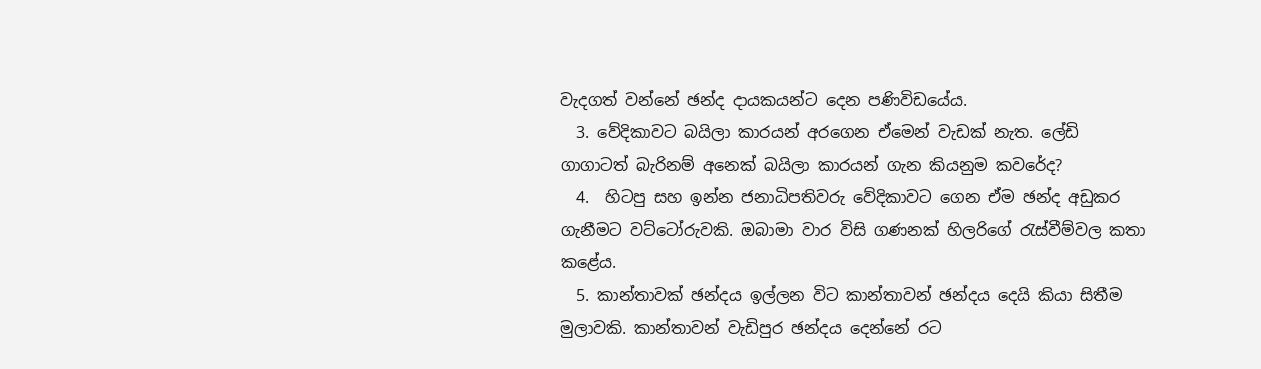වැදගත් වන්නේ ඡන්ද දායකයන්ට දෙන පණිවිඩයේය.
  3. වේදිකාවට බයිලා කාරයන් අරගෙන ඒමෙන් වැඩක් නැත. ලේඩි ගාගාටත් බැරිනම් අනෙක් බයිලා කාරයන් ගැන කියනුම කවරේද?
  4.  හිටපු සහ ඉන්න ජනාධිපතිවරු වේදිකාවට ගෙන ඒම ඡන්ද අඩුකර ගැනීමට වට්ටෝරුවකි. ඔබාමා වාර විසි ගණනක් හිලරිගේ රැස්වීම්වල කතා කළේය.
  5. කාන්තාවක් ඡන්දය ඉල්ලන විට කාන්තාවන් ඡන්දය දෙයි කියා සිතීම මුලාවකි. කාන්තාවන් වැඩිපුර ඡන්දය දෙන්නේ රට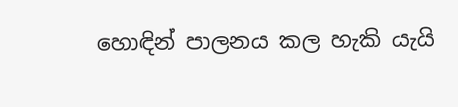හොඳින් පාලනය කල හැකි යැයි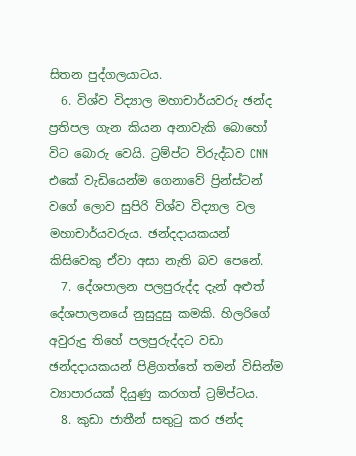සිතන පුද්ගලයාටය.
  6. විශ්ව විද්‍යාල මහාචාර්යවරු ඡන්ද ප්‍රතිපල ගැන කියන අනාවැකි බොහෝ විට බොරු වෙයි. ට්‍රම්ප්ට විරුද්ධව CNN එකේ වැඩියෙන්ම ගෙනාවේ ප්‍රින්ස්ටන් වගේ ලොව සුපිරි විශ්ව විද්‍යාල වල මහාචාර්යවරුය. ඡන්දදායකයන් කිසිවෙකු ඒවා අසා නැති බව පෙනේ.
  7. දේශපාලන පලපුරුද්ද දැන් අළුත් දේශපාලනයේ නුසුදුසු කමකි. හිලරිගේ අවුරුදු තිහේ පලපුරුද්දට වඩා ඡන්දදායකයන් පිළිගත්තේ තමන් විසින්ම ව්‍යාපාරයක් දියුණු කරගත් ට්‍රම්ප්ටය.
  8. කුඩා ජාතීන් සතුටු කර ඡන්ද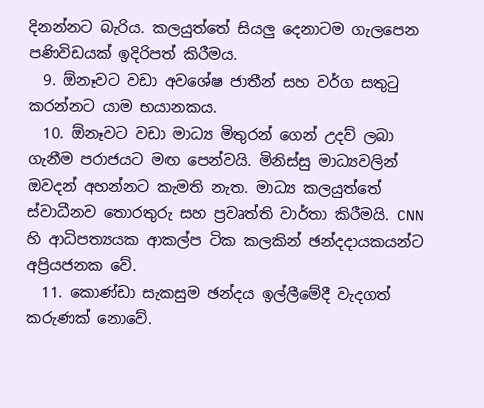දිනන්නට බැරිය. කලයුත්තේ සියලු දෙනාටම ගැලපෙන පණිවිඩයක් ඉදිරිපත් කිරීමය.
  9. ඕනෑවට වඩා අවශේෂ ජාතීන් සහ වර්ග සතුටු කරන්නට යාම භයානකය.
  10. ඕනෑවට වඩා මාධ්‍ය මිතුරන් ගෙන් උදව් ලබා ගැනීම පරාජයට මඟ පෙන්වයි. මිනිස්සු මාධ්‍යවලින් ඔවදන් අහන්නට කැමති නැත. මාධ්‍ය කලයුත්තේ ස්වාධීනව තොරතුරු සහ ප්‍රවෘත්ති වාර්තා කිරීමයි. CNN හි ආධිපත්‍යයක ආකල්ප ටික කලකින් ඡන්දදායකයන්ට අප්‍රියජනක වේ.
  11. කොණ්ඩා සැකසුම ඡන්දය ඉල්ලීමේදී වැදගත් කරුණක් නොවේ.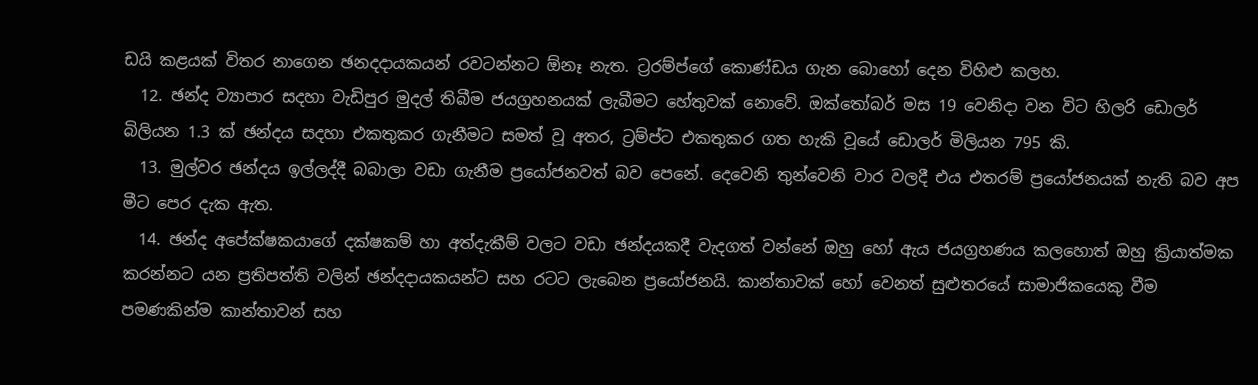ඩයි කළයක් විතර නාගෙන ඡනදදායකයන් රවටන්නට ඕනෑ නැත. ට්‍රරම්ප්ගේ කොණ්ඩය ගැන බොහෝ දෙන විහිළු කලහ.
  12. ඡන්ද ව්‍යාපාර සදහා වැඩිපුර මුදල් තිබීම ජයග්‍රහනයක් ලැබීමට හේතුවක් නොවේ. ඔක්තෝබර් මස 19 වෙනිදා වන විට හිලරි ඩොලර් බිලියන 1.3 ක් ඡන්දය සදහා එකතුකර ගැනීමට සමත් වූ අතර, ට්‍රම්ප්ට එකතුකර ගත හැකි වූයේ ඩොලර් මිලියන 795 කි.
  13. මුල්වර ඡන්දය ඉල්ලද්දී බබාලා වඩා ගැනීම ප්‍රයෝජනවත් බව පෙනේ. දෙවෙනි තුන්වෙනි වාර වලදී එය එතරම් ප්‍රයෝජනයක් නැති බව අප මීට පෙර දැක ඇත.
  14. ඡන්ද අපේක්ෂකයාගේ දක්ෂකම් හා අත්දැකීම් වලට වඩා ඡන්දයකදී වැදගත් වන්නේ ඔහු හෝ ඇය ජයග්‍රහණය කලහොත් ඔහු ක්‍රියාත්මක කරන්නට යන ප්‍රතිපත්ති වලින් ඡන්දදායකයන්ට සහ රටට ලැබෙන ප්‍රයෝජනයි. කාන්තාවක් හෝ වෙනත් සුළුතරයේ සාමාජිකයෙකු වීම පමණකින්ම කාන්තාවන් සහ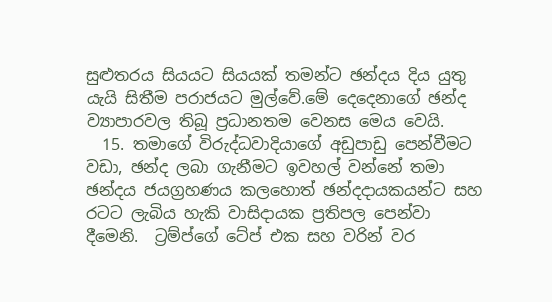සුළුතරය සියයට සියයක් තමන්ට ඡන්දය දිය යුතු යැයි සිතීම පරාජයට මුල්වේ.මේ දෙදෙනාගේ ඡන්ද ව්‍යාපාරවල තිබූ ප්‍රධානතම වෙනස මෙය වෙයි.
  15. තමාගේ විරුද්ධවාදියාගේ අඩුපාඩු පෙන්වීමට වඩා, ඡන්ද ලබා ගැනීමට ඉවහල් වන්නේ තමා ඡන්දය ජයග්‍රහණය කලහොත් ඡන්දදායකයන්ට සහ රටට ලැබිය හැකි වාසිදායක ප්‍රතිපල පෙන්වා දීමෙනි.  ට්‍රම්ප්ගේ ටේප් එක සහ වරින් වර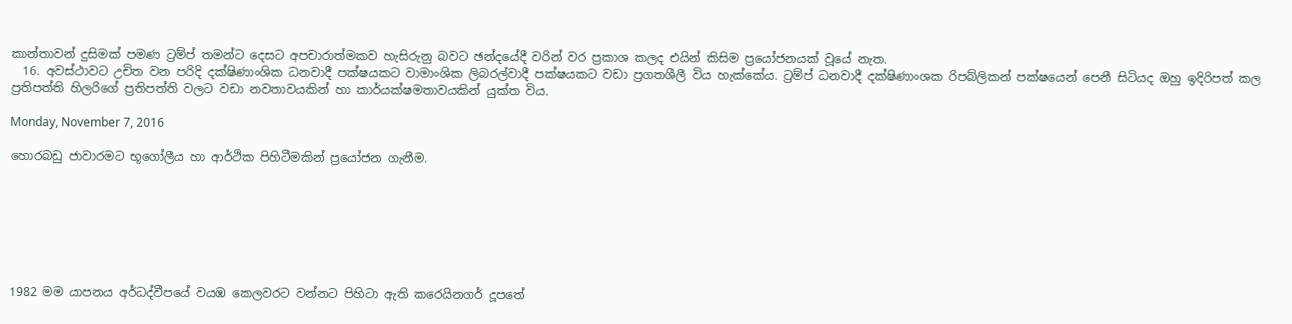කාන්තාවන් දුසිමක් පමණ ට්‍රම්ප් තමන්ට දෙසට අපචාරාත්මකව හැසිරුනු බවට ඡන්දයේදී වරින් වර ප්‍රකාශ කලද එයින් කිසිම ප්‍රයෝජනයක් වූයේ නැත.
  16. අවස්ථාවට උචිත වන පරිදි දක්ෂිණාංශික ධනවාදී පක්ෂයකට වාමාංශික ලිබරල්වාදී පක්ෂයකට වඩා ප්‍රගතශීලී විය හැක්කේය. ට්‍රම්ප් ධනවාදී දක්ෂිණාංශක රිපබ්ලිකන් පක්ෂයෙන් පෙනී සිටියද ඔහු ඉදිරිපත් කල ප්‍රතිපත්ති හිලරිගේ ප්‍රතිපත්ති වලට වඩා නවතාවයකින් හා කාර්යක්ෂමතාවයකින් යුක්ත විය.

Monday, November 7, 2016

හොරබඩු ජාවාරමට භූගෝලීය හා ආර්ථික පිහිටීමකින් ප්‍රයෝජන ගැනීම.







1982 මම යාපනය අර්ධද්වීපයේ වයඹ කෙලවරට වන්නට පිහිටා ඇති කරෙයිනගර් දූපතේ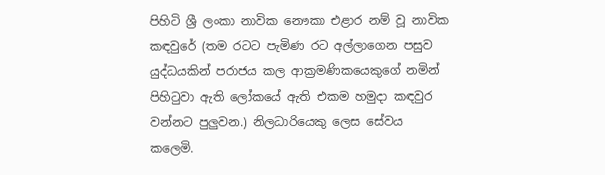පිහිටි ශ්‍රී ලංකා නාවික නෞකා එළාර නම් වූ නාවික කඳවුරේ (තම රටට පැමිණ රට අල්ලාගෙන පසුව යුද්ධයකින් පරාජය කල ආක්‍රමණිකයෙකුගේ නමින් පිහිටුවා ඇති ලෝකයේ ඇති එකම හමුදා කඳවුර වන්නට පුලුවන.) නිලධාරියෙකු ලෙස සේවය කලෙමි.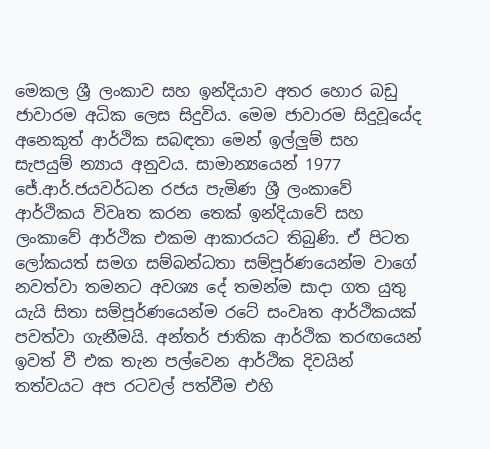මෙකල ශ්‍රී ලංකාව සහ ඉන්දියාව අතර හොර බඩු ජාවාරම අධික ලෙස සිදුවිය. මෙම ජාවාරම සිදුවූයේද අනෙකුත් ආර්ථික සබඳතා මෙන් ඉල්ලුම් සහ සැපයුම් න්‍යාය අනුවය. සාමාන්‍යයෙන් 1977 ජේ.ආර්.ජයවර්ධන රජය පැමිණ ශ්‍රී ලංකාවේ ආර්ථිකය විවෘත කරන තෙක් ඉන්දියාවේ සහ ලංකාවේ ආර්ථික එකම ආකාරයට තිබුණි. ඒ පිටත ලෝකයත් සමග සම්බන්ධතා සම්පූර්ණයෙන්ම වාගේ නවත්වා තමනට අවශ්‍ය දේ තමන්ම සාදා ගත යුතු යැයි සිතා සම්පූර්ණයෙන්ම රටේ සංවෘත ආර්ථිකයක් පවත්වා ගැනීමයි. අන්තර් ජාතික ආර්ථික තරඟයෙන් ඉවත් වී එක තැන පල්වෙන ආර්ථික දිවයින් තත්වයට අප රටවල් පත්වීම එහි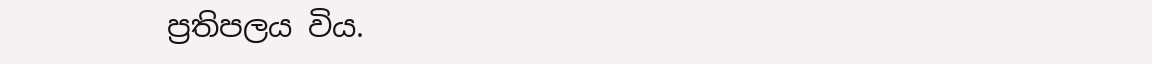ප්‍රතිපලය විය.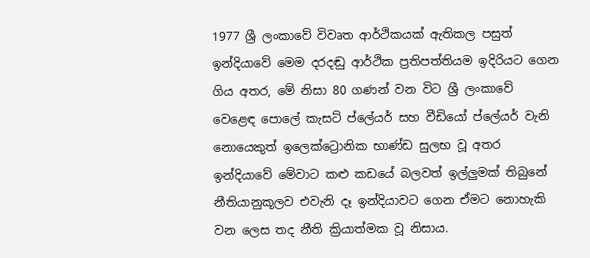1977 ශ්‍රී ලංකාවේ විවෘත ආර්ථිකයක් ඇතිකල පසුත් ඉන්දියාවේ මෙම දරදඬු ආර්ථික ප්‍රතිපත්තියම ඉදිරියට ගෙන ගිය අතර, මේ නිසා 80 ගණන් වන විට ශ්‍රී ලංකාවේ වෙළෙඳ පොලේ කැසට් ප්ලේයර් සහ වීඩියෝ ප්ලේයර් වැනි නොයෙකුත් ඉලෙක්ට්‍රොනික භාණ්ඩ සුලභ වූ අතර ඉන්දියාවේ මේවාට කළු කඩයේ බලවත් ඉල්ලුමක් තිබුනේ නීතියානුකූලව එවැනි දෑ ඉන්දියාවට ගෙන ඒමට නොහැකි වන ලෙස තද නීති ක්‍රියාත්මක වූ නිසාය.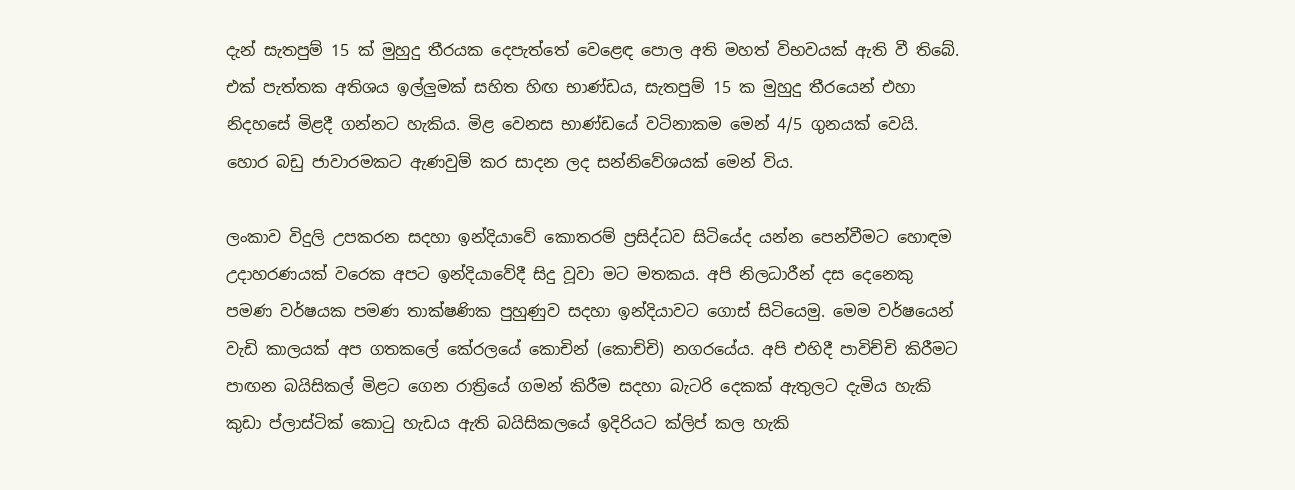දැන් සැතපුම් 15 ක් මුහුදු තීරයක දෙපැත්තේ වෙළෙඳ පොල අති මහත් විභවයක් ඇති වී තිබේ. එක් පැත්තක අතිශය ඉල්ලුමක් සහිත හිඟ භාණ්ඩය, සැතපුම් 15 ක මුහුදු තීරයෙන් එහා නිදහසේ මිළදී ගන්නට හැකිය. මිළ වෙනස භාණ්ඩයේ වටිනාකම මෙන් 4/5 ගුනයක් වෙයි. හොර බඩු ජාවාරමකට ඇණවුම් කර සාදන ලද සන්නිවේශයක් මෙන් විය.

ලංකාව විදුලි උපකරන සදහා ඉන්දියාවේ කොතරම් ප්‍රසිද්ධව සිටියේද යන්න පෙන්වීමට හොඳම උදාහරණයක් වරෙක අපට ඉන්දියාවේදී සිදු වූවා මට මතකය. අපි නිලධාරීන් දස දෙනෙකු පමණ වර්ෂයක පමණ තාක්ෂණික පුහුණුව සදහා ඉන්දියාවට ගොස් සිටියෙමු. මෙම වර්ෂයෙන් වැඩි කාලයක් අප ගතකලේ කේරලයේ කොචින් (කොච්චි) නගරයේය. අපි එහිදී පාවිච්චි කිරීමට පාඟන බයිසිකල් මිළට ගෙන රාත්‍රියේ ගමන් කිරීම සදහා බැටරි දෙකක් ඇතුලට දැමිය හැකි කුඩා ප්ලාස්ටික් කොටු හැඩය ඇති බයිසිකලයේ ඉදිරියට ක්ලිප් කල හැකි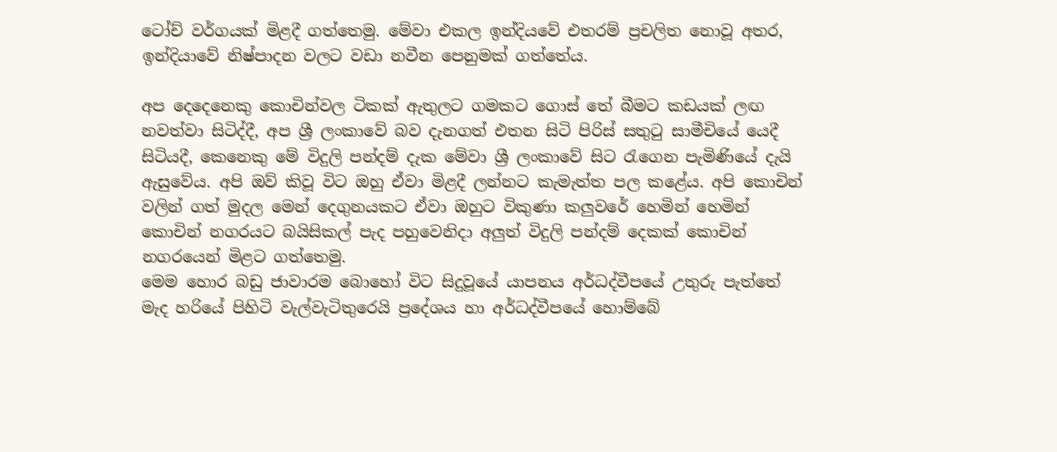ටෝච් වර්ගයක් මිළදී ගත්තෙමු. මේවා එකල ඉන්දියවේ එතරම් ප්‍රචලිත නොවූ අතර, ඉන්දියාවේ නිෂ්පාදන වලට වඩා නවීන පෙනුමක් ගත්තේය.

අප දෙදෙනෙකු කොචින්වල ටිකක් ඇතුලට ගමකට ගොස් තේ බීමට කඩයක් ලඟ නවත්වා සිටිද්දී, අප ශ්‍රී ලංකාවේ බව දැනගත් එතන සිටි පිරිස් සතුටු සාමීචියේ යෙදී සිටියදී, කෙනෙකු මේ විදුලි පන්දම් දැක මේවා ශ්‍රී ලංකාවේ සිට රැගෙන පැමිණියේ දැයි ඇසුවේය. අපි ඔව් කිවූ විට ඔහු ඒවා මිළදී ලන්නට කැමැත්ත පල කළේය. අපි කොචින් වලින් ගත් මුදල මෙන් දෙගුනයකට ඒවා ඔහුට විකුණා කලුවරේ හෙමින් හෙමින් කොචින් නගරයට බයිසිකල් පැද පහුවෙනිදා අලුත් විදුලි පන්දම් දෙකක් කොචින් නගරයෙන් මිළට ගත්තෙමු.
මෙම හොර බඩු ජාවාරම බොහෝ විට සිදුවූයේ යාපනය අර්ධද්වීපයේ උතුරු පැත්තේ මැද හරියේ පිහිටි වැල්වැටිතුරෙයි ප්‍රදේශය හා අර්ධද්වීපයේ හොම්බේ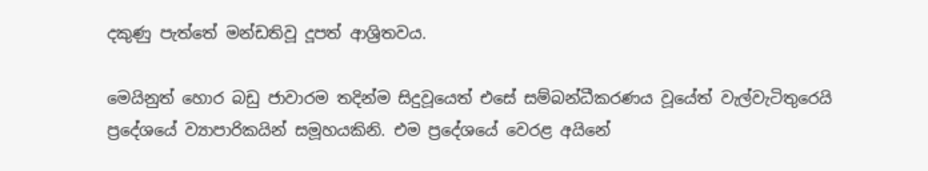දකුණු පැත්තේ මන්ඩතිවූ දූපත් ආශ්‍රිතවය.

මෙයිනුත් හොර බඩු ජාවාරම තදින්ම සිදුවූයෙත් එසේ සම්බන්ධීකරණය වූයේත් වැල්වැටිතුරෙයි ප්‍රදේශයේ ව්‍යාපාරිකයින් සමූහයකිනි. එම ප්‍රදේශයේ වෙරළ අයිනේ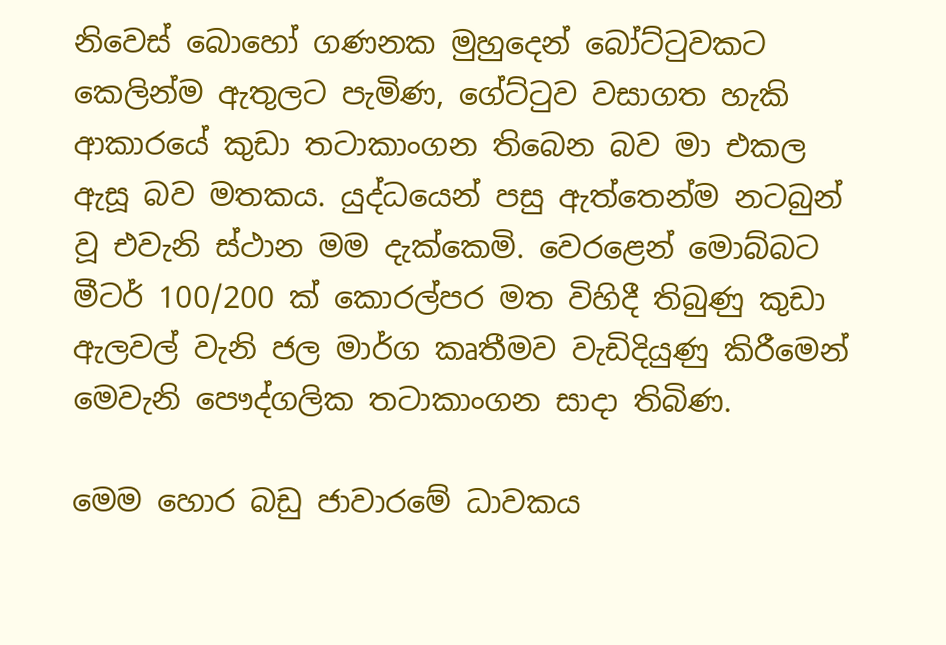නිවෙස් බොහෝ ගණනක මුහුදෙන් බෝට්ටුවකට කෙලින්ම ඇතුලට පැමිණ, ගේට්ටුව වසාගත හැකි ආකාරයේ කුඩා තටාකාංගන තිබෙන බව මා එකල ඇසූ බව මතකය. යුද්ධයෙන් පසු ඇත්තෙන්ම නටබුන් වූ එවැනි ස්ථාන මම දැක්කෙමි. වෙරළෙන් මොබ්බට මීටර් 100/200 ක් කොරල්පර මත විහිදී තිබුණු කුඩා ඇලවල් වැනි ජල මාර්ග කෘතීමව වැඩිදියුණු කිරීමෙන් මෙවැනි පෞද්ගලික තටාකාංගන සාදා තිබිණ.

මෙම හොර බඩු ජාවාරමේ ධාවකය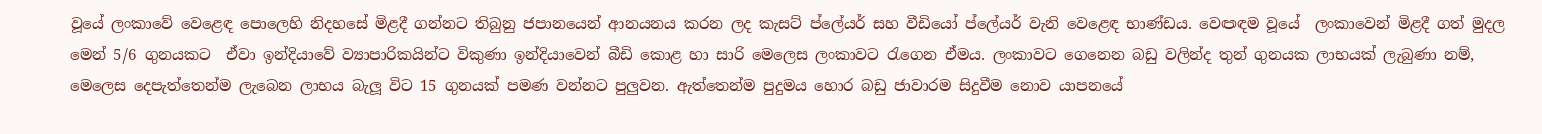වූයේ ලංකාවේ වෙළෙඳ පොලෙහි නිදහසේ මිළදී ගන්නට තිබුනු ජපානයෙන් ආනයනය කරන ලද කැසට් ප්ලේයර් සහ වීඩියෝ ප්ලේයර් වැනි වෙළෙඳ භාණ්ඩය. වෙඏඳම වූයේ  ලංකාවෙන් මිළදී ගත් මුදල මෙන් 5/6 ගුනයකට  ඒවා ඉන්දියාවේ ව්‍යාපාරිකයින්ට විකුණා ඉන්දියාවෙන් බීඩි කොළ හා සාරි මෙලෙස ලංකාවට රැගෙන ඒමය. ලංකාවට ගෙනෙන බඩු වලින්ද තුන් ගුනයක ලාභයක් ලැබුණා නම්, මෙලෙස දෙපැත්තෙන්ම ලැබෙන ලාභය බැලූ විට 15 ගුනයක් පමණ වන්නට පුලුවන. ඇත්තෙන්ම පුදුමය හොර බඩු ජාවාරම සිදුවීම නොව යාපනයේ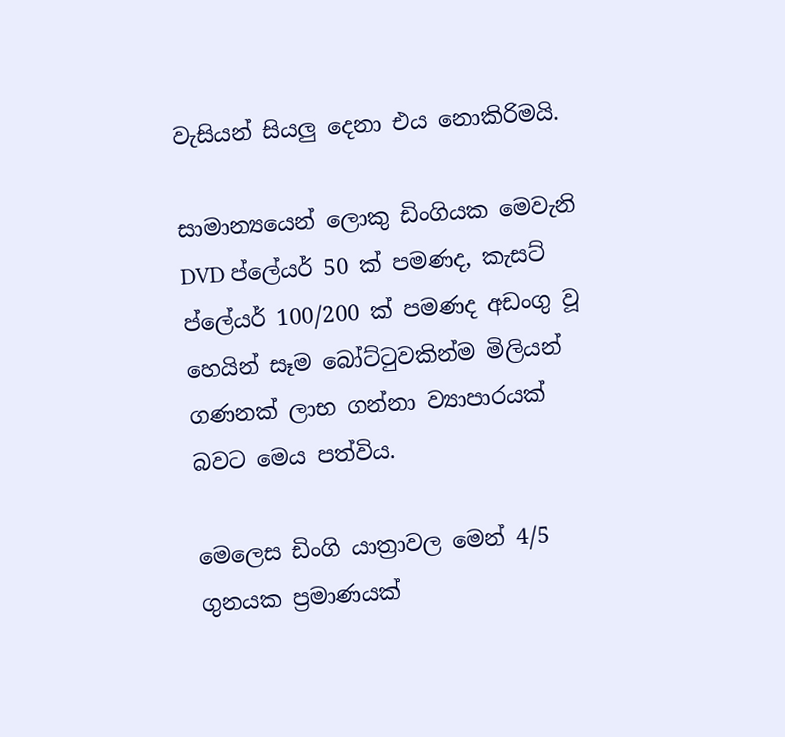වැසියන් සියලු දෙනා එය නොකිරිමයි.

සාමාන්‍යයෙන් ලොකු ඩිංගියක මෙවැනි DVD ප්ලේයර් 50 ක් පමණද, කැසට් ප්ලේයර් 100/200 ක් පමණද අඩංගු වූ හෙයින් සෑම බෝට්ටුවකින්ම මිලියන් ගණනක් ලාභ ගන්නා ව්‍යාපාරයක් බවට මෙය පත්විය.

මෙලෙස ඩිංගි යාත්‍රාවල මෙන් 4/5 ගුනයක ප්‍රමාණයක්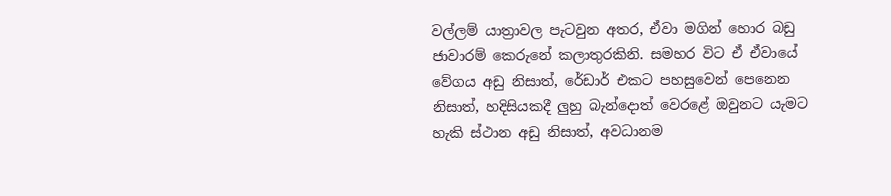වල්ලම් යාත්‍රාවල පැටවුන අතර, ඒවා මගින් හොර බඩු ජාවාරම් කෙරුනේ කලාතුරකිනි. සමහර විට ඒ ඒවායේ වේගය අඩු නිසාත්, රේඩාර් එකට පහසුවෙන් පෙනෙන නිසාත්, හදිසියකදී ලුහු බැන්දොත් වෙරළේ ඔවුනට යැමට හැකි ස්ථාන අඩු නිසාත්, අවධානම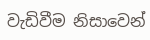වැඩිවීම නිසාවෙන්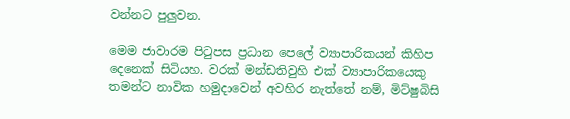වන්නට පුලුවන.

මෙම ජාවාරම පිටුපස ප්‍රධාන පෙලේ ව්‍යාපාරිකයන් කිහිප දෙනෙක් සිටියහ. වරක් මන්ඩතිවුහි එක් ව්‍යාපාරිකයෙකු තමන්ට නාවික හමුදාවෙන් අවහිර නැත්තේ නම්, මිට්ෂුබිසි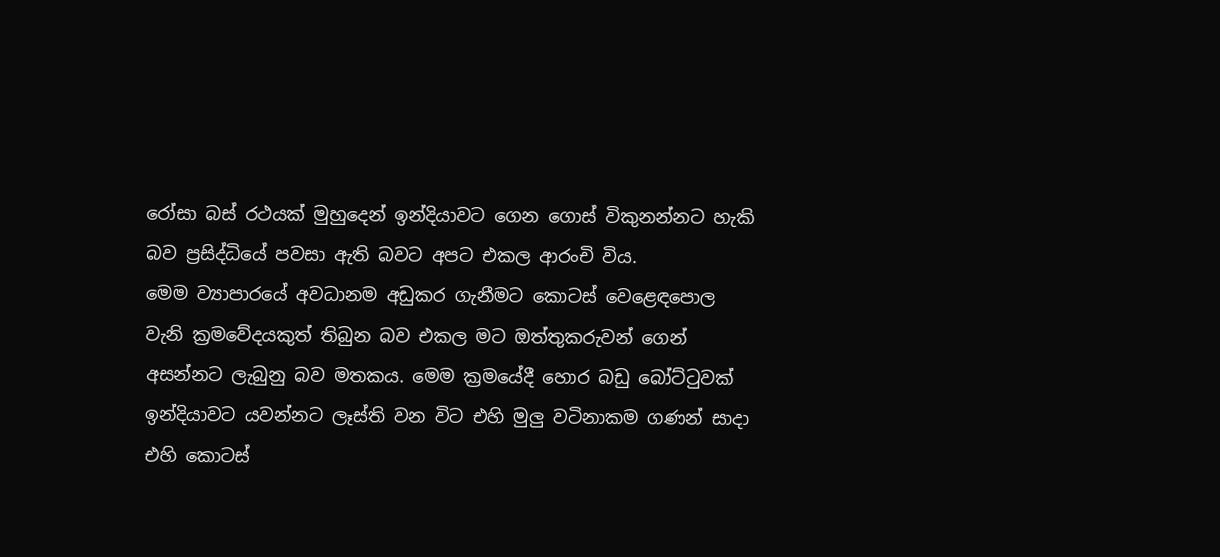රෝසා බස් රථයක් මුහුදෙන් ඉන්දියාවට ගෙන ගොස් විකුනන්නට හැකි බව ප්‍රසිද්ධියේ පවසා ඇති බවට අපට එකල ආරංචි විය.
මෙම ව්‍යාපාරයේ අවධානම අඩුකර ගැනීමට කොටස් වෙළෙඳපොල වැනි ක්‍රමවේදයකුත් තිබුන බව එකල මට ඔත්තුකරුවන් ගෙන් අසන්නට ලැබුනු බව මතකය. මෙම ක්‍රමයේදී හොර බඩු බෝට්ටුවක් ඉන්දියාවට යවන්නට ලෑස්ති වන විට එහි මුලු වටිනාකම ගණන් සාදා එහි කොටස්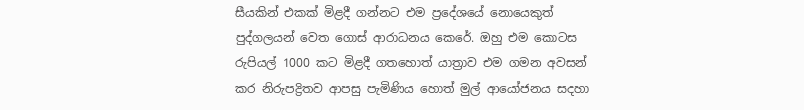සීයකින් එකක් මිළදී ගන්නට එම ප්‍රදේශයේ නොයෙකුත් පුද්ගලයන් වෙත ගොස් ආරාධනය කෙරේ. ඔහු එම කොටස රුපියල් 1000 කට මිළදී ගතහොත් යාත්‍රාව එම ගමන අවසන් කර නිරුපද්‍රිතව ආපසු පැමිණිය හොත් මුල් ආයෝජනය සදහා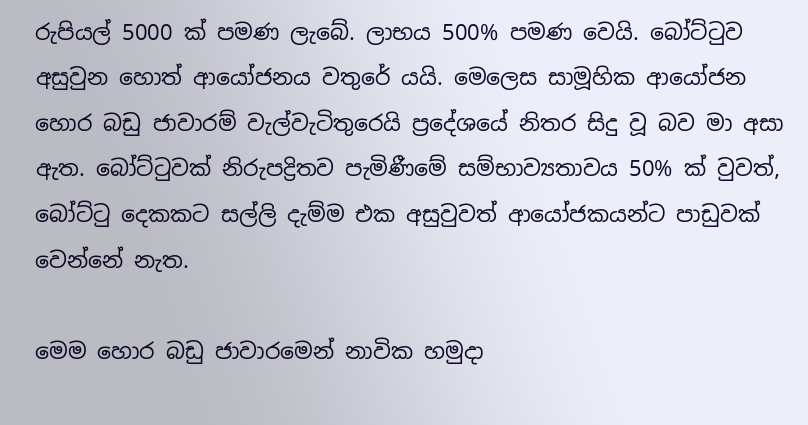රුපියල් 5000 ක් පමණ ලැබේ. ලාභය 500% පමණ වෙයි. බෝට්ටුව අසුවුන හොත් ආයෝජනය වතුරේ යයි. මෙලෙස සාමූහික ආයෝජන හොර බඩු ජාවාරම් වැල්වැටිතුරෙයි ප්‍රදේශයේ නිතර සිදු වූ බව මා අසා ඇත. බෝට්ටුවක් නිරුපද්‍රිතව පැමිණීමේ සම්භාව්‍යතාවය 50% ක් වුවත්, බෝට්ටු දෙකකට සල්ලි දැම්ම එක අසුවුවත් ආයෝජකයන්ට පාඩුවක් වෙන්නේ නැත.

මෙම හොර බඩු ජාවාරමෙන් නාවික හමුදා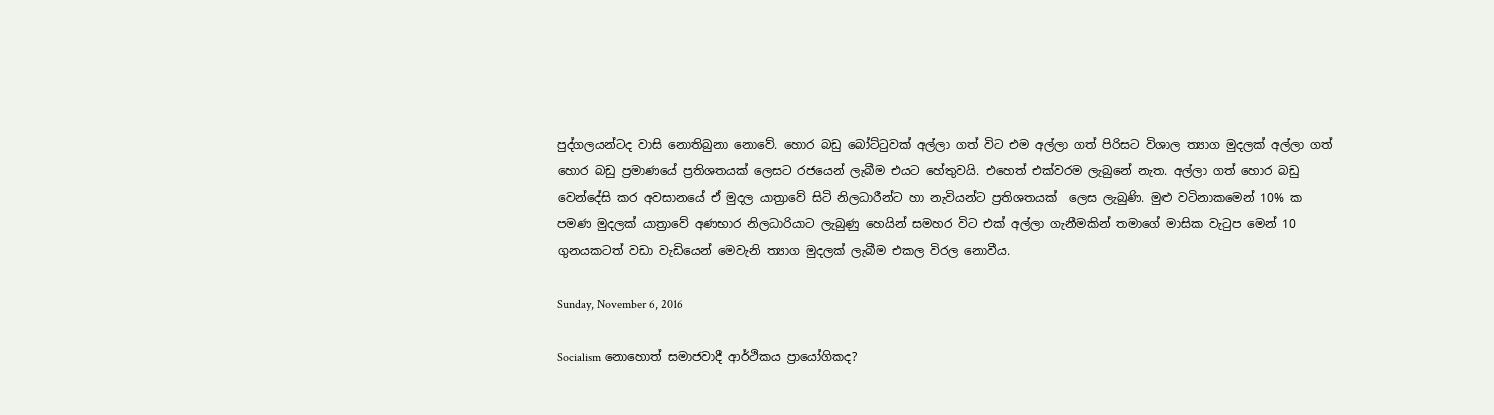පුද්ගලයන්ටද වාසි නොතිබුනා නොවේ. හොර බඩු බෝට්ටුවක් අල්ලා ගත් විට එම අල්ලා ගත් පිරිසට විශාල ත්‍යාග මුදලක් අල්ලා ගත් හොර බඩු ප්‍රමාණයේ ප්‍රතිශතයක් ලෙසට රජයෙන් ලැබීම එයට හේතුවයි. එහෙත් එක්වරම ලැබුනේ නැත. අල්ලා ගත් හොර බඩු වෙන්දේසි කර අවසානයේ ඒ මුදල යාත්‍රාවේ සිටි නිලධාරීන්ට හා නැවියන්ට ප්‍රතිශතයක්  ලෙස ලැබුණි. මුළු වටිනාකමෙන් 10% ක පමණ මුදලක් යාත්‍රාවේ අණභාර නිලධාරියාට ලැබුණු හෙයින් සමහර විට එක් අල්ලා ගැනීමකින් තමාගේ මාසික වැටුප මෙන් 10 ගුනයකටත් වඩා වැඩියෙන් මෙවැනි ත්‍යාග මුදලක් ලැබීම එකල විරල නොවීය.

Sunday, November 6, 2016

Socialism නොහොත් සමාජවාදී ආර්ථිකය ප්‍රායෝගිකද?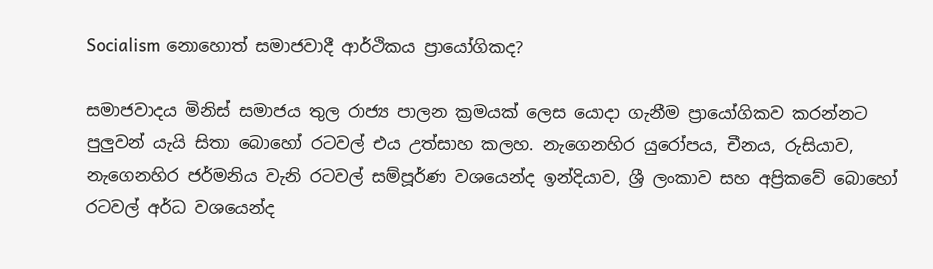Socialism නොහොත් සමාජවාදී ආර්ථිකය ප්‍රායෝගිකද?

සමාජවාදය මිනිස් සමාජය තුල රාජ්‍ය පාලන ක්‍රමයක් ලෙස යොදා ගැනීම ප්‍රායෝගිකව කරන්නට පුලුවන් යැයි සිතා බොහෝ රටවල් එය උත්සාහ කලහ. නැගෙනහිර යුරෝපය, චීනය, රුසියාව, නැගෙනහිර ජර්මනිය වැනි රටවල් සම්පූර්ණ වශයෙන්ද ඉන්දියාව, ශ්‍රී ලංකාව සහ අප්‍රිකවේ බොහෝ රටවල් අර්ධ වශයෙන්ද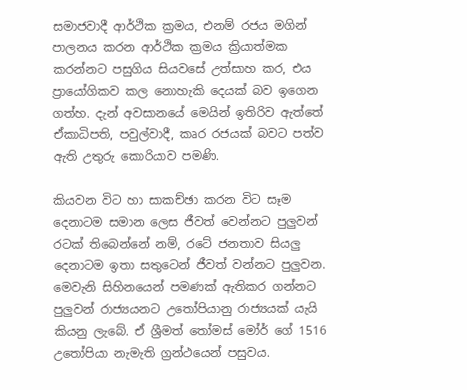සමාජවාදී ආර්ථික ක්‍රමය, එනම් රජය මගින් පාලනය කරන ආර්ථික ක්‍රමය ක්‍රියාත්මක කරන්නට පසුගිය සියවසේ උත්සාහ කර, එය ප්‍රායෝගිකව කල නොහැකි දෙයක් බව ඉගෙන ගත්හ. දැන් අවසානයේ මෙයින් ඉතිරිව ඇත්තේ ඒකාධිපති, පවුල්වාදී, කෘර රජයක් බවට පත්ව ඇති උතුරු කොරියාව පමණි.

කියවන විට හා සාකච්ඡා කරන විට සෑම දෙනාටම සමාන ලෙස ජීවත් වෙන්නට පුලුවන් රටක් තිබෙන්නේ නම්, රටේ ජනතාව සියලු දෙනාටම ඉතා සතුටෙන් ජීවත් වන්නට පුලුවන. මෙවැනි සිහිනයෙන් පමණක් ඇතිකර ගන්නට පුලුවන් රාජ්‍යයනට උතෝපියානු රාජ්‍යයක් යැයි කියනු ලැබේ. ඒ ශ්‍රීමත් තෝමස් මෝර් ගේ 1516 උතෝපියා නැමැති ග්‍රන්ථයෙන් පසුවය.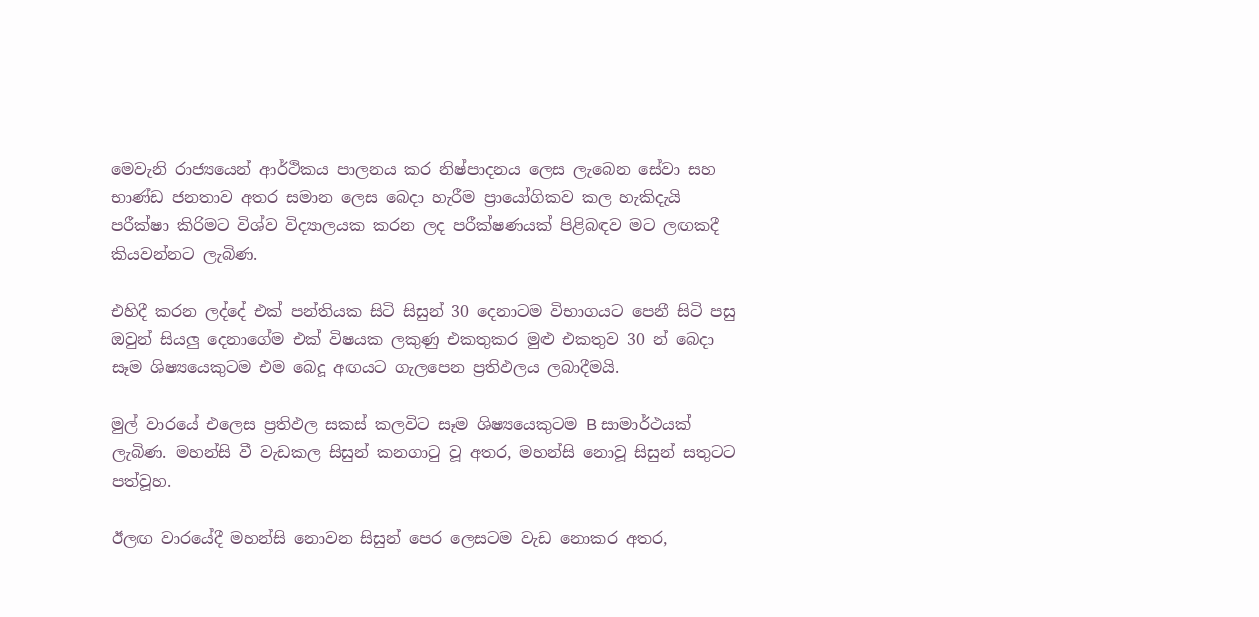මෙවැනි රාජ්‍යයෙන් ආර්ථිකය පාලනය කර නිෂ්පාදනය ලෙස ලැබෙන සේවා සහ භාණ්ඩ ජනතාව අතර සමාන ලෙස බෙදා හැරීම ප්‍රායෝගිකව කල හැකිදැයි පරීක්ෂා කිරිමට විශ්ව විද්‍යාලයක කරන ලද පරීක්ෂණයක් පිළිබඳව මට ලඟකදී කියවන්නට ලැබිණ.

එහිදී කරන ලද්දේ එක් පන්තියක සිටි සිසුන් 30 දෙනාටම විභාගයට පෙනී සිටි පසු ඔවුන් සියලු දෙනාගේම එක් විෂයක ලකුණු එකතුකර මුළු එකතුව 30 න් බෙදා සෑම ශිෂ්‍යයෙකුටම එම බෙදූ අඟයට ගැලපෙන ප්‍රතිඵලය ලබාදීමයි.

මුල් වාරයේ එලෙස ප්‍රතිඵල සකස් කලවිට සෑම ශිෂ්‍යයෙකුටම B සාමාර්ථයක් ලැබිණ. මහන්සි වී වැඩකල සිසුන් කනගාටු වූ අතර, මහන්සි නොවූ සිසුන් සතුටට පත්වූහ.

ඊලඟ වාරයේදී මහන්සි නොවන සිසුන් පෙර ලෙසටම වැඩ නොකර අතර,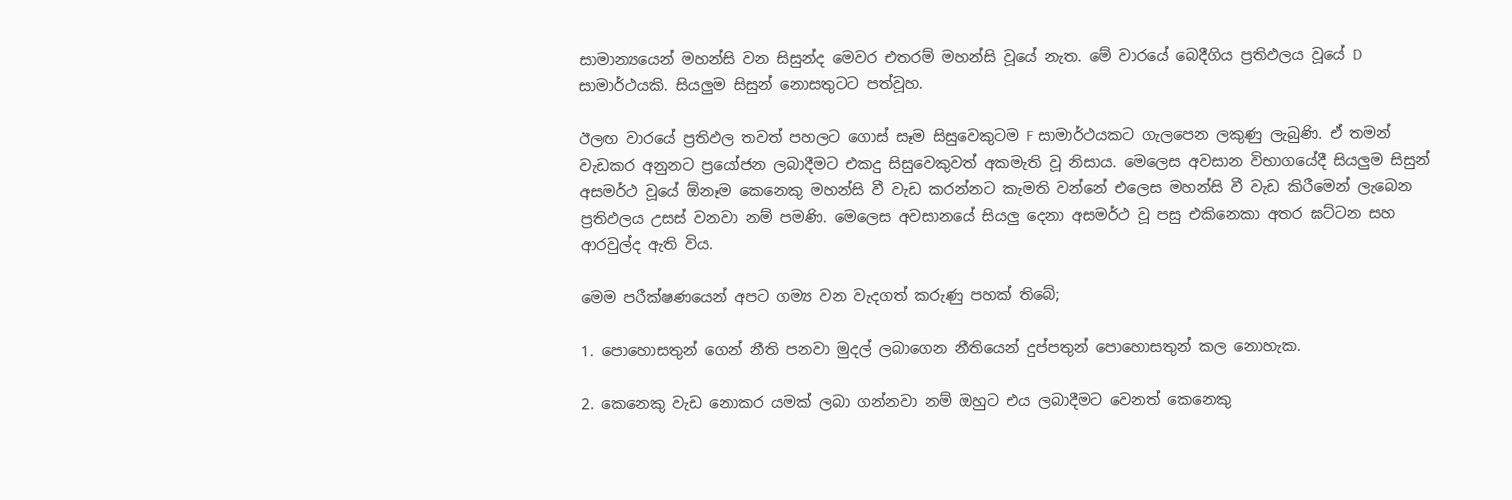සාමාන්‍යයෙන් මහන්සි වන සිසුන්ද මෙවර එතරම් මහන්සි වූයේ නැත. මේ වාරයේ බෙදීගිය ප්‍රතිඵලය වූයේ D සාමාර්ථයකි. සියලුම සිසුන් නොසතුටට පත්වූහ.

ඊලඟ වාරයේ ප්‍රතිඵල තවත් පහලට ගොස් සෑම සිසුවෙකුටම F සාමාර්ථයකට ගැලපෙන ලකුණු ලැබුණි. ඒ තමන් වැඩකර අනුනට ප්‍රයෝජන ලබාදීමට එකදු සිසුවෙකුවත් අකමැති වූ නිසාය. මෙලෙස අවසාන විභාගයේදී සියලුම සිසුන් අසමර්ථ වූයේ ඕනෑම කෙනෙකු මහන්සි වී වැඩ කරන්නට කැමති වන්නේ එලෙස මහන්සි වී වැඩ කිරීමෙන් ලැබෙන ප්‍රතිඵලය උසස් වනවා නම් පමණි. මෙලෙස අවසානයේ සියලු දෙනා අසමර්ථ වූ පසු එකිනෙකා අතර ඝට්ටන සහ ආරවුල්ද ඇති විය.

මෙම පරීක්ෂණයෙන් අපට ගම්‍ය වන වැදගත් කරුණු පහක් තිබේ;

1. පොහොසතුන් ගෙන් නීති පනවා මුදල් ලබාගෙන නීතියෙන් දුප්පතුන් පොහොසතුන් කල නොහැක.

2. කෙනෙකු වැඩ නොකර යමක් ලබා ගන්නවා නම් ඔහුට එය ලබාදීමට වෙනත් කෙනෙකු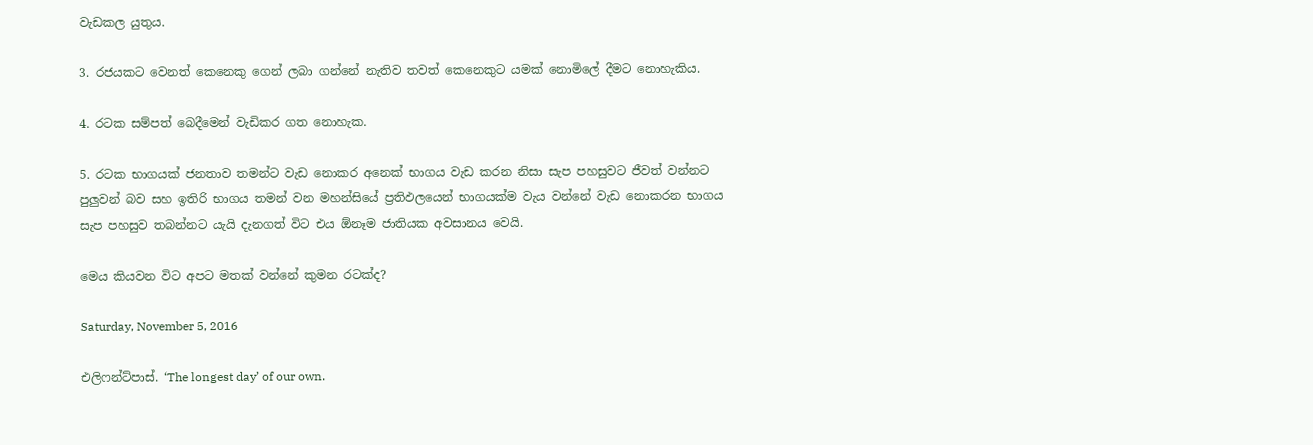වැඩකල යුතුය.

3. රජයකට වෙනත් කෙනෙකු ගෙන් ලබා ගන්නේ නැතිව තවත් කෙනෙකුට යමක් නොමිලේ දීමට නොහැකිය.

4. රටක සම්පත් බෙදීමෙන් වැඩිකර ගත නොහැක.

5. රටක භාගයක් ජනතාව තමන්ට වැඩ නොකර අනෙක් භාගය වැඩ කරන නිසා සැප පහසුවට ජීවත් වන්නට පුලුවන් බව සහ ඉතිරි භාගය තමන් වන මහන්සියේ ප්‍රතිඵලයෙන් භාගයක්ම වැය වන්නේ වැඩ නොකරන භාගය සැප පහසුව තබන්නට යැයි දැනගත් විට එය ඕනෑම ජාතියක අවසානය වෙයි.

මෙය කියවන විට අපට මතක් වන්නේ කුමන රටක්ද?

Saturday, November 5, 2016

එලිෆන්ට්පාස්. ‘The longest day’ of our own.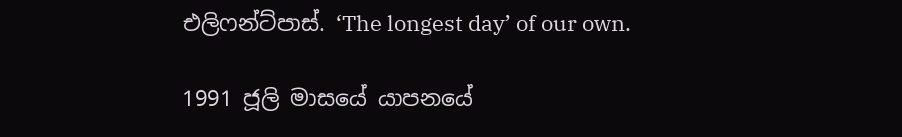එලිෆන්ට්පාස්. ‘The longest day’ of our own.

1991 ජූලි මාසයේ යාපනයේ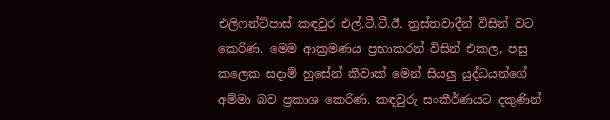එලිෆන්ට්පාස් කඳවුර එල්.ටී.ටී.ඊ. ත්‍රස්තවාදීන් විසින් වට කෙරිණ. මෙම ආක්‍රමණය ප්‍රභාකරන් විසින් එකල, පසු කලෙක සදාම් හුසේන් කීවාක් මෙන් සියලු යුද්ධයන්ගේ අම්මා බව ප්‍රකාශ කෙරිණ. කඳවුරු සංකීර්ණයට දකුණින්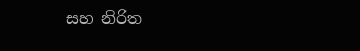සහ නිරිත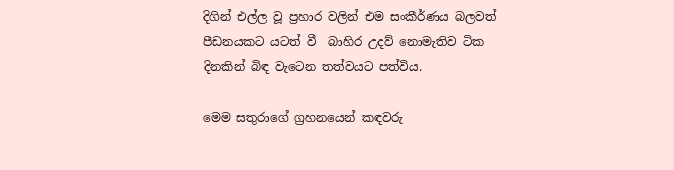දිගින් එල්ල වූ ප්‍රහාර වලින් එම සංකීර්ණය බලවත් පීඩනයකට යටත් වී  බාහිර උදව් නොමැතිව ටික දිනකින් බිඳ වැටෙන තත්වයට පත්විය.

මෙම සතුරාගේ ග්‍රහනයෙන් කඳවරු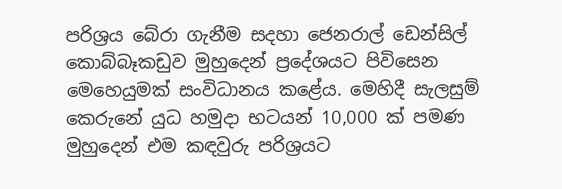පරිශ්‍රය බේරා ගැනීම සදහා ජෙනරාල් ඩෙන්සිල් කොබ්බෑකඩුව මුහුදෙන් ප්‍රදේශයට පිවිසෙන මෙහෙයුමක් සංවිධානය කළේය. මෙහිදී සැලසුම් කෙරුනේ යුධ හමුදා භටයන් 10,000 ක් පමණ මුහුදෙන් එම කඳවුරු පරිශ්‍රයට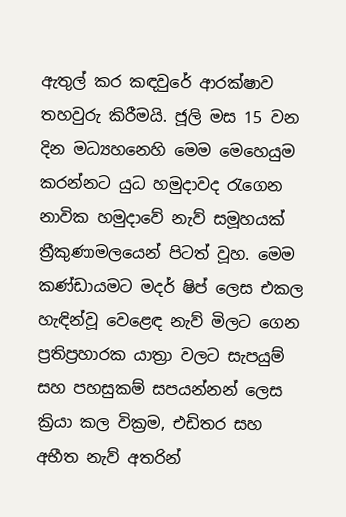ඇතුල් කර කඳවුරේ ආරක්ෂාව තහවුරු කිරීමයි. ජූලි මස 15 වන දින මධ්‍යහනෙහි මෙම මෙහෙයුම කරන්නට යුධ හමුදාවද රැගෙන නාවික හමුදාවේ නැව් සමූහයක් ත්‍රීකුණාමලයෙන් පිටත් වූහ. මෙම කණ්ඩායමට මදර් ෂිප් ලෙස එකල හැඳින්වූ වෙළෙඳ නැව් මිලට ගෙන ප්‍රතිප්‍රහාරක යාත්‍රා වලට සැපයුම් සහ පහසුකම් සපයන්නන් ලෙස ක්‍රියා කල වික්‍රම, එඩිතර සහ අභීත නැව් අතරින්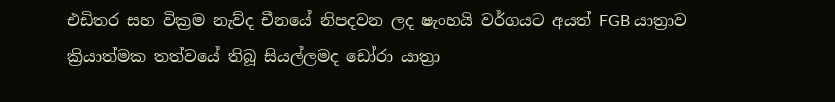එඩිතර සහ වික්‍රම නැව්ද චීනයේ නිපදවන ලද ෂැංහයි වර්ගයට අයත් FGB යාත්‍රාව ක්‍රියාත්මක තත්වයේ තිබූ සියල්ලමද ඩෝරා යාත්‍රා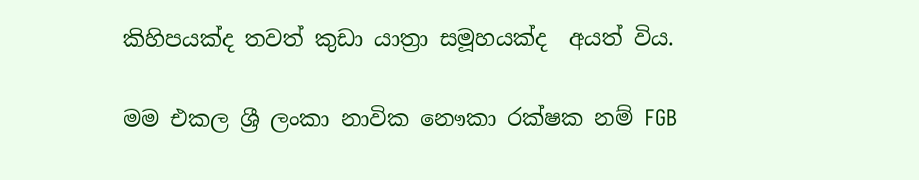කිහිපයක්ද තවත් කුඩා යාත්‍රා සමූහයක්ද  අයත් විය.

මම එකල ශ්‍රී ලංකා නාවික නෞකා රක්ෂක නම් FGB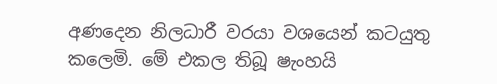අණදෙන නිලධාරී වරයා වශයෙන් කටයුතු කලෙමි. මේ එකල තිබූ ෂැංහයි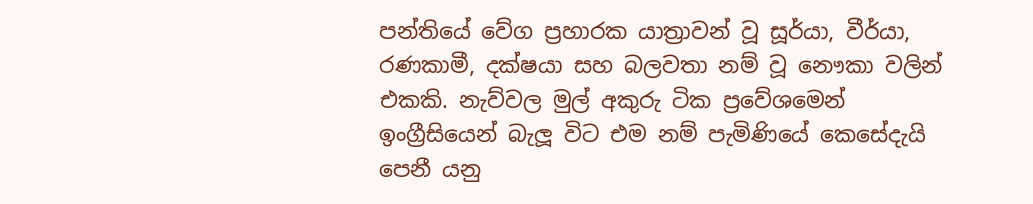පන්තියේ වේග ප්‍රහාරක යාත්‍රාවන් වූ සූර්යා, වීර්යා, රණකාමී, දක්ෂයා සහ බලවතා නම් වූ නෞකා වලින් එකකි. නැව්වල මුල් අකුරු ටික ප්‍රවේශමෙන් ඉංග්‍රීසියෙන් බැලූ විට එම නම් පැමිණියේ කෙසේදැයි පෙනී යනු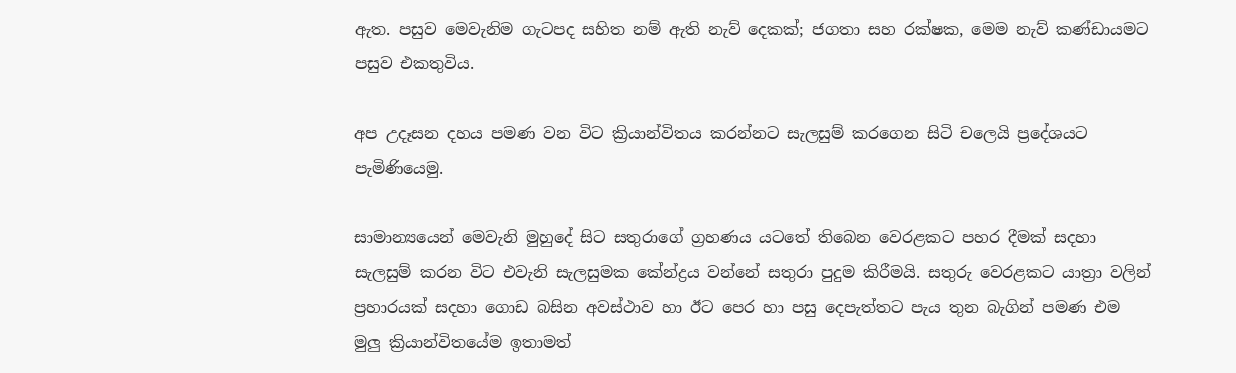ඇත. පසුව මෙවැනිම ගැටපද සහිත නම් ඇති නැව් දෙකක්; ජගතා සහ රක්ෂක, මෙම නැව් කණ්ඩායමට පසුව එකතුවිය.

අප උදෑසන දහය පමණ වන විට ක්‍රියාන්විතය කරන්නට සැලසුම් කරගෙන සිටි චලෙයි ප්‍රදේශයට පැමිණියෙමු.

සාමාන්‍යයෙන් මෙවැනි මුහුදේ සිට සතුරාගේ ග්‍රහණය යටතේ තිබෙන වෙරළකට පහර දීමක් සදහා සැලසුම් කරන විට එවැනි සැලසුමක කේන්ද්‍රය වන්නේ සතුරා පුදුම කිරීමයි. සතුරු වෙරළකට යාත්‍රා වලින් ප්‍රහාරයක් සදහා ගොඩ බසින අවස්ථාව හා ඊට පෙර හා පසු දෙපැත්තට පැය තුන බැගින් පමණ එම මුලු ක්‍රියාන්විතයේම ඉතාමත්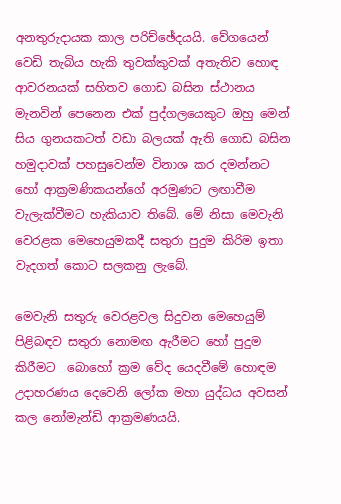අනතුරුදායක කාල පරිච්ඡේදයයි. වේගයෙන් වෙඩි තැබිය හැකි තුවක්කුවක් අතැතිව හොඳ ආවරනයක් සහිතව ගොඩ බසින ස්ථානය මැනවින් පෙනෙන එක් පුද්ගලයෙකුට ඔහු මෙන් සිය ගුනයකටත් වඩා බලයක් ඇති ගොඩ බසින හමුදාවක් පහසුවෙන්ම විනාශ කර දමන්නට හෝ ආක්‍රමණිකයන්ගේ අරමුණට ලඟාවීම වැලැක්වීමට හැකියාව තිබේ. මේ නිසා මෙවැනි වෙරළක මෙහෙයුමකදී සතුරා පුදුම කිරිම ඉතා වැදගත් කොට සලකනු ලැබේ.

මෙවැනි සතුරු වෙරළවල සිදුවන මෙහෙයුම් පිළිබඳව සතුරා නොමඟ ඇරීමට හෝ පුදුම කිරීමට  බොහෝ ක්‍රම වේද යෙදවීමේ හොඳම උදාහරණය දෙවෙනි ලෝක මහා යුද්ධය අවසන් කල නෝමැන්ඩි ආක්‍රමණයයි.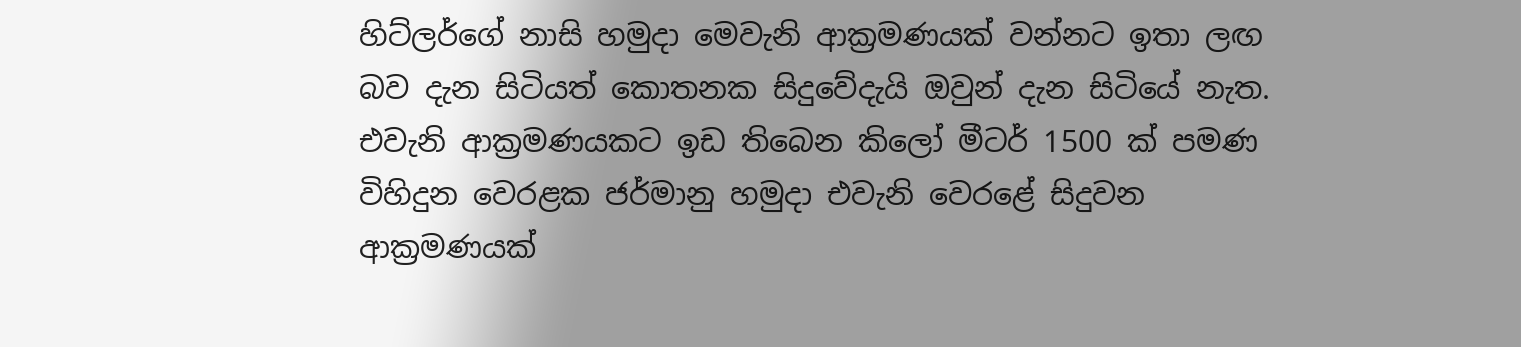හිට්ලර්ගේ නාසි හමුදා මෙවැනි ආක්‍රමණයක් වන්නට ඉතා ලඟ බව දැන සිටියත් කොතනක සිදුවේදැයි ඔවුන් දැන සිටියේ නැත. එවැනි ආක්‍රමණයකට ඉඩ තිබෙන කිලෝ මීටර් 1500 ක් පමණ විහිදුන වෙරළක ජර්මානු හමුදා එවැනි වෙරළේ සිදුවන ආක්‍රමණයක්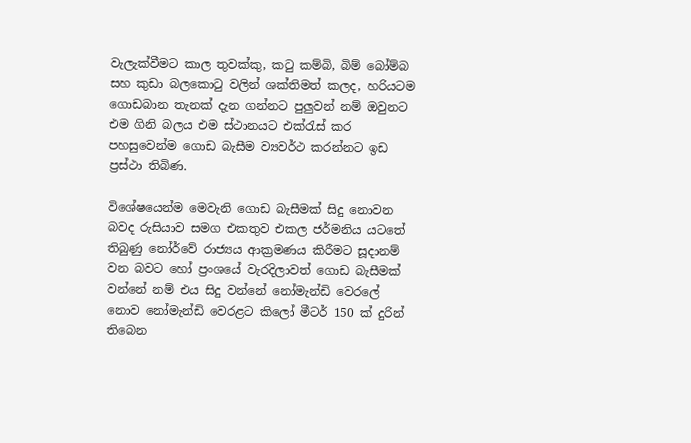වැලැක්වීමට කාල තුවක්කු, කටු කම්බි, බිම් බෝම්බ සහ කුඩා බලකොටු වලින් ශක්තිමත් කලද, හරියටම ගොඩබාන තැනක් දැන ගන්නට පුලුවන් නම් ඔවුනට එම ගිනි බලය එම ස්ථානයට එක්රැස් කර පහසුවෙන්ම ගොඩ බැසීම ව්‍යවර්ථ කරන්නට ඉඩ ප්‍රස්ථා තිබිණ.

විශේෂයෙන්ම මෙවැනි ගොඩ බැසීමක් සිදු නොවන බවද රුසියාව සමග එකතුව එකල ජර්මනිය යටතේ තිබුණු නෝර්වේ රාජ්‍යය ආක්‍රමණය කිරීමට සූදානම් වන බවට හෝ ප්‍රංශයේ වැරදිලාවත් ගොඩ බැසීමක් වන්නේ නම් එය සිදු වන්නේ නෝමැන්ඩි වෙරලේ නොව නෝමැන්ඩි වෙරළට කිලෝ මීටර් 150 ක් දුරින් තිබෙන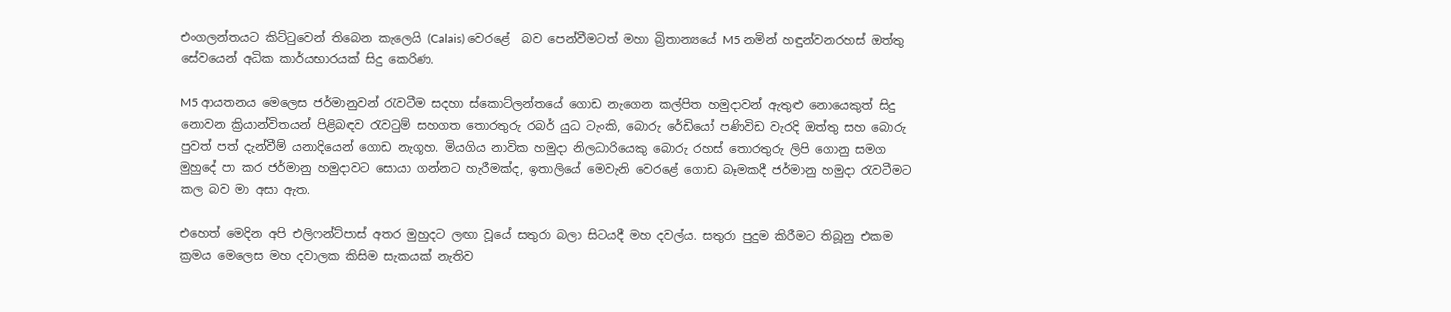එංගලන්තයට කිට්ටුවෙන් තිබෙන කැලෙයි (Calais) වෙරළේ  බව පෙන්වීමටත් මහා බ්‍රිතාන්‍යයේ M5 නමින් හඳුන්වනරහස් ඔත්තු සේවයෙන් අධික කාර්යභාරයක් සිදු කෙරිණ.

M5 ආයතනය මෙලෙස ජර්මානුවන් රැවටීම සදහා ස්කොට්ලන්තයේ ගොඩ නැගෙන කල්පිත හමුදාවන් ඇතුළු නොයෙකුත් සිදු නොවන ක්‍රියාන්විතයන් පිළිබඳව රැවටුම් සහගත තොරතුරු රබර් යුධ ටැංකි, බොරු රේඩියෝ පණිවිඩ වැරදි ඔත්තු සහ බොරු පුවත් පත් දැන්වීම් යනාදියෙන් ගොඩ නැගූහ. මියගිය නාවික හමුදා නිලධාරියෙකු බොරු රහස් තොරතුරු ලිපි ගොනු සමග මුහුදේ පා කර ජර්මානු හමුදාවට සොයා ගන්නට හැරීමක්ද, ඉතාලියේ මෙවැනි වෙරළේ ගොඩ බෑමකදී ජර්මානු හමුදා රැවටීමට කල බව මා අසා ඇත.

එහෙත් මෙදින අපි එලිෆන්ට්පාස් අතර මුහුදට ලඟා වූයේ සතුරා බලා සිටයදී මහ දවල්ය. සතුරා පුදුම කිරීමට තිබූනු එකම ක්‍රමය මෙලෙස මහ දවාලක කිසිම සැකයක් නැතිව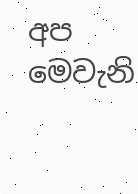අප මෙවැනි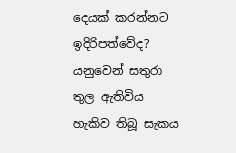දෙයක් කරන්නට ඉදිරිපත්වේද? යනුවෙන් සතුරා තුල ඇතිවිය හැකිව තිබූ සැකය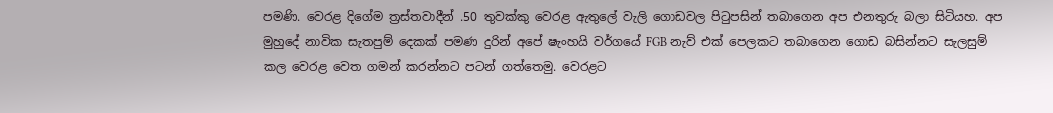පමණි. වෙරළ දිගේම ත්‍රස්තවාදීන් .50 තුවක්කු වෙරළ ඇතුලේ වැලි ගොඩවල පිටුපසින් තබාගෙන අප එනතුරු බලා සිටියහ. අප මුහුදේ නාවික සැතපුම් දෙකක් පමණ දුරින් අපේ ෂැංහයි වර්ගයේ FGB නැව් එක් පෙලකට තබාගෙන ගොඩ බසින්නට සැලසුම් කල වෙරළ වෙත ගමන් කරන්නට පටන් ගත්තෙමු. වෙරළට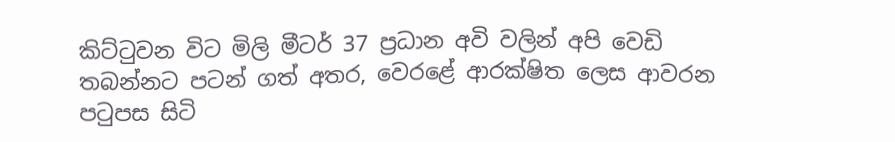කිට්ටුවන විට මිලි මීටර් 37 ප්‍රධාන අවි වලින් අපි වෙඩි තබන්නට පටන් ගත් අතර, වෙරළේ ආරක්ෂිත ලෙස ආවරන පටුපස සිටි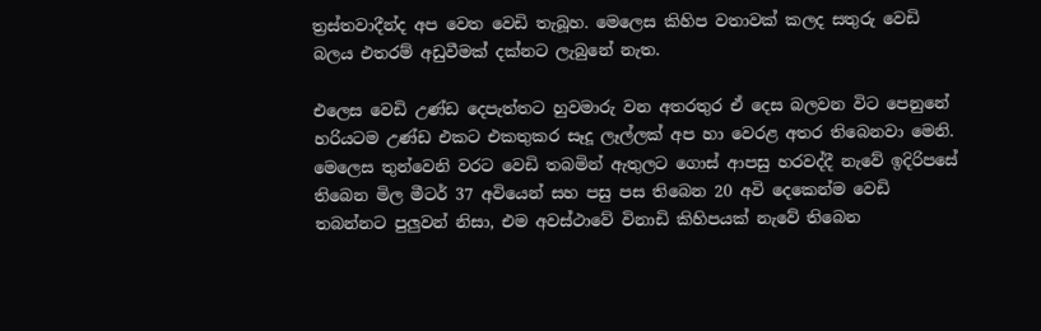ත්‍රස්තවාදීන්ද අප වෙත වෙඩි තැබූහ. මෙලෙස කිහිප වතාවක් කලද සතුරු වෙඩි බලය එතරම් අඩුවීමක් දක්නට ලැබුනේ නැත.

එලෙස වෙඩි උණ්ඩ දෙපැත්තට හුවමාරු වන අතරතුර ඒ දෙස බලවන විට පෙනුනේ හරියටම උණ්ඩ එකට එකතුකර සෑදූ ලෑල්ලක් අප හා වෙරළ අතර තිබෙනවා මෙනි. මෙලෙස තුන්වෙනි වරට වෙඩි තබමින් ඇතුලට ගොස් ආපසු හරවද්දී නැවේ ඉදිරිපසේ තිබෙන මිල මීටර් 37 අවියෙන් සහ පසු පස තිබෙන 20 අවි දෙකෙන්ම වෙඩි තබන්නට පුලුවන් නිසා, එම අවස්ථාවේ විනාඩි කිහිපයක් නැවේ තිබෙන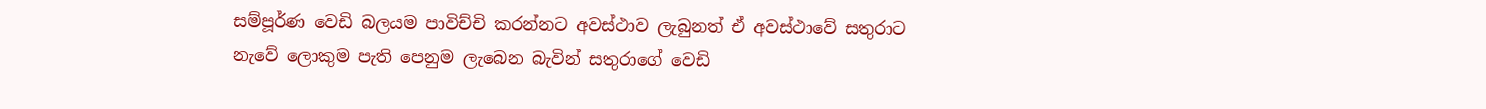සම්පූර්ණ වෙඩි බලයම පාවිච්චි කරන්නට අවස්ථාව ලැබුනත් ඒ අවස්ථාවේ සතුරාට නැවේ ලොකුම පැති පෙනුම ලැබෙන බැවින් සතුරාගේ වෙඩි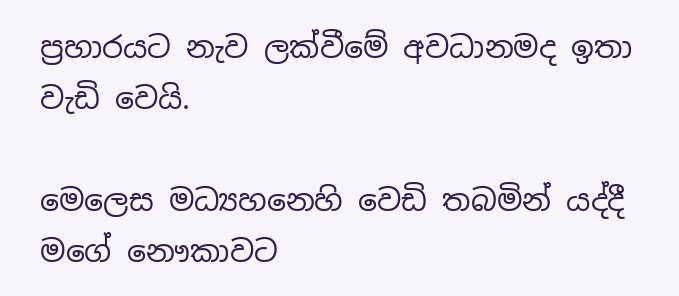ප්‍රහාරයට නැව ලක්වීමේ අවධානමද ඉතා වැඩි වෙයි.

මෙලෙස මධ්‍යහනෙහි වෙඩි තබමින් යද්දී මගේ නෞකාවට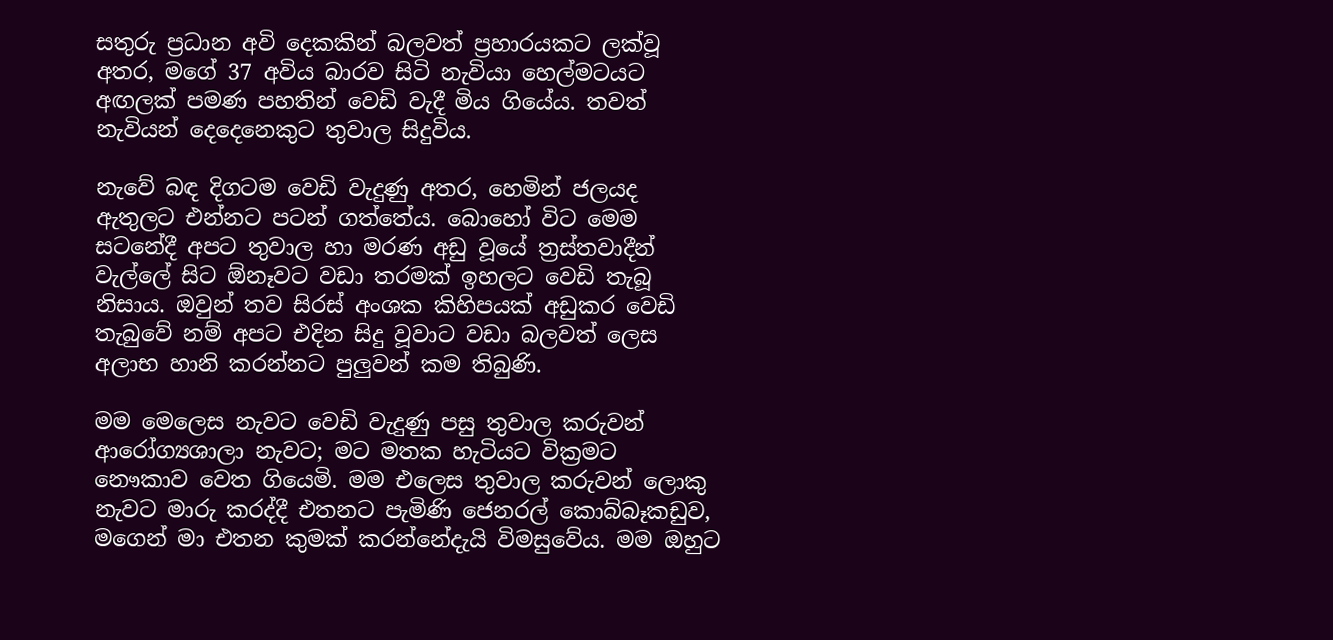සතුරු ප්‍රධාන අවි දෙකකින් බලවත් ප්‍රහාරයකට ලක්වූ අතර, මගේ 37 අවිය බාරව සිටි නැවියා හෙල්මටයට අඟලක් පමණ පහතින් වෙඩි වැදී මිය ගියේය. තවත් නැවියන් දෙදෙනෙකුට තුවාල සිදුවිය.

නැවේ බඳ දිගටම වෙඩි වැදුණු අතර, හෙමින් ජලයද ඇතුලට එන්නට පටන් ගත්තේය. බොහෝ විට මෙම සටනේදී අපට තුවාල හා මරණ අඩු වූයේ ත්‍රස්තවාදීන් වැල්ලේ සිට ඕනෑවට වඩා තරමක් ඉහලට වෙඩි තැබූ නිසාය. ඔවුන් තව සිරස් අංශක කිහිපයක් අඩුකර වෙඩි තැබුවේ නම් අපට එදින සිදු වූවාට වඩා බලවත් ලෙස අලාභ හානි කරන්නට පුලුවන් කම තිබුණි.

මම මෙලෙස නැවට වෙඩි වැදුණු පසු තුවාල කරුවන් ආරෝග්‍යශාලා නැවට; මට මතක හැටියට වික්‍රමට නෞකාව වෙත ගියෙමි. මම එලෙස තුවාල කරුවන් ලොකු නැවට මාරු කරද්දී එතනට පැමිණි ජෙනරල් කොබ්බෑකඩුව, මගෙන් මා එතන කුමක් කරන්නේදැයි විමසුවේය. මම ඔහුට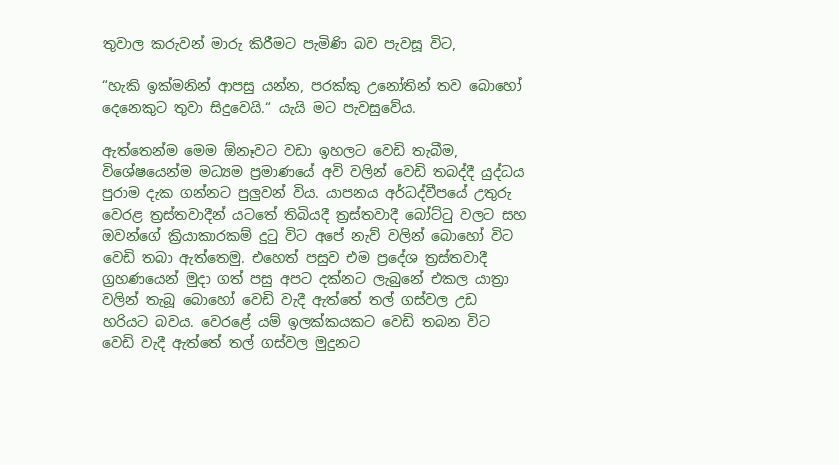තුවාල කරුවන් මාරු කිරීමට පැමිණි බව පැවසූ විට,

“හැකි ඉක්මනින් ආපසු යන්න, පරක්කු උනෝතින් තව බොහෝ දෙනෙකුට තුවා සිදුවෙයි.“ යැයි මට පැවසුවේය.

ඇත්තෙන්ම මෙම ඕනෑවට වඩා ඉහලට වෙඩි තැබීම, විශේෂයෙන්ම මධ්‍යම ප්‍රමාණයේ අවි වලින් වෙඩි තබද්දී යුද්ධය පුරාම දැක ගන්නට පුලුවන් විය. යාපනය අර්ධද්වීපයේ උතුරු වෙරළ ත්‍රස්තවාදීන් යටතේ තිබියදී ත්‍රස්තවාදී බෝට්ටු වලට සහ ඔවන්ගේ ක්‍රියාකාරකම් දුටු විට අපේ නැව් වලින් බොහෝ විට වෙඩි තබා ඇත්තෙමු. එහෙත් පසුව එම ප්‍රදේශ ත්‍රස්තවාදී ග්‍රහණයෙන් මුදා ගත් පසු අපට දක්නට ලැබුනේ එකල යාත්‍රා වලින් තැබූ බොහෝ වෙඩි වැදී ඇත්තේ තල් ගස්වල උඩ හරියට බවය. වෙරළේ යම් ඉලක්කයකට වෙඩි තබන විට වෙඩි වැදී ඇත්තේ තල් ගස්වල මුදුනට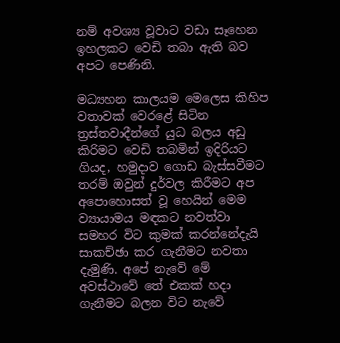නම් අවශ්‍ය වූවාට වඩා සෑහෙන ඉහලකට වෙඩි තබා ඇති බව අපට පෙණිනි.

මධ්‍යහන කාලයම මෙලෙස කිහිප වතාවක් වෙරළේ සිටින ත්‍රස්තවාදීන්ගේ යුධ බලය අඩු කිරිමට වෙඩි තබමින් ඉදිරියට ගියද, හමුදාව ගොඩ බැස්සවීමට තරම් ඔවුන් දුර්වල කිරීමට අප අපොහොසත් වූ හෙයින් මෙම ව්‍යායාමය මඳකට නවත්වා සමහර විට කුමක් කරන්නේදැයි සාකච්ඡා කර ගැනීමට නවතා දැමුණි. අපේ නැවේ මේ අවස්ථාවේ තේ එකක් හදා ගැනීමට බලන විට නැවේ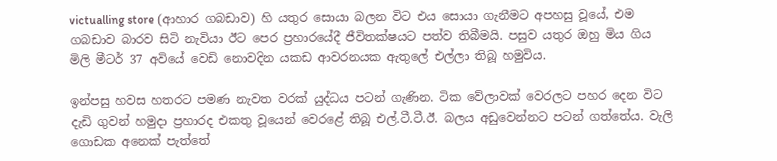victualling store (ආහාර ගබඩාව) හි යතුර සොයා බලන විට එය සොයා ගැනීමට අපහසු වූයේ, එම ගබඩාව බාරව සිටි නැවියා ඊට පෙර ප්‍රහාරයේදී ජීවිතක්ෂයට පත්ව තිබීමයි. පසුව යතුර ඔහු මිය ගිය මිලි මීටර් 37 අවියේ වෙඩි නොවදින යකඩ ආවරනයක ඇතුලේ එල්ලා තිබූ හමුවිය.

ඉන්පසු හවස හතරට පමණ නැවත වරක් යුද්ධය පටන් ගැණින. ටික වේලාවක් වෙරලට පහර දෙන විට දැඩි ගුවන් හමුදා ප්‍රහාරද එකතු වූයෙන් වෙරළේ තිබූ එල්.ටී.ටී.ඊ. බලය අඩුවෙන්නට පටන් ගත්තේය. වැලි ගොඩක අනෙක් පැත්තේ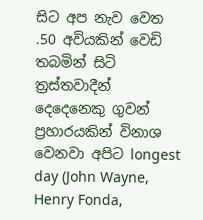සිට අප නැව වෙත  .50 අවියකින් වෙඩි තබමින් සිටි ත්‍රස්තවාදීන් දෙදෙනෙකු ගුවන් ප්‍රහාරයකින් විනාශ වෙනවා අපිට longest day (John Wayne, Henry Fonda,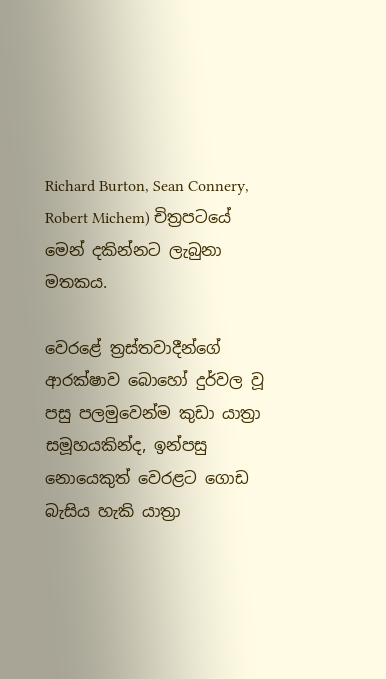Richard Burton, Sean Connery, Robert Michem) චිත්‍රපටයේ මෙන් දකින්නට ලැබුනා මතකය.

වෙරළේ ත්‍රස්තවාදීන්ගේ ආරක්ෂාව බොහෝ දුර්වල වූ පසු පලමුවෙන්ම කුඩා යාත්‍රා සමූහයකින්ද, ඉන්පසු නොයෙකුත් වෙරළට ගොඩ බැසිය හැකි යාත්‍රා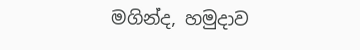මගින්ද, හමුදාව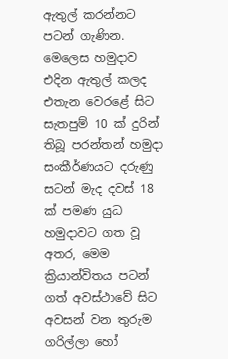ඇතුල් කරන්නට පටන් ගැණින.
මෙලෙස හමුදාව එදින ඇතුල් කලද එතැන වෙරළේ සිට සැතපුම් 10 ක් දුරින් තිබූ පරන්තන් හමුදා සංකීර්ණයට දරුණු සටන් මැද දවස් 18 ක් පමණ යුධ හමුදාවට ගත වූ අතර, මෙම ක්‍රියාන්විතය පටන් ගත් අවස්ථාවේ සිට අවසන් වන තුරුම ගරිල්ලා හෝ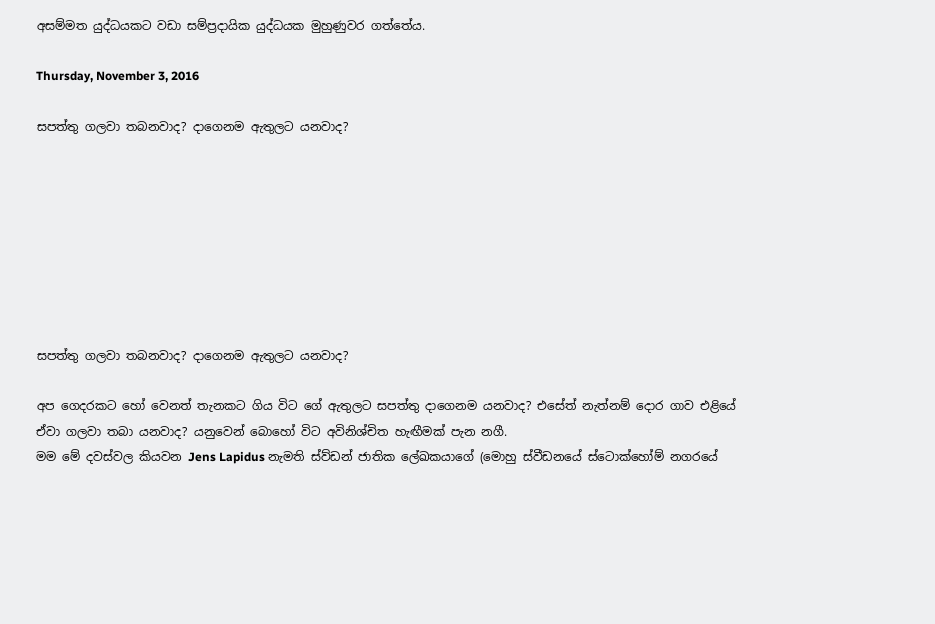අසම්මත යුද්ධයකට වඩා සම්ප්‍රදායික යුද්ධයක මුහුණුවර ගත්තේය.

Thursday, November 3, 2016

සපත්තු ගලවා තබනවාද? දාගෙනම ඇතුලට යනවාද?








සපත්තු ගලවා තබනවාද? දාගෙනම ඇතුලට යනවාද?

අප ගෙදරකට හෝ වෙනත් තැනකට ගිය විට ගේ ඇතුලට සපත්තු දාගෙනම යනවාද? එසේත් නැත්නම් දොර ගාව එළියේ ඒවා ගලවා තබා යනවාද? යනුවෙන් බොහෝ විට අවිනිශ්චිත හැඟීමක් පැන නගී.
මම මේ දවස්වල කියවන Jens Lapidus නැමති ස්ව්ඩන් ජාතික ලේඛකයාගේ (මොහු ස්වීඩනයේ ස්ටොක්හෝම් නගරයේ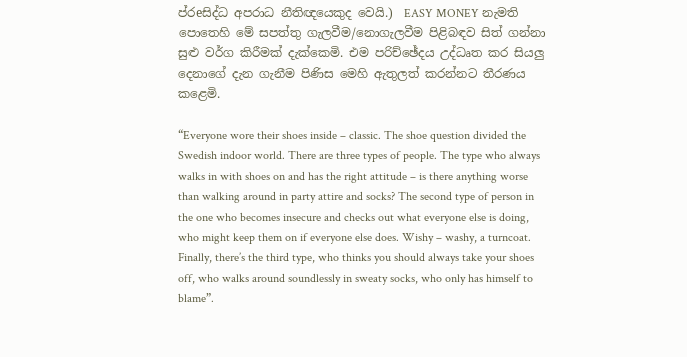ප්රeසිද්ධ අපරාධ නීතිඥයෙකුද වෙයි.)  EASY MONEY නැමති පොතෙහි මේ සපත්තු ගැලවීම/නොගැලවීම පිළිබඳව සිත් ගන්නා සුළු වර්ග කිරීමක් දැක්කෙමි. එම පරිච්ඡේදය උද්ධෘත කර සියලු දෙනාගේ දැන ගැනීම පිණිස මෙහි ඇතුලත් කරන්නට තීරණය කළෙමි.

“Everyone wore their shoes inside – classic. The shoe question divided the Swedish indoor world. There are three types of people. The type who always walks in with shoes on and has the right attitude – is there anything worse than walking around in party attire and socks? The second type of person in the one who becomes insecure and checks out what everyone else is doing, who might keep them on if everyone else does. Wishy – washy, a turncoat. Finally, there’s the third type, who thinks you should always take your shoes off, who walks around soundlessly in sweaty socks, who only has himself to blame”.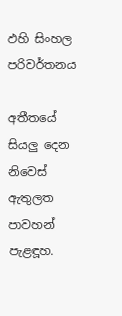ඵහි සිංහල පරිවර්තනය

අතීතයේ සියලු දෙන නිවෙස් ඇතුලත පාවහන් පැළඳූහ.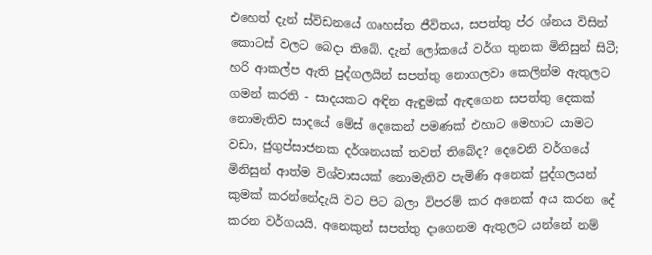එහෙත් දැන් ස්විඩනයේ ගෘහස්ත ජීවිතය, සපත්තු ප්ර ශ්නය විසින් කොටස් වලට බෙදා තිබේ. දැන් ලෝකයේ වර්ග තුනක මිනිසුන් සිටී; හරි ආකල්ප ඇති පුද්ගලයින් සපත්තු නොගලවා කෙලින්ම ඇතුලට ගමන් කරති - සාදයකට අඳින ඇඳුමක් ඇඳගෙන සපත්තු දෙකක් නොමැතිව සාදයේ මේස් දෙකෙන් පමණක් එහාට මෙහාට යාමට වඩා, ජුගුප්සාජනක දර්ශනයක් තවත් තිබේද? දෙවෙනි වර්ගයේ මිනිසුන් ආත්ම විශ්වාසයක් නොමැතිව පැමිණි අනෙක් පුද්ගලයන් කුමක් කරන්නේදැයි වට පිට බලා විපරම් කර අනෙක් අය කරන දේ කරන වර්ගයයි. අනෙකුන් සපත්තු දාගෙනම ඇතුලට යන්නේ නම්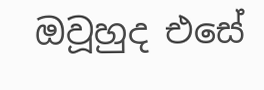ඔවූහුද එසේ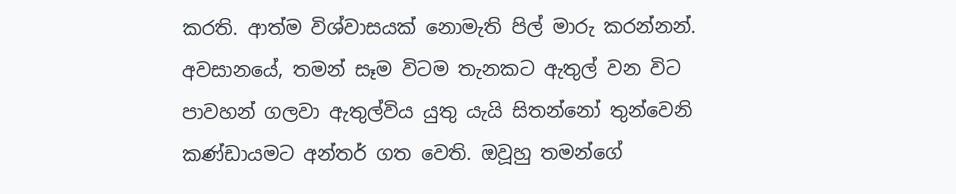කරති. ආත්ම විශ්වාසයක් නොමැති පිල් මාරු කරන්නන්. අවසානයේ, තමන් සෑම විටම තැනකට ඇතුල් වන විට පාවහන් ගලවා ඇතුල්විය යුතු යැයි සිතන්නෝ තුන්වෙනි කණ්ඩායමට අන්තර් ගත වෙති. ඔවූහු තමන්ගේ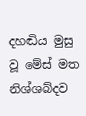දහඬිය මුසු වූ මේස් මත නිශ්ශබ්දව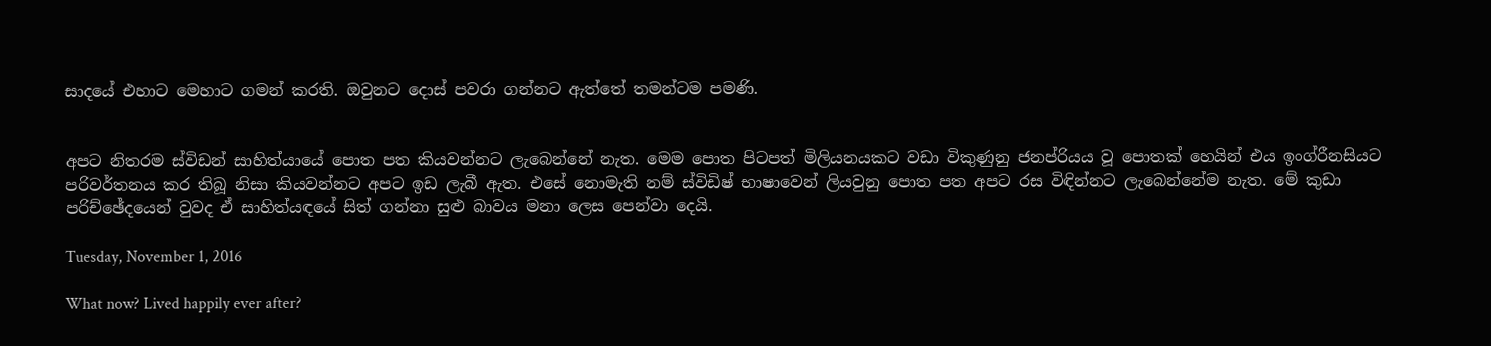සාදයේ එහාට මෙහාට ගමන් කරති. ඔවුනට දොස් පවරා ගන්නට ඇත්තේ තමන්ටම පමණි.


අපට නිතරම ස්විඩන් සාහිත්යායේ පොත පත කියවන්නට ලැබෙන්නේ නැත. මෙම පොත පිටපත් මිලියනයකට වඩා විකුණුනු ජනප්රියය වූ පොතක් හෙයින් එය ඉංග්රීනසියට පරිවර්තනය කර තිබූ නිසා කියවන්නට අපට ඉඩ ලැබී ඇත. එසේ නොමැති නම් ස්විඩිෂ් භාෂාවෙන් ලියවුනු පොත පත අපට රස විඳින්නට ලැබෙන්නේම නැත. මේ කුඩා පරිච්ඡේදයෙන් වුවද ඒ සාහිත්යඳයේ සිත් ගන්නා සුළු බාවය මනා ලෙස පෙන්වා දෙයි.

Tuesday, November 1, 2016

What now? Lived happily ever after?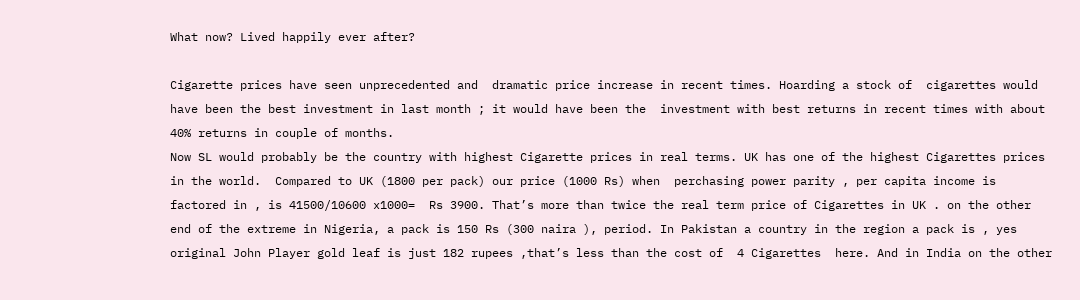What now? Lived happily ever after?

Cigarette prices have seen unprecedented and  dramatic price increase in recent times. Hoarding a stock of  cigarettes would have been the best investment in last month ; it would have been the  investment with best returns in recent times with about 40% returns in couple of months.
Now SL would probably be the country with highest Cigarette prices in real terms. UK has one of the highest Cigarettes prices in the world.  Compared to UK (1800 per pack) our price (1000 Rs) when  perchasing power parity , per capita income is factored in , is 41500/10600 x1000=  Rs 3900. That’s more than twice the real term price of Cigarettes in UK . on the other end of the extreme in Nigeria, a pack is 150 Rs (300 naira ), period. In Pakistan a country in the region a pack is , yes original John Player gold leaf is just 182 rupees ,that’s less than the cost of  4 Cigarettes  here. And in India on the other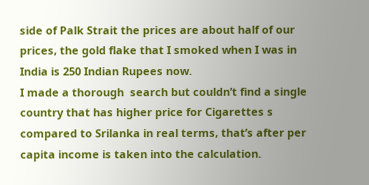side of Palk Strait the prices are about half of our prices, the gold flake that I smoked when I was in India is 250 Indian Rupees now.
I made a thorough  search but couldn’t find a single country that has higher price for Cigarettes s compared to Srilanka in real terms, that’s after per capita income is taken into the calculation.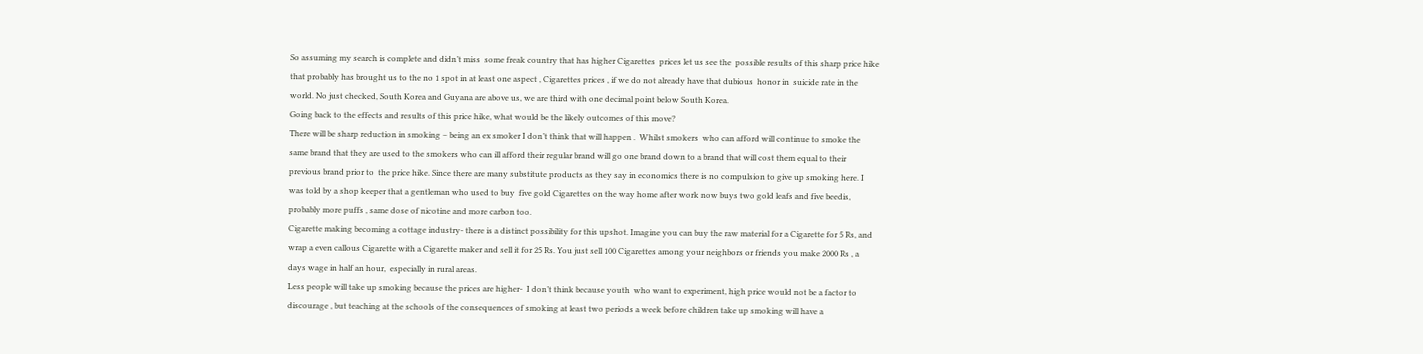So assuming my search is complete and didn’t miss  some freak country that has higher Cigarettes  prices let us see the  possible results of this sharp price hike that probably has brought us to the no 1 spot in at least one aspect , Cigarettes prices , if we do not already have that dubious  honor in  suicide rate in the world. No just checked, South Korea and Guyana are above us, we are third with one decimal point below South Korea.
Going back to the effects and results of this price hike, what would be the likely outcomes of this move?
There will be sharp reduction in smoking – being an ex smoker I don’t think that will happen .  Whilst smokers  who can afford will continue to smoke the same brand that they are used to the smokers who can ill afford their regular brand will go one brand down to a brand that will cost them equal to their previous brand prior to  the price hike. Since there are many substitute products as they say in economics there is no compulsion to give up smoking here. I was told by a shop keeper that a gentleman who used to buy  five gold Cigarettes on the way home after work now buys two gold leafs and five beedis, probably more puffs , same dose of nicotine and more carbon too.
Cigarette making becoming a cottage industry- there is a distinct possibility for this upshot. Imagine you can buy the raw material for a Cigarette for 5 Rs, and wrap a even callous Cigarette with a Cigarette maker and sell it for 25 Rs. You just sell 100 Cigarettes among your neighbors or friends you make 2000 Rs , a days wage in half an hour,  especially in rural areas.
Less people will take up smoking because the prices are higher-  I don’t think because youth  who want to experiment, high price would not be a factor to discourage , but teaching at the schools of the consequences of smoking at least two periods a week before children take up smoking will have a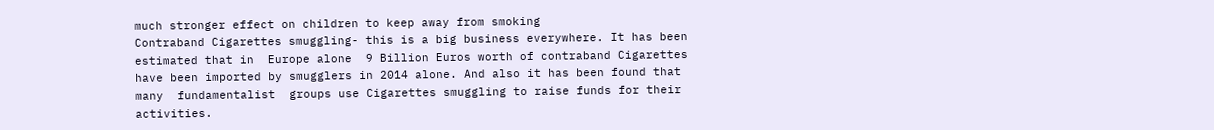much stronger effect on children to keep away from smoking
Contraband Cigarettes smuggling- this is a big business everywhere. It has been estimated that in  Europe alone  9 Billion Euros worth of contraband Cigarettes have been imported by smugglers in 2014 alone. And also it has been found that  many  fundamentalist  groups use Cigarettes smuggling to raise funds for their activities.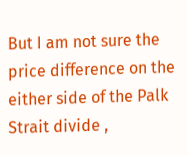But I am not sure the price difference on the either side of the Palk Strait divide ,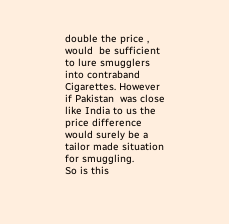double the price , would  be sufficient to lure smugglers into contraband Cigarettes. However if Pakistan  was close like India to us the price difference would surely be a tailor made situation for smuggling.
So is this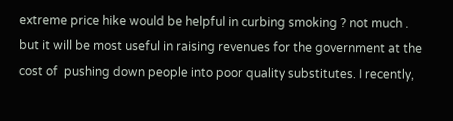extreme price hike would be helpful in curbing smoking ? not much . but it will be most useful in raising revenues for the government at the cost of  pushing down people into poor quality substitutes. I recently,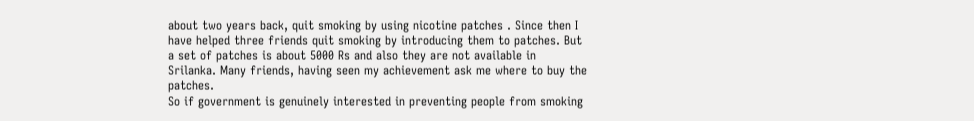about two years back, quit smoking by using nicotine patches . Since then I have helped three friends quit smoking by introducing them to patches. But a set of patches is about 5000 Rs and also they are not available in Srilanka. Many friends, having seen my achievement ask me where to buy the patches.
So if government is genuinely interested in preventing people from smoking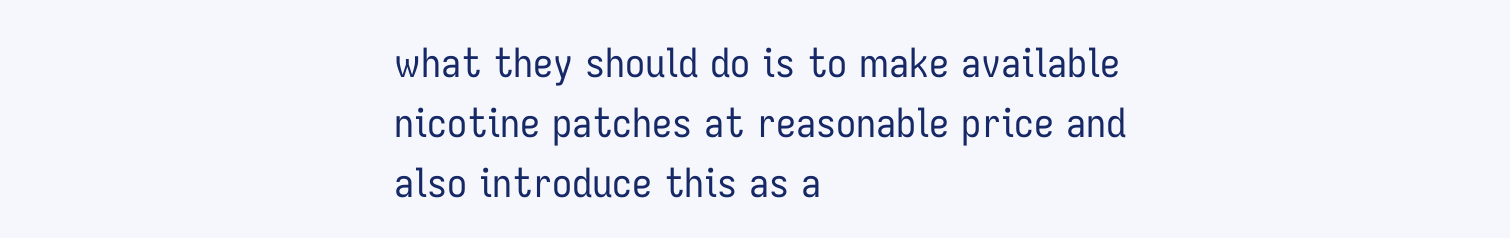what they should do is to make available nicotine patches at reasonable price and also introduce this as a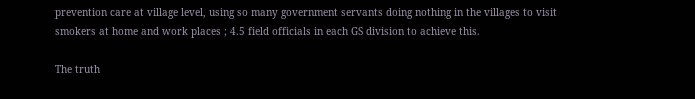prevention care at village level, using so many government servants doing nothing in the villages to visit smokers at home and work places ; 4.5 field officials in each GS division to achieve this.

The truth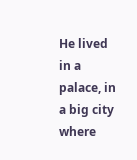He lived in a palace, in a big city where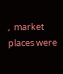,  market places were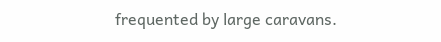frequented by large caravans.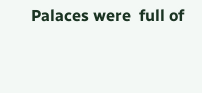Palaces were  full of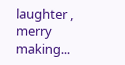laughter , merry making...